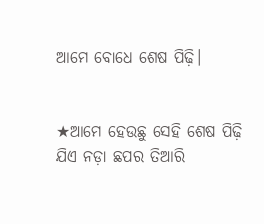ଆମେ ବୋଧେ ଶେଷ ପିଢ଼ି।


★ଆମେ ହେଉଛୁ ସେହି ଶେଷ ପିଢ଼ି ଯିଏ ନଡ଼ା ଛପର ତିଆରି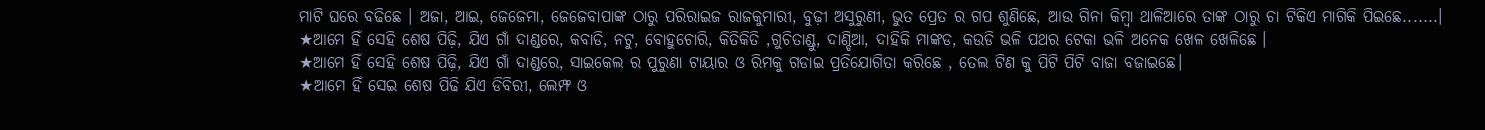ମାଟି ଘରେ ବଢିଛେ । ଅଜା, ଆଇ, ଜେଜେମା, ଜେଜେବାପାଙ୍କ ଠାରୁ ପରିରାଇଜ ରାଜକୁମାରୀ, ବୁଢ଼ୀ ଅସୁରୁଣୀ, ଭୁତ ପ୍ରେତ ର ଗପ ଶୁଣିଛେ, ଆଉ ଗିନା କିମ୍ବା ଥାଳିଆରେ ତାଙ୍କ ଠାରୁ ଚା ଟିକିଏ ମାଗିକି ପିଇଛେ.......।
★ଆମେ ହିଁ ସେହି ଶେଷ ପିଢ଼ି, ଯିଏ ଗାଁ ଦାଣ୍ଡରେ, କବାଡି, ନଟୁ, ବୋହୁଚୋରି, କିତିକିତି ,ଗୁଚିତାଣ୍ଡୁ, ଦାଣ୍ଡିଆ, ଦାହିକି ମାଙ୍କଡ, କଉଡି ଭଳି ପଥର ଟେକା ଭଳି ଅନେକ ଖେଳ ଖେଳିଛେ ।
★ଆମେ ହିଁ ସେହି ଶେଷ ପିଢ଼ି, ଯିଏ ଗାଁ ଦାଣ୍ଡରେ, ସାଇକେଲ ର ପୁରୁଣା ଟାୟାର ଓ ରିମକୁ ଗଡାଇ ପ୍ରତିଯୋଗିତା କରିଛେ , ତେଲ ଟିଣ କୁ ପିଟି ପିଟି ବାଜା ବଜାଇଛେ।
★ଆମେ ହିଁ ସେଇ ଶେଷ ପିଢି ଯିଏ ଡିବିରୀ, ଲେମ୍ଫ ଓ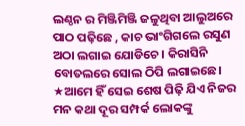ଲଣ୍ଠନ ର ମିଞ୍ଜିମିଞ୍ଜି ଜଳୁଥିବା ଆଲୁଅରେ ପାଠ ପଢ଼ିଛେ , କାଚ ଭାଂଗିଗଲେ ରସୁଣ ଅଠା ଲଗାଇ ଯୋଡିଚେ । କିରାସିନି ବୋତଲରେ ସୋଲ ଠିପି ଲଗାଇଛେ।
★ଆମେ ହିଁ ସେଇ ଶେଷ ପିଢ଼ି ଯିଏ ନିଜର ମନ କଥା ଦୂର ସମ୍ପର୍କ ଲୋକଙ୍କୁ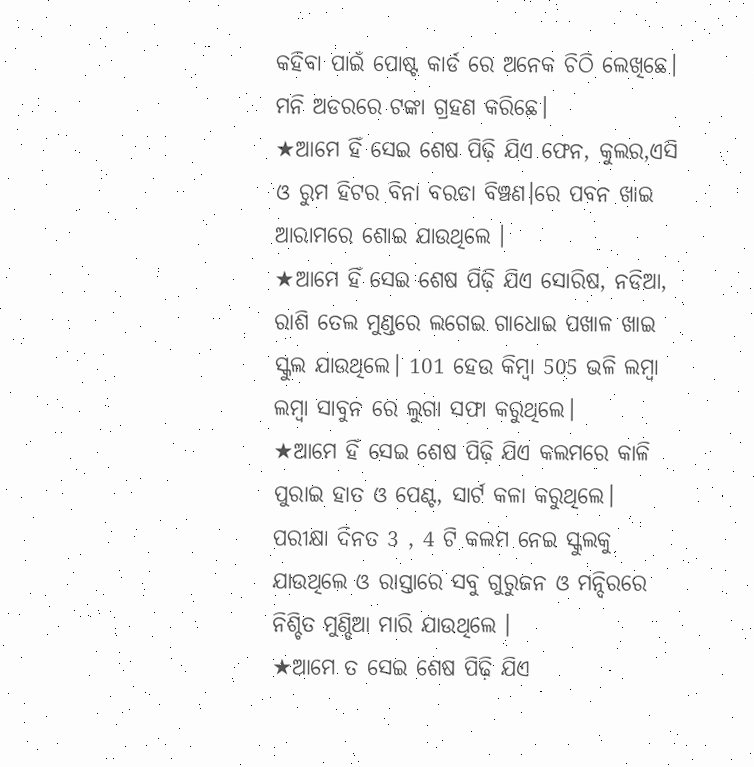କହିବା ପାଇଁ ପୋଷ୍ଟ କାର୍ଡ ରେ ଅନେକ ଚିଠି ଲେଖିଛେ। ମନି ଅଡରରେ ଟଙ୍କା ଗ୍ରହଣ କରିଛେ।
★ଆମେ ହିଁ ସେଇ ଶେଷ ପିଢ଼ି ଯିଏ ଫେନ, କୁଲର,ଏସି ଓ ରୁମ ହିଟର ବିନା ବରଡା ବିଞ୍ଚଣ।ରେ ପବନ ଖାଇ ଆରାମରେ ଶୋଇ ଯାଉଥିଲେ ।
★ଆମେ ହିଁ ସେଇ ଶେଷ ପିଢ଼ି ଯିଏ ସୋରିଷ, ନଡିଆ, ରାଶି ତେଲ ମୁଣ୍ଡରେ ଲଗେଇ ଗାଧୋଇ ପଖାଳ ଖାଇ ସ୍କୁଲ ଯାଉଥିଲେ। 101 ହେଉ କିମ୍ବା 505 ଭଳି ଲମ୍ବା ଲମ୍ବା ସାବୁନ ରେ ଲୁଗା ସଫା କରୁଥିଲେ।
★ଆମେ ହିଁ ସେଇ ଶେଷ ପିଢ଼ି ଯିଏ କଲମରେ କାଳି ପୁରାଇ ହାତ ଓ ପେଣ୍ଟ, ସାର୍ଟ କଳା କରୁଥିଲେ।
ପରୀକ୍ଷା ଦିନତ 3 , 4 ଟି କଲମ ନେଇ ସ୍କୁଲକୁ ଯାଉଥିଲେ ଓ ରାସ୍ତାରେ ସବୁ ଗୁରୁଜନ ଓ ମନ୍ଦିରରେ ନିଶ୍ଚିତ ମୁଣ୍ଡିଆ ମାରି ଯାଉଥିଲେ ।
★ଆମେ ତ ସେଇ ଶେଷ ପିଢ଼ି ଯିଏ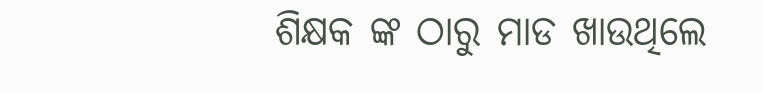ଶିକ୍ଷକ ଙ୍କ ଠାରୁ ମାଡ ଖାଉଥିଲେ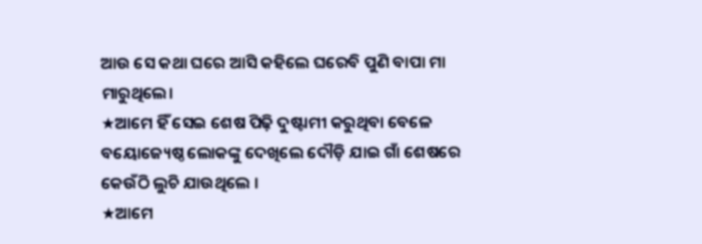ଆଉ ସେ କଥା ଘରେ ଆସି କହିଲେ ଘରେବି ପୁଣି ବାପା ମା ମାରୁଥିଲେ।
★ଆମେ ହିଁ ସେଇ ଶେଷ ପିଢ଼ି ଦୁଷ୍ଟାମୀ କରୁଥିବା ବେଳେ ବୟୋଜ୍ୟେଷ୍ଠ ଲୋକଙ୍କୁ ଦେଖିଲେ ଦୌଡ଼ି ଯାଇ ଗାଁ ଶେଷରେ କେଉଁଠି ଲୁଚି ଯାଉଥିଲେ ।
★ଆମେ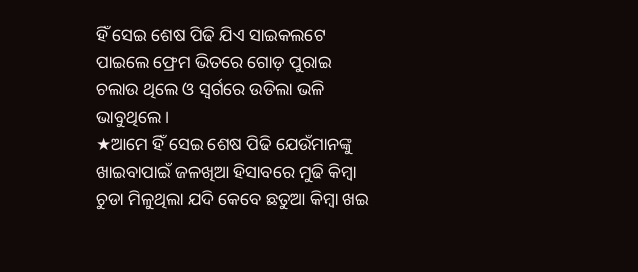ହିଁ ସେଇ ଶେଷ ପିଢି ଯିଏ ସାଇକଲଟେ ପାଇଲେ ଫ୍ରେମ ଭିତରେ ଗୋଡ଼ ପୁରାଇ ଚଲାଉ ଥିଲେ ଓ ସ୍ଵର୍ଗରେ ଉଡିଲା ଭଳି ଭାବୁଥିଲେ ।
★ଆମେ ହିଁ ସେଇ ଶେଷ ପିଢି ଯେଉଁମାନଙ୍କୁ ଖାଇବାପାଇଁ ଜଳଖିଆ ହିସାବରେ ମୁଢି କିମ୍ବା ଚୁଡା ମିଳୁଥିଲା ଯଦି କେବେ ଛତୁଆ କିମ୍ବା ଖଇ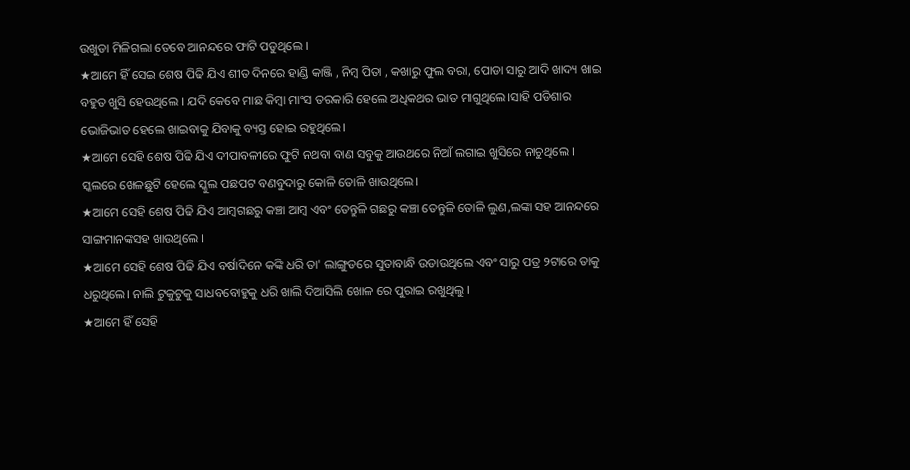ଉଖୁଡା ମିଳିଗଲା ତେବେ ଆନନ୍ଦରେ ଫାଟି ପଡୁଥିଲେ ।
★ଆମେ ହିଁ ସେଇ ଶେଷ ପିଢି ଯିଏ ଶୀତ ଦିନରେ ହାଣ୍ଡି କାଞ୍ଜି , ନିମ୍ବ ପିତା , କଖାରୁ ଫୁଲ ବରା, ପୋଡା ସାରୁ ଆଦି ଖାଦ୍ୟ ଖାଇ ବହୁତ ଖୁସି ହେଉଥିଲେ । ଯଦି କେବେ ମାଛ କିମ୍ବା ମାଂସ ତରକାରି ହେଲେ ଅଧିକଥର ଭାତ ମାଗୁଥିଲେ।ସାହି ପଡିଶାର ଭୋଜିଭାତ ହେଲେ ଖାଇବାକୁ ଯିବାକୁ ବ୍ୟସ୍ତ ହୋଇ ରହୁଥିଲେ।
★ଆମେ ସେହି ଶେଷ ପିଢି ଯିଏ ଦୀପାବଳୀରେ ଫୁଟି ନଥବା ବାଣ ସବୁକୁ ଆଉଥରେ ନିଆଁ ଲଗାଇ ଖୁସିରେ ନାଚୁଥିଲେ । ସ୍କଲରେ ଖେଳଛୁଟି ହେଲେ ସ୍କୁଲ ପଛପଟ ବଣବୁଦାରୁ କୋଳି ତୋଳି ଖାଉଥିଲେ।
★ଆମେ ସେହି ଶେଷ ପିଢି ଯିଏ ଆମ୍ବଗଛରୁ କଞ୍ଚା ଆମ୍ବ ଏବଂ ତେନ୍ତୁଳି ଗଛରୁ କଞ୍ଚା ତେନ୍ତୁଳି ତୋଳି ଲୁଣ,ଲଙ୍କା ସହ ଆନନ୍ଦରେ ସାଙ୍ଗମାନଙ୍କସହ ଖାଉଥିଲେ ।
★ଆମେ ସେହି ଶେଷ ପିଢି ଯିଏ ବର୍ଷାଦିନେ କଙ୍କି ଧରି ତା' ଲାଙ୍ଗୁଡରେ ସୁତାବାନ୍ଧି ଉଡାଉଥିଲେ ଏବଂ ସାରୁ ପତ୍ର ୨ଟାରେ ତାକୁ ଧରୁଥିଲେ। ନାଲି ଟୁକୁଟୁକୁ ସାଧବବୋହୁକୁ ଧରି ଖାଲି ଦିଆସିଲି ଖୋଳ ରେ ପୁରାଇ ରଖୁଥିଲୁ ।
★ଆମେ ହିଁ ସେହି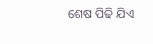ଶେଷ ପିଢି ଯିଏ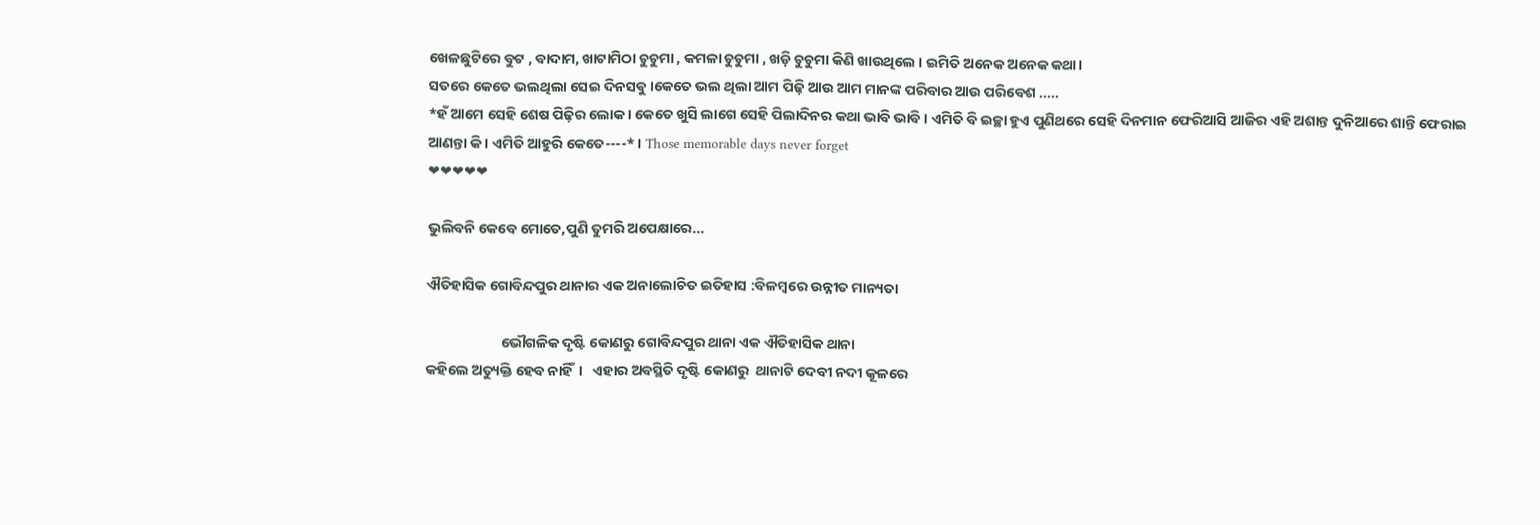ଖେଳଛୁଟିରେ ବୁଟ , ବାଦାମ, ଖାଟାମିଠା ଚୁଚୁମା , କମଳା ଚୁଚୁମା , ଖଡ଼ି ଚୁଚୁମା କିଣି ଖାଉଥିଲେ । ଇମିତି ଅନେକ ଅନେକ କଥା।
ସତରେ କେତେ ଭଲଥିଲା ସେଇ ଦିନସଵୁ ।କେତେ ଭଲ ଥିଲା ଆମ ପିଢ଼ି ଆଉ ଆମ ମାନଙ୍କ ପରିବାର ଆଉ ପରିବେଶ .....
*ହଁ ଆମେ ସେହି ଶେଷ ପିଢ଼ିର ଲୋକ । କେତେ ଖୁସି ଲାଗେ ସେହି ପିଲାଦିନର କଥା ଭାବି ଭାବି । ଏମିତି ବି ଇଚ୍ଛା ହୁଏ ପୁଣିଥରେ ସେହି ଦିନମାନ ଫେରିଆସି ଆଜିର ଏହି ଅଶାନ୍ତ ଦୁନିଆରେ ଶାନ୍ତି ଫେରାଇ ଆଣନ୍ତା କି । ଏମିତି ଆହୁରି କେତେ----* । Those memorable days never forget
❤❤❤❤❤

ଭୁଲିବନି କେବେ ମୋତେ,ପୁଣି ତୁମରି ଅପେକ୍ଷାରେ...

ଐତିହାସିକ ଗୋବିନ୍ଦପୁର ଥାନାର ଏକ ଅନାଲୋଚିତ ଇତିହାସ :ବିଳମ୍ବରେ ଉନ୍ନୀତ ମାନ୍ୟତା

                       ଭୌଗଳିକ ଦୃଷ୍ଟି କୋଣରୁ ଗୋବିନ୍ଦପୁର ଥାନା ଏକ ଐତିହାସିକ ଥାନା
କହିଲେ ଅତ୍ୟୁକ୍ତି ହେବ ନାହିଁ  ।   ଏହାର ଅବସ୍ଥିତି ଦୃଷ୍ଟି କୋଣରୁ  ଥାନାଟି ଦେବୀ ନଦୀ କୂଳରେ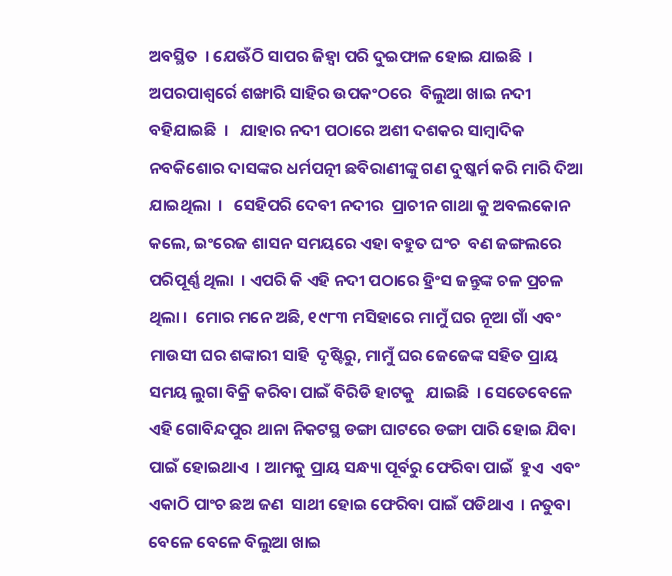ଅବସ୍ଥିତ  । ଯେଊଁଠି ସାପର ଜିହ୍ୱା ପରି ଦୁଇଫାଳ ହୋଇ ଯାଇଛି  । ଅପରପାଶ୍ୱର୍ରେ ଶଙ୍ଖାରି ସାହିର ଉପକଂଠରେ  ବିଲୁଆ ଖାଇ ନଦୀ   ବହିଯାଇଛି  ।   ଯାହାର ନଦୀ ପଠାରେ ଅଶୀ ଦଶକର ସାମ୍ବାଦିକ ନବକିଶୋର ଦାସଙ୍କର ଧର୍ମପତ୍ନୀ ଛବିରାଣୀଙ୍କୁ ଗଣ ଦୁଷ୍କର୍ମ କରି ମାରି ଦିଆ ଯାଇଥିଲା  ।   ସେହିପରି ଦେବୀ ନଦୀର  ପ୍ରାଚୀନ ଗାଥା କୁ ଅବଲକୋନ କଲେ, ଇଂରେଜ ଶାସନ ସମୟରେ ଏହା ବହୁତ ଘଂଚ  ବଣ ଜଙ୍ଗଲରେ ପରିପୂର୍ଣ୍ଣ ଥିଲା  । ଏପରି କି ଏହି ନଦୀ ପଠାରେ ହ୍ରିଂସ ଜନ୍ତୁଙ୍କ ଚଳ ପ୍ରଚଳ ଥିଲା ।  ମୋର ମନେ ଅଛି, ୧୯୮୩ ମସିହାରେ ମାମୁଁ ଘର ନୂଆ ଗାଁ ଏବଂ ମାଉସୀ ଘର ଶଙ୍କାରୀ ସାହି  ଦୃଷ୍ଟିରୁ, ମାମୁଁ ଘର ଜେଜେଙ୍କ ସହିତ ପ୍ରାୟ ସମୟ ଲୁଗା ବିକ୍ରି କରିବା ପାଇଁ ବିରିଡି ହାଟକୁ   ଯାଇଛି  । ସେତେବେଳେ ଏହି ଗୋବିନ୍ଦପୁର ଥାନା ନିକଟସ୍ଥ ଡଙ୍ଗା ଘାଟରେ ଡଙ୍ଗା ପାରି ହୋଇ ଯିବା ପାଇଁ ହୋଇଥାଏ  । ଆମକୁ ପ୍ରାୟ ସନ୍ଧ୍ୟା ପୂର୍ବରୁ ଫେରିବା ପାଇଁ  ହୁଏ  ଏବଂ ଏକାଠି ପାଂଚ ଛଅ ଜଣ  ସାଥୀ ହୋଇ ଫେରିବା ପାଇଁ ପଡିଥାଏ  । ନତୁବା ବେଳେ ବେଳେ ବିଲୁଆ ଖାଇ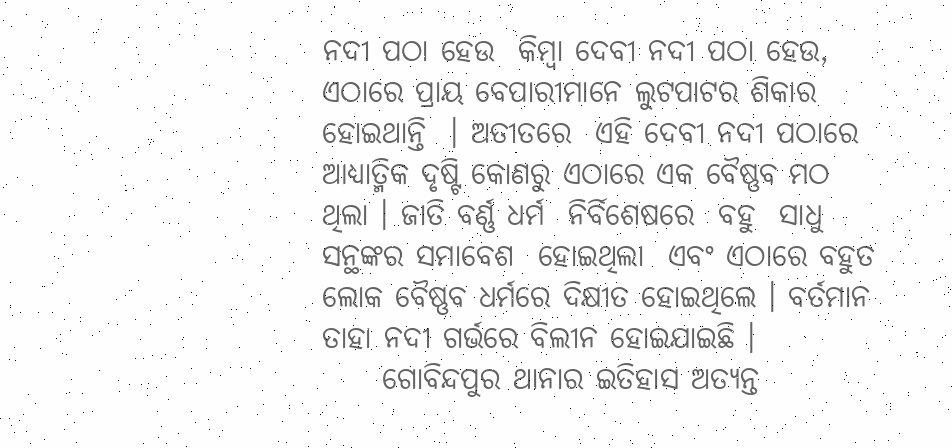ନଦୀ ପଠା ହେଉ  କିମ୍ବା ଦେବୀ ନଦୀ ପଠା ହେଉ, ଏଠାରେ ପ୍ରାୟ ବେପାରୀମାନେ ଲୁଟପାଟର ଶିକାର  ହୋଇଥାନ୍ତି  । ଅତୀତରେ  ଏହି ଦେବୀ ନଦୀ ପଠାରେ ଆଧ୍ୟାତ୍ମିକ ଦୃଷ୍ଟି କୋଣରୁ ଏଠାରେ ଏକ ବୈଷ୍ଣବ ମଠ ଥିଲା । ଜାତି ବର୍ଣ୍ଣ ଧର୍ମ  ନିର୍ବିଶେଷରେ  ବହୁ  ସାଧୁ ସନ୍ଥଙ୍କର ସମାବେଶ  ହୋଇଥିଲା  ଏବଂ ଏଠାରେ ବହୁତ ଲୋକ ବୈଷ୍ଣବ ଧର୍ମରେ ଦିକ୍ଷୀତ ହୋଇଥିଲେ । ବର୍ତମାନ ତାହା ନଦୀ ଗର୍ଭରେ ବିଲୀନ ହୋଇଯାଇଛି ।
     ଗୋବିନ୍ଦପୁର ଥାନାର ଇତିହାସ ଅତ୍ୟନ୍ତ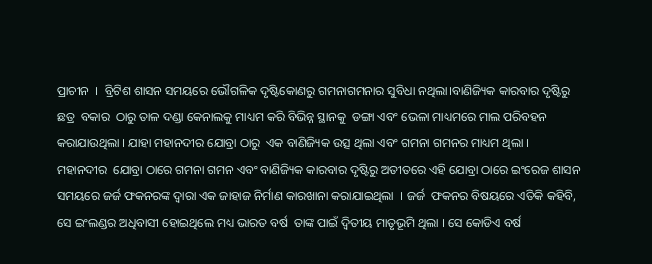ପ୍ରାଚୀନ  ।  ବ୍ରିଟିଶ ଶାସନ ସମୟରେ ଭୌଗଳିକ ଦୃଷ୍ଟିକୋଣରୁ ଗମନାଗମନାର ସୁବିଧା ନଥିଲା।ବାଣିଜ୍ୟିକ କାରବାର ଦୃଷ୍ଟିରୁ ଛତ୍ର  ବକାର  ଠାରୁ ତାଳ ଦଣ୍ଡା କେନାଲକୁ ମାଧ୍ୟମ କରି ବିଭିନ୍ନ ସ୍ଥାନକୁ  ଡଙ୍ଗା ଏବଂ ଭେଳା ମାଧ୍ୟମରେ ମାଲ ପରିବହନ କରାଯାଉଥିଲା । ଯାହା ମହାନଦୀର ଯୋବ୍ରା ଠାରୁ  ଏକ ବାଣିଜ୍ୟିକ ଉତ୍ସ ଥିଲା ଏବଂ ଗମନା ଗମନର ମାଧ୍ୟମ ଥିଲା ।  ମହାନଦୀର  ଯୋବ୍ରା ଠାରେ ଗମନା ଗମନ ଏବଂ ବାଣିଜ୍ୟିକ କାରବାର ଦୃଷ୍ଟିରୁ ଅତୀତରେ ଏହି ଯୋବ୍ରା ଠାରେ ଇଂରେଜ ଶାସନ ସମୟରେ ଜର୍ଜ ଫକନରଙ୍କ ଦ୍ୱାରା ଏକ ଜାହାଜ ନିର୍ମାଣ କାରଖାନା କରାଯାଇଥିଲା  । ଜର୍ଜ  ଫକନର ବିଷୟରେ ଏତିକି କହିବି, ସେ ଇଂଲଣ୍ଡର ଅଧିବାସୀ ହୋଇଥିଲେ ମଧ୍ୟ ଭାରତ ବର୍ଷ  ତାଙ୍କ ପାଇଁ ଦ୍ୱିତୀୟ ମାତୃଭୂମି ଥିଲା । ସେ କୋଡିଏ ବର୍ଷ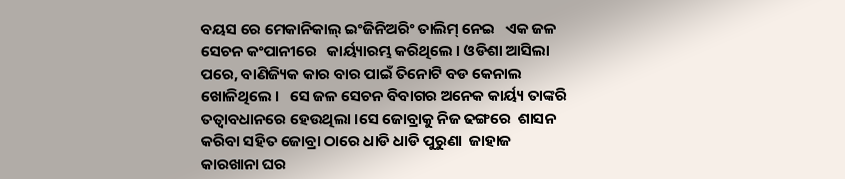ବୟସ ରେ ମେକାନିକାଲ୍ ଇଂଜିନିଅରିଂ ତାଲିମ୍ ନେଇ   ଏକ ଜଳ ସେଚନ କଂପାନୀରେ   କାର୍ୟ୍ୟାରମ୍ଭ କରିଥିଲେ । ଓଡିଶା ଆସିଲା ପରେ, ବାଣିଜ୍ୟିକ କାର ବାର ପାଇଁ ତିନୋଟି ବଡ କେନାଲ ଖୋଳିଥିଲେ ।   ସେ ଜଳ ସେଚନ ବିବାଗର ଅନେକ କାର୍ୟ୍ୟ ତାଙ୍କରି ତତ୍ୱାବଧାନରେ ହେଉଥିଲା ।ସେ ଜୋବ୍ରାକୁ ନିଜ ଢଙ୍ଗରେ  ଶାସନ କରିବା ସହିତ ଜୋବ୍ରା ଠାରେ ଧାଡି ଧାଡି ପୁରୁଣା  ଜାହାଜ କାରଖାନା ଘର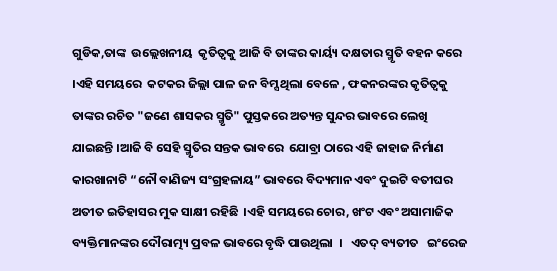ଗୁଡିକ,ତାଙ୍କ  ଉଲ୍ଲେଖନୀୟ  କୃତିତ୍ୱକୁ ଆଜି ବି ତାଙ୍କର କାର୍ୟ୍ୟ ଦକ୍ଷତାର ସ୍ମୃତି ବହନ କରେ  ।ଏହି ସମୟରେ  କଟକର ଜିଲ୍ଲା ପାଳ ଜନ ବିମ୍ସ ଥିଲା ବେଳେ , ଫକନରଙ୍କର କୃତିତ୍ୱକୁ ତାଙ୍କର ରଚିତ "ଜଣେ ଶାସକର ସ୍ମୃତି" ପୁସ୍ତକରେ ଅତ୍ୟନ୍ତ ସୁନ୍ଦର ଭାବରେ ଲେଖି ଯାଇଛନ୍ତି ।ଆଜି ବି ସେହି ସ୍ମୃତିର ସନ୍ତକ ଭାବରେ  ଯୋବ୍ରା ଠାରେ ଏହି ଜାହାଜ ନିର୍ମାଣ କାରଖାନାଟି “ନୌ ବାଣିଜ୍ୟ ସଂଗ୍ରହଳାୟ” ଭାବରେ ବିଦ୍ୟମାନ ଏବଂ ଦୁଇଟି ବତୀଘର ଅତୀତ ଇତିହାସର ମୁକ ସାକ୍ଷୀ ରହିଛି  ।ଏହି ସମୟରେ ଚୋର, ଖଂଟ ଏବଂ ଅସାମାଜିକ ବ୍ୟକ୍ତିମାନଙ୍କର ଦୌରାତ୍ମ୍ୟ ପ୍ରବଳ ଭାବରେ ବୃଦ୍ଧି ପାଉଥିଲା  ।   ଏତଦ୍ ବ୍ୟତୀତ   ଇଂରେଜ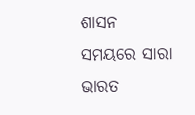ଶାସନ ସମୟରେ ସାରା ଭାରତ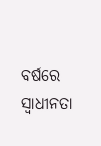ବର୍ଷରେ ସ୍ବାଧୀନତା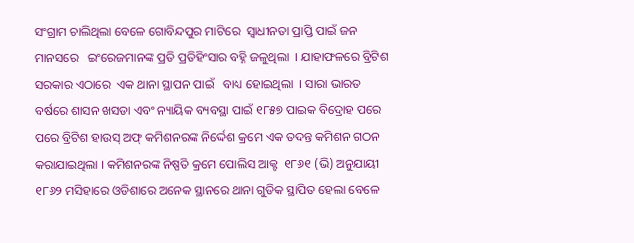ସଂଗ୍ରାମ ଚାଲିଥିଲା ବେଳେ ଗୋବିନ୍ଦପୁର ମାଟିରେ  ସ୍ବାଧୀନତା ପ୍ରାପ୍ତି ପାଇଁ ଜନ ମାନସରେ   ଇଂରେଜମାନଙ୍କ ପ୍ରତି ପ୍ରତିହିଂସାର ବହ୍ନି ଜଳୁଥିଲା  । ଯାହାଫଳରେ ବ୍ରିଟିଶ ସରକାର ଏଠାରେ  ଏକ ଥାନା ସ୍ଥାପନ ପାଇଁ   ବାଧ୍ୟ ହୋଇଥିଲା  । ସାରା ଭାରତ ବର୍ଷରେ ଶାସନ ଖସଡା ଏବଂ ନ୍ୟାୟିକ ବ୍ୟବସ୍ଥା ପାଇଁ ୧୮୫୭ ପାଇକ ବିଦ୍ରୋହ ପରେ ପରେ ବ୍ରିଟିଶ ହାଉସ୍ ଅଫ୍ କମିଶନରଙ୍କ ନିର୍ଦ୍ଦେଶ କ୍ରମେ ଏକ ତଦନ୍ତ କମିଶନ ଗଠନ କରାଯାଇଥିଲା । କମିଶନରଙ୍କ ନିଷ୍ପତି କ୍ରମେ ପୋଲିସ ଆକ୍ଟ  ୧୮୬୧ (ଭି) ଅନୁଯାୟୀ ୧୮୬୨ ମସିହାରେ ଓଡିଶାରେ ଅନେକ ସ୍ଥାନରେ ଥାନା ଗୁଡିକ ସ୍ଥାପିତ ହେଲା ବେଳେ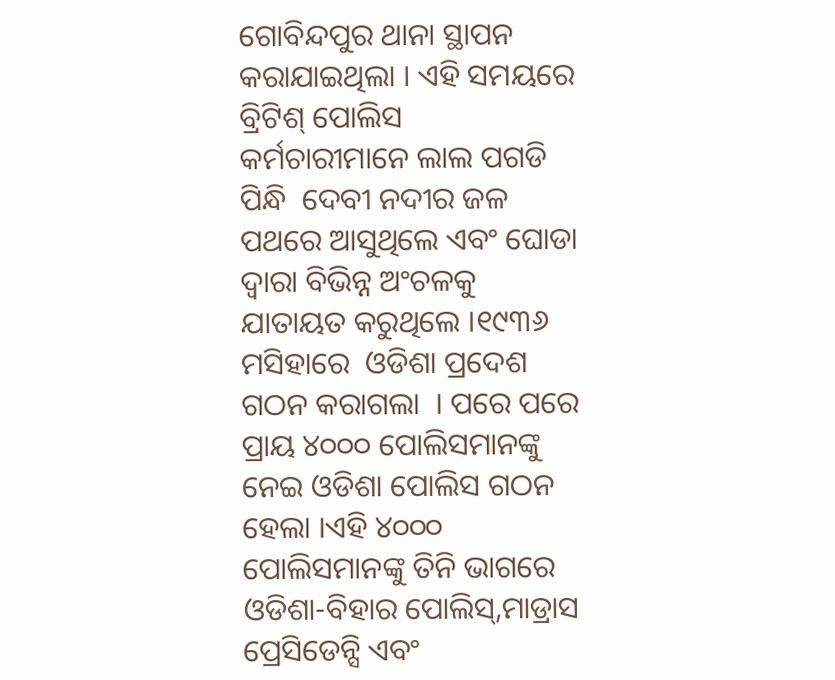ଗୋବିନ୍ଦପୁର ଥାନା ସ୍ଥାପନ କରାଯାଇଥିଲା । ଏହି ସମୟରେ ବ୍ରିଟିଶ୍ ପୋଲିସ କର୍ମଚାରୀମାନେ ଲାଲ ପଗଡି ପିନ୍ଧି  ଦେବୀ ନଦୀର ଜଳ ପଥରେ ଆସୁଥିଲେ ଏବଂ ଘୋଡା ଦ୍ୱାରା ବିଭିନ୍ନ ଅଂଚଳକୁ  ଯାତାୟତ କରୁଥିଲେ ।୧୯୩୬ ମସିହାରେ  ଓଡିଶା ପ୍ରଦେଶ ଗଠନ କରାଗଲା  । ପରେ ପରେ ପ୍ରାୟ ୪୦୦୦ ପୋଲିସମାନଙ୍କୁ ନେଇ ଓଡିଶା ପୋଲିସ ଗଠନ ହେଲା ।ଏହି ୪୦୦୦ ପୋଲିସମାନଙ୍କୁ ତିନି ଭାଗରେ ଓଡିଶା-ବିହାର ପୋଲିସ୍,ମାଡ୍ରାସ ପ୍ରେସିଡେନ୍ସି ଏବଂ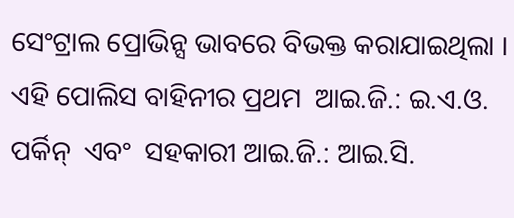ସେଂଟ୍ରାଲ ପ୍ରୋଭିନ୍ସ ଭାବରେ ବିଭକ୍ତ କରାଯାଇଥିଲା ।  ଏହି ପୋଲିସ ବାହିନୀର ପ୍ରଥମ  ଆଇ.ଜି.: ଇ.ଏ.ଓ. ପର୍କିନ୍  ଏବଂ  ସହକାରୀ ଆଇ.ଜି.: ଆଇ.ସି.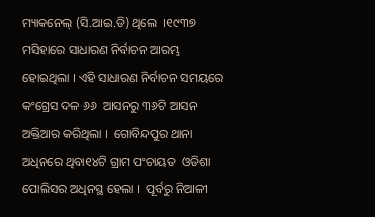ମ୍ୟାକନେଲ୍ (ସି.ଆଇ.ଡି) ଥିଲେ  ।୧୯୩୭ ମସିହାରେ ସାଧାରଣ ନିର୍ବାଚନ ଆରମ୍ଭ ହୋଇଥିଲା । ଏହି ସାଧାରଣ ନିର୍ବାଚନ ସମୟରେ କଂଗ୍ରେସ ଦଳ ୬୬  ଆସନରୁ ୩୬ଟି ଆସନ ଅକ୍ତିଆର କରିଥିଲା ।  ଗୋବିନ୍ଦପୁର ଥାନା ଅଧିନରେ ଥିବା୧୪ଟି ଗ୍ରାମ ପଂଚାୟତ  ଓଡିଶା ପୋଲିସର ଅଧିନସ୍ଥ ହେଲା ।  ପୂର୍ବରୁ ନିଆଳୀ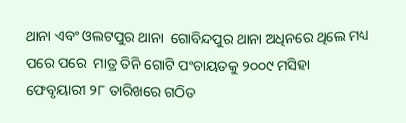ଥାନା ଏବଂ ଓଲଟପୁର ଥାନା  ଗୋବିନ୍ଦପୁର ଥାନା ଅଧିନରେ ଥିଲେ ମଧ୍ୟ  ପରେ ପରେ  ମାତ୍ର ତିନି ଗୋଟି ପଂଚାୟତକୁ ୨୦୦୯ ମସିହା ଫେବୃୟାରୀ ୨୮ ତାରିଖରେ ଗଠିତ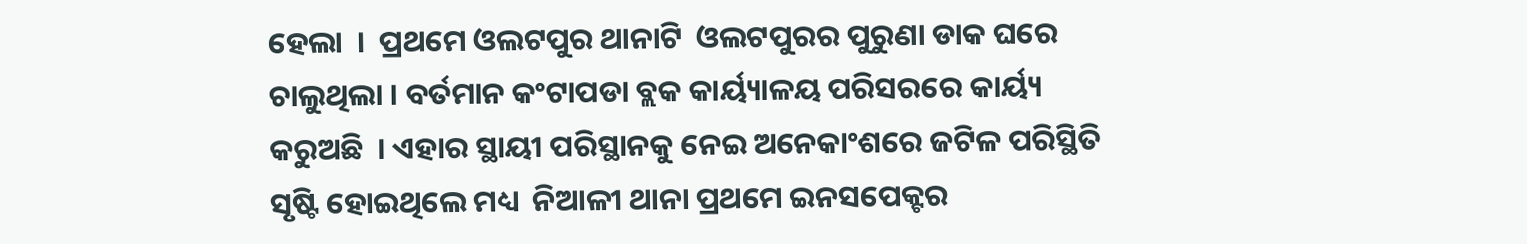ହେଲା  ।  ପ୍ରଥମେ ଓଲଟପୁର ଥାନାଟି  ଓଲଟପୁରର ପୁରୁଣା ଡାକ ଘରେ ଚାଲୁଥିଲା । ବର୍ତମାନ କଂଟାପଡା ବ୍ଲକ କାର୍ୟ୍ୟାଳୟ ପରିସରରେ କାର୍ୟ୍ୟ କରୁଅଛି  । ଏହାର ସ୍ଥାୟୀ ପରିସ୍ଥାନକୁ ନେଇ ଅନେକାଂଶରେ ଜଟିଳ ପରିସ୍ଥିତି ସୃଷ୍ଟି ହୋଇଥିଲେ ମଧ୍ୟ  ନିଆଳୀ ଥାନା ପ୍ରଥମେ ଇନସପେକ୍ଟର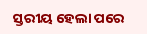ସ୍ତରୀୟ ହେଲା ପରେ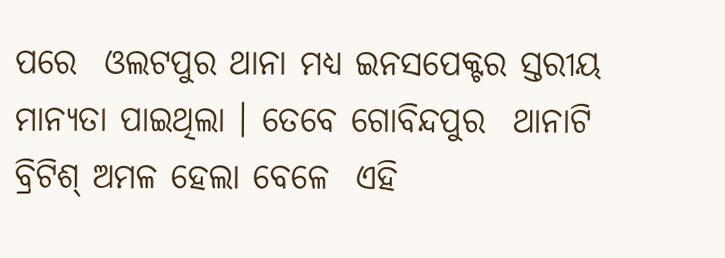ପରେ  ଓଲଟପୁର ଥାନା ମଧ୍ୟ ଇନସପେକ୍ଟର ସ୍ତରୀୟ ମାନ୍ୟତା ପାଇଥିଲା । ତେବେ ଗୋବିନ୍ଦପୁର  ଥାନାଟି ବ୍ରିଟିଶ୍ ଅମଳ ହେଲା ବେଳେ  ଏହି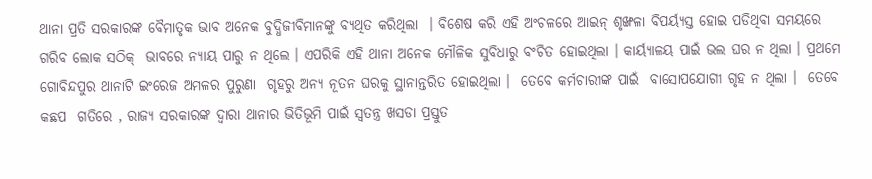ଥାନା ପ୍ରତି ସରକାରଙ୍କ ବୈମାତୃକ ଭାବ ଅନେକ ବୁଦ୍ଧିଜୀବିମାନଙ୍କୁ ବ୍ୟଥିତ କରିଥିଲା  । ବିଶେଷ କରି ଏହି ଅଂଚଳରେ ଆଇନ୍ ଶୃଙ୍ଖଳା ବିପର୍ୟ୍ୟସ୍ତ ହୋଇ ପଡିଥିବା ସମୟରେ ଗରିବ ଲୋକ ସଠିକ୍  ଭାବରେ ନ୍ୟାୟ ପାରୁ ନ ଥିଲେ । ଏପରିକି ଏହି ଥାନା ଅନେକ ମୌଳିକ ସୁବିଧାରୁ ବଂଚିତ ହୋଇଥିଲା । କାର୍ୟ୍ୟାଳୟ ପାଇଁ ଭଲ ଘର ନ ଥିଲା । ପ୍ରଥମେ ଗୋବିନ୍ଦପୁର ଥାନାଟି ଇଂରେଜ ଅମଳର ପୁରୁଣା  ଗୃହରୁ ଅନ୍ୟ ନୂତନ ଘରକୁ ସ୍ଥାନାନ୍ତରିତ ହୋଇଥିଲା ।  ତେବେ କର୍ମଚାରୀଙ୍କ ପାଇଁ  ବାସୋପଯୋଗୀ ଗୃହ ନ ଥିଲା ।  ତେବେ  କଛପ  ଗତିରେ , ରାଜ୍ୟ ସରକାରଙ୍କ ଦ୍ୱାରା ଥାନାର ଭିତିଭୂମି ପାଇଁ ସ୍ବତନ୍ତ୍ର ଖସଡା ପ୍ରସ୍ତୁତ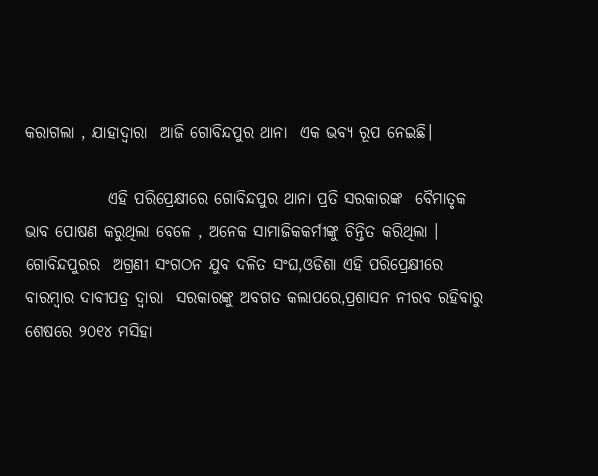କରାଗଲା , ଯାହାଦ୍ୱାରା  ଆଜି ଗୋବିନ୍ଦପୁର ଥାନା  ଏକ ଭବ୍ୟ ରୂପ ନେଇଛି।

             ଏହି ପରିପ୍ରେକ୍ଷୀରେ ଗୋବିନ୍ଦପୁର ଥାନା ପ୍ରତି ସରକାରଙ୍କ  ବୈମାତୃକ ଭାବ ପୋଷଣ କରୁଥିଲା ବେଳେ , ଅନେକ ସାମାଜିକକର୍ମୀଙ୍କୁ ଚିନ୍ତିତ କରିଥିଲା ।  ଗୋବିନ୍ଦପୁରର  ଅଗ୍ରଣୀ ସଂଗଠନ ଯୁବ ଦଳିତ ସଂଘ,ଓଡିଶା ଏହି ପରିପ୍ରେକ୍ଷୀରେ ବାରମ୍ବାର ଦାବୀପତ୍ର ଦ୍ୱାରା  ସରକାରଙ୍କୁ ଅବଗତ କଲାପରେ,ପ୍ରଶାସନ ନୀରବ ରହିବାରୁ ଶେଷରେ ୨୦୧୪ ମସିହା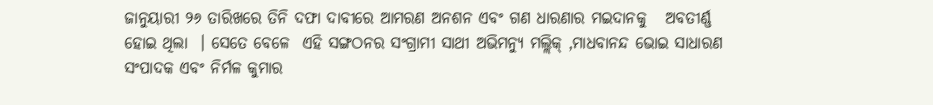ଜାନୁୟାରୀ ୨୬ ତାରିଖରେ ତିନି ଦଫା ଦାବୀରେ ଆମରଣ ଅନଶନ ଏବଂ ଗଣ ଧାରଣାର ମଇଦାନକୁ   ଅବତୀର୍ଣ୍ଣ ହୋଇ ଥିଲା  । ସେତେ ବେଳେ  ଏହି ସଙ୍ଗଠନର ସଂଗ୍ରାମୀ ସାଥୀ ଅଭିମନ୍ୟୁ ମଲ୍ଲିକ୍ ,ମାଧବାନନ୍ଦ ଭୋଇ ସାଧାରଣ ସଂପାଦକ ଏବଂ ନିର୍ମଳ କୁମାର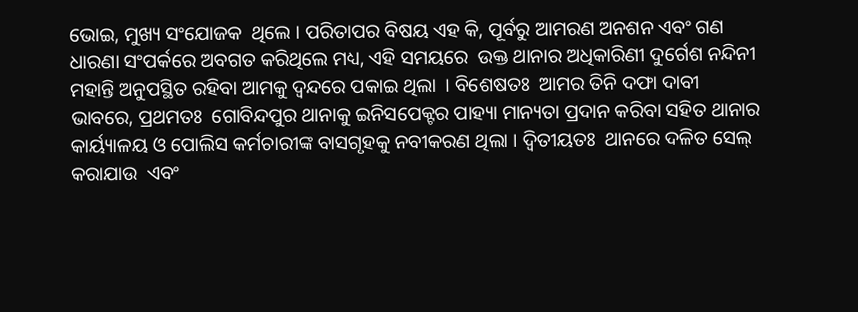ଭୋଇ, ମୁଖ୍ୟ ସଂଯୋଜକ  ଥିଲେ । ପରିତାପର ବିଷୟ ଏହ କି, ପୂର୍ବରୁ ଆମରଣ ଅନଶନ ଏବଂ ଗଣ ଧାରଣା ସଂପର୍କରେ ଅବଗତ କରିଥିଲେ ମଧ୍ୟ, ଏହି ସମୟରେ  ଉକ୍ତ ଥାନାର ଅଧିକାରିଣୀ ଦୁର୍ଗେଶ ନନ୍ଦିନୀ ମହାନ୍ତି ଅନୁପସ୍ଥିତ ରହିବା ଆମକୁ ଦ୍ୱନ୍ଦରେ ପକାଇ ଥିଲା  । ବିଶେଷତଃ  ଆମର ତିନି ଦଫା ଦାବୀ ଭାବରେ, ପ୍ରଥମତଃ  ଗୋବିନ୍ଦପୁର ଥାନାକୁ ଇନିସପେକ୍ଟର ପାହ୍ୟା ମାନ୍ୟତା ପ୍ରଦାନ କରିବା ସହିତ ଥାନାର କାର୍ୟ୍ୟାଳୟ ଓ ପୋଲିସ କର୍ମଚାରୀଙ୍କ ବାସଗୃହକୁ ନବୀକରଣ ଥିଲା । ଦ୍ୱିତୀୟତଃ  ଥାନରେ ଦଳିତ ସେଲ୍ କରାଯାଉ  ଏବଂ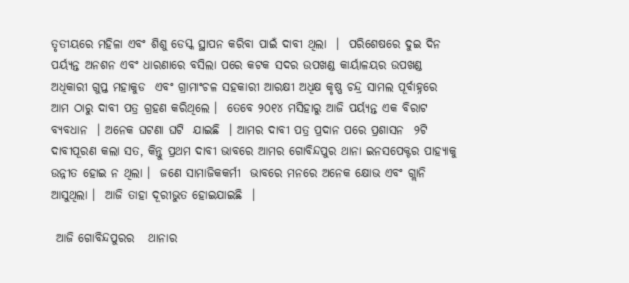ତୃତୀୟରେ ମହିଳା ଏବଂ ଶିଶୁ ଡେସ୍କ ସ୍ଥାପନ କରିବା ପାଇଁ ଦାବୀ ଥିଲା  ।  ପରିଶେଷରେ ଦୁଇ ଦିନ ପର୍ୟ୍ୟନ୍ତ ଅନଶନ ଏବଂ ଧାରଣାରେ ବସିଲା ପରେ କଟକ ସଦର ଉପଖଣ୍ଡ କାର୍ୟାଳୟର ଉପଖଣ୍ଡ ଅଧିକାରୀ ଗୁପ୍ତ ମହାକୁଡ  ଏବଂ ଗ୍ରାମାଂଚଳ ସହକାରୀ ଆରକ୍ଷୀ ଅଧିକ୍ଷ କୃଷ୍ଣ ଚନ୍ଦ୍ର ସାମଲ ପୂର୍ବାହ୍ନରେ ଆମ ଠାରୁ ଦାବୀ ପତ୍ର ଗ୍ରହଣ କରିଥିଲେ ।  ତେବେ ୨୦୧୪ ମସିହାରୁ ଆଜି ପର୍ୟ୍ୟନ୍ତ ଏକ ବିରାଟ ବ୍ୟବଧାନ  । ଅନେକ ଘଟଣା ଘଟି  ଯାଇଛି  । ଆମର ଦାବୀ ପତ୍ର ପ୍ରଦାନ ପରେ ପ୍ରଶାସନ  ୨ଟି ଦାବୀପୂରଣ କଲା ସତ, କିନ୍ତୁ ପ୍ରଥମ ଦାବୀ ଭାବରେ ଆମର ଗୋବିନ୍ଦପୁର ଥାନା ଇନସପେକ୍ଟର ପାହ୍ୟାକୁ ଉନ୍ନୀତ ହୋଇ ନ ଥିଲା ।  ଜଣେ ସାମାଜିକକର୍ମୀ  ଭାବରେ ମନରେ ଅନେକ କ୍ଷୋଭ ଏବଂ ଗ୍ଲାନି ଆସୁଥିଲା ।  ଆଜି ତାହା ଦୂରୀଭୁତ ହୋଇଯାଇଛି  ।

 ଆଜି ଗୋବିନ୍ଦପୁରର   ଥାନାର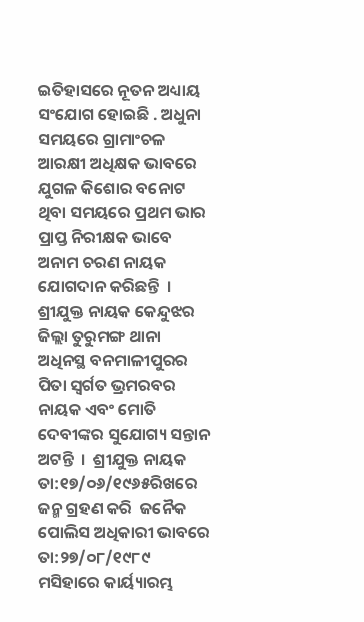ଇତିହାସରେ ନୂତନ ଅଧ୍ୟାୟ ସଂଯୋଗ ହୋଇଛି . ଅଧୁନା ସମୟରେ ଗ୍ରାମାଂଚଳ   ଆରକ୍ଷୀ ଅଧିକ୍ଷକ ଭାବରେ ଯୁଗଳ କିଶୋର ବନୋଟ ଥିବା ସମୟରେ ପ୍ରଥମ ଭାର ପ୍ରାପ୍ତ ନିରୀକ୍ଷକ ଭାବେ ଅନାମ ଚରଣ ନାୟକ ଯୋଗଦାନ କରିଛନ୍ତି  । ଶ୍ରୀଯୁକ୍ତ ନାୟକ କେନ୍ଦୁଝର ଜିଲ୍ଲା ତୁରୁମଙ୍ଗ ଥାନା ଅଧିନସ୍ଥ ବନମାଳୀପୁରର ପିତା ସ୍ବର୍ଗତ ଭ୍ରମରବର ନାୟକ ଏବଂ ମୋତି ଦେବୀଙ୍କର ସୁଯୋଗ୍ୟ ସନ୍ତାନ ଅଟନ୍ତି  ।  ଶ୍ରୀଯୁକ୍ତ ନାୟକ  ତା:୧୭/୦୬/୧୯୬୫ରିଖରେ ଜନ୍ମ ଗ୍ରହଣ କରି  ଜନୈକ ପୋଲିସ ଅଧିକାରୀ ଭାବରେ ତା:୨୭/୦୮/୧୯୮୯ ମସିହାରେ କାର୍ୟ୍ୟାରମ୍ଭ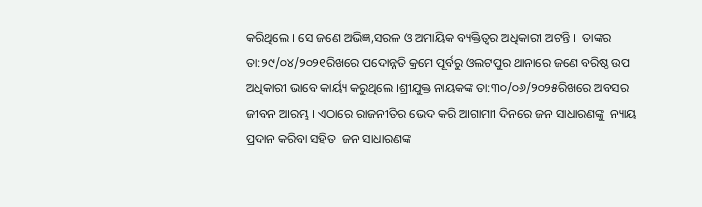କରିଥିଲେ । ସେ ଜଣେ ଅଭିଜ୍ଞ,ସରଳ ଓ ଅମାୟିକ ବ୍ୟକ୍ତିତ୍ୱର ଅଧିକାରୀ ଅଟନ୍ତି ।  ତାଙ୍କର ତା:୨୯/୦୪/୨୦୨୧ରିଖରେ ପଦୋନ୍ନତି କ୍ରମେ ପୂର୍ବରୁ ଓଲଟପୁର ଥାନାରେ ଜଣେ ବରିଷ୍ଠ ଉପ ଅଧିକାରୀ ଭାବେ କାର୍ୟ୍ୟ କରୁଥିଲେ ।ଶ୍ରୀଯୁକ୍ତ ନାୟକଙ୍କ ତା:୩୦/୦୬/୨୦୨୫ରିଖରେ ଅବସର  ଜୀବନ ଆରମ୍ଭ । ଏଠାରେ ରାଜନୀତିର ଭେଦ କରି ଆଗାମାୀ ଦିନରେ ଜନ ସାଧାରଣଙ୍କୁ  ନ୍ୟାୟ ପ୍ରଦାନ କରିବା ସହିତ  ଜନ ସାଧାରଣଙ୍କ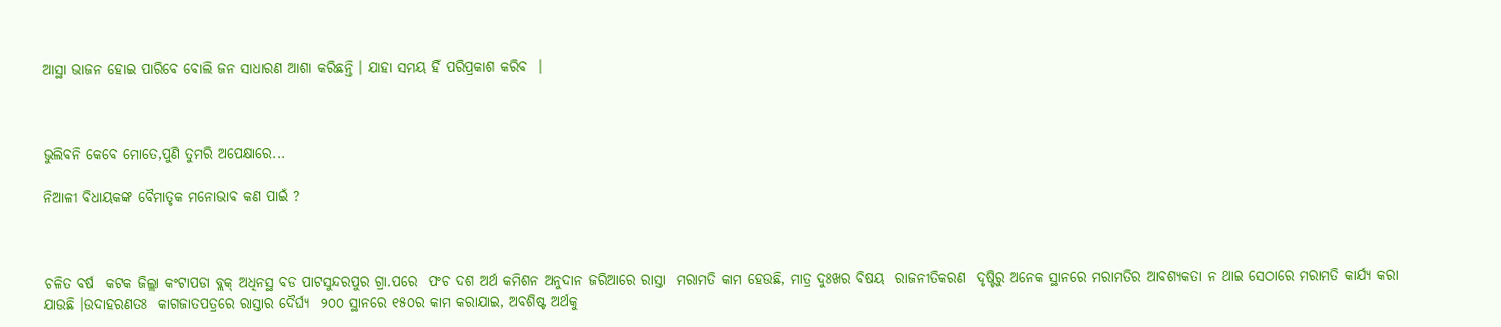ଆସ୍ଥା ଭାଜନ ହୋଇ ପାରିବେ ବୋଲି ଜନ ସାଧାରଣ ଆଶା କରିଛନ୍ତି । ଯାହା ସମୟ ହିଁ ପରିପ୍ରକାଶ କରିବ  ।



ଭୁଲିବନି କେବେ ମୋତେ,ପୁଣି ତୁମରି ଅପେକ୍ଷାରେ...

ନିଆଳୀ ବିଧାୟକଙ୍କ ବୈମାତୃକ ମନୋଭାବ କଣ ପାଇଁ ?



ଚଳିତ ବର୍ଷ  କଟକ ଜିଲ୍ଲା କଂଟାପଡା ବ୍ଲକ୍ ଅଧିନସ୍ଥ ବଡ ପାଟସୁନ୍ଦରପୁର ଗ୍ରା.ପରେ  ପଂଚ ଦଶ ଅର୍ଥ କମିଶନ ଅନୁଦାନ ଜରିଆରେ ରାସ୍ତା  ମରାମତି କାମ ହେଉଛି, ମାତ୍ର ଦୁଃଖର ବିଷୟ  ରାଜନୀତିକରଣ  ଦୃଷ୍ଟିରୁ ଅନେକ ସ୍ଥାନରେ ମରାମତିର ଆବଶ୍ୟକତା ନ ଥାଇ ସେଠାରେ ମରାମତି କାର୍ଯ୍ୟ କରା ଯାଉଛି ।ଉଦାହରଣତଃ  କାଗଜାତପତ୍ରରେ ରାସ୍ତାର ଦୈର୍ଘ୍ୟ  ୨୦୦ ସ୍ଥାନରେ ୧୫୦ର କାମ କରାଯାଇ, ଅବଶିଷ୍ଟ ଅର୍ଥକୁ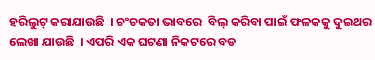ହରିଲୁଟ୍ କରାଯାଉଛି  । ଚଂଚକତା ଭାବରେ  ବିଲ୍ କରିବା ପାଇଁ ଫଳକକୁ ଦୁଇଥର ଲେଖା ଯାଉଛି  । ଏପରି ଏକ ଘଟଣା ନିକଟରେ ବଡ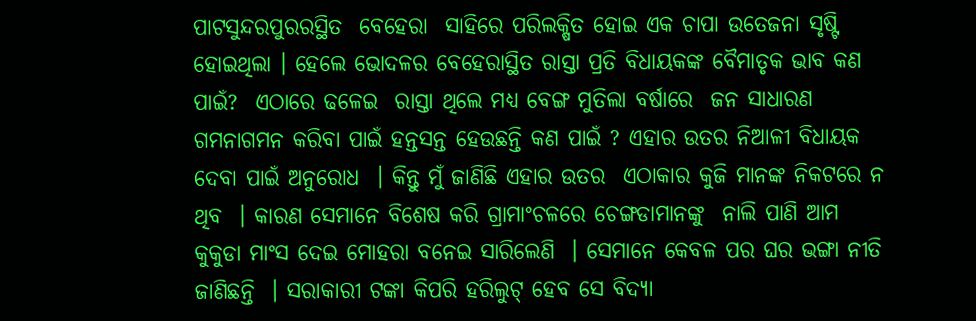ପାଟସୁନ୍ଦରପୁରରସ୍ଥିତ  ବେହେରା  ସାହିରେ ପରିଲକ୍ଷିତ ହୋଇ ଏକ ଚାପା ଉତେଜନା ସୃଷ୍ଟି ହୋଇଥିଲା । ହେଲେ ଭୋଦଳର ବେହେରାସ୍ଥିତ ରାସ୍ତା ପ୍ରତି ବିଧାୟକଙ୍କ ବୈମାତୃକ ଭାବ କଣ ପାଇଁ?  ଏଠାରେ ଢଳେଇ  ରାସ୍ତା ଥିଲେ ମଧ୍ୟ ବେଙ୍ଗ ମୁତିଲା ବର୍ଷାରେ  ଜନ ସାଧାରଣ  ଗମନାଗମନ କରିବା ପାଇଁ ହନ୍ତସନ୍ତ ହେଉଛନ୍ତି କଣ ପାଇଁ ? ଏହାର ଉତର ନିଆଳୀ ବିଧାୟକ ଦେବା ପାଇଁ ଅନୁରୋଧ  । କିନ୍ତୁ ମୁଁ ଜାଣିଛି ଏହାର ଉତର  ଏଠାକାର କୁଜି ମାନଙ୍କ ନିକଟରେ ନ ଥିବ  । କାରଣ ସେମାନେ ବିଶେଷ କରି ଗ୍ରାମାଂଚଳରେ ଚେଙ୍ଗଡାମାନଙ୍କୁ  ନାଲି ପାଣି ଆମ କୁକୁଡା ମାଂସ ଦେଇ ମୋହରା ବନେଇ ସାରିଲେଣି  । ସେମାନେ କେବଳ ପର ଘର ଭଙ୍ଗା ନୀତି ଜାଣିଛନ୍ତି  । ସରାକାରୀ ଟଙ୍କା କିପରି ହରିଲୁଟ୍ ହେବ ସେ ବିଦ୍ୟା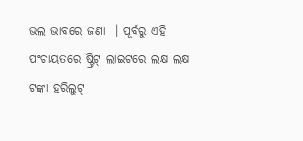ଭଲ ଭାବରେ ଜଣା  । ପୂର୍ବରୁ ଏହି ପଂଚାୟତରେ ଷ୍ଟ୍ରିଟ୍ ଲାଇଟରେ ଲକ୍ଷ ଲକ୍ଷ ଟଙ୍କା ହରିଲୁଟ୍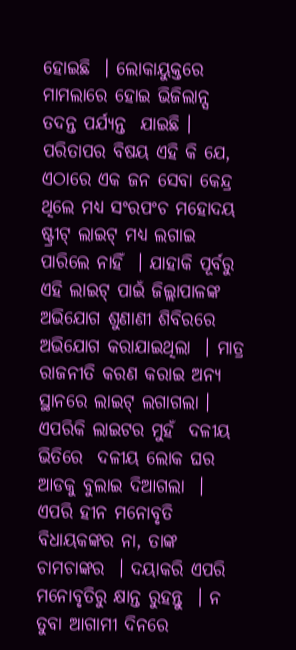ହୋଇଛି  । ଲୋକାୟୁକ୍ତରେ ମାମଲାରେ ହୋଇ ଭିଜିଲାନ୍ସ ତଦନ୍ତ ପର୍ଯ୍ୟନ୍ତ  ଯାଇଛି ।  ପରିତାପର ବିଷୟ ଏହି କି ଯେ, ଏଠାରେ ଏକ ଜନ ସେବା କେନ୍ଦ୍ର ଥିଲେ ମଧ୍ୟ ସଂରପଂଚ ମହୋଦୟ ଷ୍ଟ୍ରୀଟ୍ ଲାଇଟ୍ ମଧ୍ୟ ଲଗାଇ ପାରିଲେ ନାହିଁ  । ଯାହାକି ପୂର୍ବରୁ ଏହି ଲାଇଟ୍ ପାଇଁ ଜିଲ୍ଲାପାଳଙ୍କ ଅଭିଯୋଗ ଶୁଣାଣୀ ଶିବିରରେ ଅଭିଯୋଗ କରାଯାଇଥିଲା  । ମାତ୍ର ରାଜନୀତି କରଣ କରାଇ ଅନ୍ୟ ସ୍ଥାନରେ ଲାଇଟ୍ ଲଗାଗଲା । ଏପରିକି ଲାଇଟର ମୁହଁ  ଦଳୀୟ ଭିତିରେ  ଦଳୀୟ ଲୋକ ଘର ଆଡକୁ ବୁଲାଇ ଦିଆଗଲା  । ଏପରି ହୀନ ମନୋବୃତି ବିଧାୟକଙ୍କର ନା, ତାଙ୍କ ଚାମଚାଙ୍କର  । ଦୟାକରି ଏପରି ମନୋବୃତିରୁ କ୍ଷାନ୍ତ ରୁହନ୍ତୁ  । ନ ତୁବା ଆଗାମୀ ଦିନରେ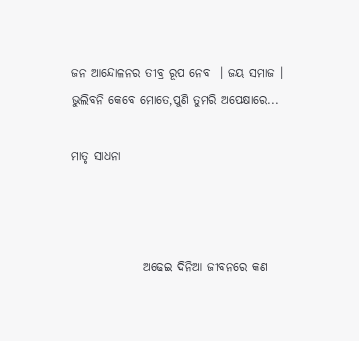ଜନ ଆନ୍ଦୋଳନର ତୀବ୍ର ରୂପ ନେବ  । ଜୟ ସମାଜ ।
ଭୁଲିବନି କେବେ ମୋତେ,ପୁଣି ତୁମରି ଅପେକ୍ଷାରେ...

ମାତୃ ସାଧନା



               ଅଢେଇ ଦିନିଆ ଜୀବନରେ କଣ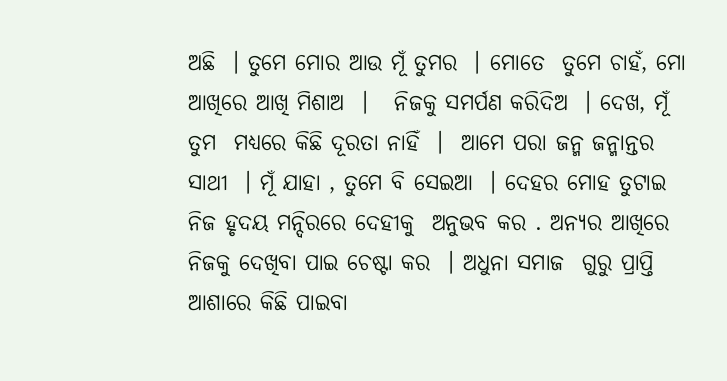ଅଛି  । ତୁମେ ମୋର ଆଉ ମୂଁ ତୁମର  । ମୋତେ  ତୁମେ ଚାହଁ, ମୋ ଆଖିରେ ଆଖି ମିଶାଅ  ।   ନିଜକୁ ସମର୍ପଣ କରିଦିଅ  । ଦେଖ, ମୂଁ ତୁମ  ମଧ୍ୟରେ କିଛି ଦୂରତା ନାହିଁ  ।  ଆମେ ପରା ଜନ୍ମ ଜନ୍ମାନ୍ତର ସାଥୀ  । ମୂଁ ଯାହା , ତୁମେ ବି ସେଇଆ  । ଦେହର ମୋହ ତୁଟାଇ ନିଜ ହୃଦୟ ମନ୍ଦିରରେ ଦେହୀକୁ  ଅନୁଭବ କର . ଅନ୍ୟର ଆଖିରେ ନିଜକୁ ଦେଖିବା ପାଇ ଚେଷ୍ଟା କର  । ଅଧୁନା ସମାଜ  ଗୁରୁ ପ୍ରାପ୍ତି ଆଶାରେ କିଛି ପାଇବା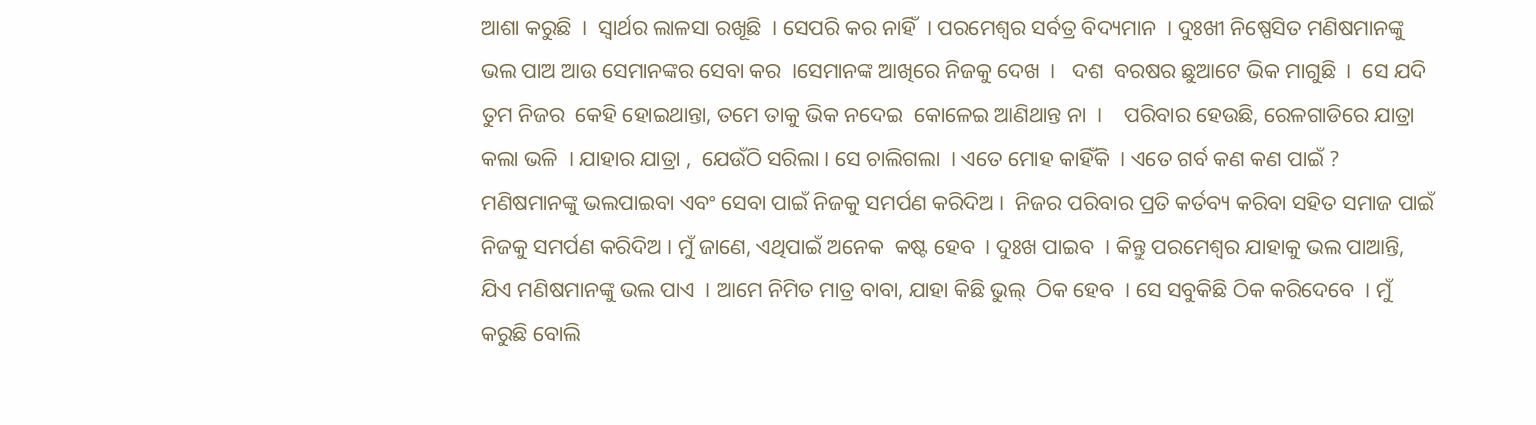ଆଶା କରୁଛି  ।  ସ୍ବାର୍ଥର ଲାଳସା ରଖୂଛି  । ସେପରି କର ନାହିଁ  । ପରମେଶ୍ୱର ସର୍ବତ୍ର ବିଦ୍ୟମାନ  । ଦୁଃଖୀ ନିଷ୍ପେସିତ ମଣିଷମାନଙ୍କୁ ଭଲ ପାଅ ଆଉ ସେମାନଙ୍କର ସେବା କର  ।ସେମାନଙ୍କ ଆଖିରେ ନିଜକୁ ଦେଖ  ।   ଦଶ  ବରଷର ଛୁଆଟେ ଭିକ ମାଗୁଛି  ।  ସେ ଯଦି ତୁମ ନିଜର  କେହି ହୋଇଥାନ୍ତା, ତମେ ତାକୁ ଭିକ ନଦେଇ  କୋଳେଇ ଆଣିଥାନ୍ତ ନା  ।    ପରିବାର ହେଉଛି, ରେଳଗାଡିରେ ଯାତ୍ରା କଲା ଭଳି  । ଯାହାର ଯାତ୍ରା ,  ଯେଉଁଠି ସରିଲା । ସେ ଚାଲିଗଲା  । ଏତେ ମୋହ କାହିଁକି  । ଏତେ ଗର୍ବ କଣ କଣ ପାଇଁ ? ମଣିଷମାନଙ୍କୁ ଭଲପାଇବା ଏବଂ ସେବା ପାଇଁ ନିଜକୁ ସମର୍ପଣ କରିଦିଅ ।  ନିଜର ପରିବାର ପ୍ରତି କର୍ତବ୍ୟ କରିବା ସହିତ ସମାଜ ପାଇଁ ନିଜକୁ ସମର୍ପଣ କରିଦିଅ । ମୁଁ ଜାଣେ, ଏଥିପାଇଁ ଅନେକ  କଷ୍ଟ ହେବ  । ଦୁଃଖ ପାଇବ  । କିନ୍ତୁ ପରମେଶ୍ୱର ଯାହାକୁ ଭଲ ପାଆନ୍ତି, ଯିଏ ମଣିଷମାନଙ୍କୁ ଭଲ ପାଏ  । ଆମେ ନିମିତ ମାତ୍ର ବାବା, ଯାହା କିଛି ଭୁଲ୍  ଠିକ ହେବ  । ସେ ସବୁକିଛି ଠିକ କରିଦେବେ  । ମୁଁ  କରୁଛି ବୋଲି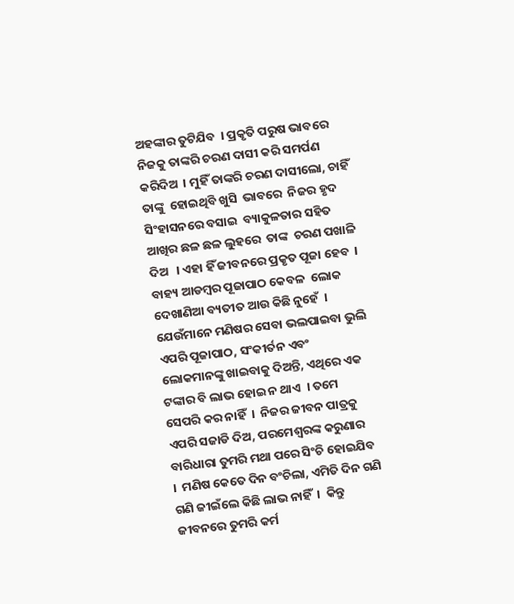ଅହଙ୍କାର ତୁଟିଯିବ  । ପ୍ରକୃତି ପରୁଷ ଭାବରେ ନିଜକୁ ତାଙ୍କରି ଚରଣ ଦାସୀ କରି ସମର୍ପଣ କରିଦିଅ  । ମୁହିଁ ତାଙ୍କରି ଚରଣ ଦାସୀଲୋ, ଚାହିଁ ତାଙ୍କୁ  ହୋଇଥିବି ଖୁସି  ଭାବରେ  ନିଜର ହୃଦ ସିଂହାସନରେ ବସାଇ  ବ୍ୟାକୁଳତାର ସହିତ ଆଖିର ଛଳ ଛଳ ଲୁହରେ  ତାଙ୍କ  ଚରଣ ପଖାଳି ଦିଅ   । ଏହା ହିଁ ଜୀବନରେ ପ୍ରକୃତ ପୂଜା ହେବ  ।  ବାହ୍ୟ ଆଡମ୍ବର ପୂଜାପାଠ କେବଳ  ଲୋକ ଦେଖାଣିଆ ବ୍ୟତୀତ ଆଉ କିଛି ନୁହେଁ  । ଯେଉଁମାନେ ମଣିଷର ସେବା ଭଲପାଇବା ଭୁଲି ଏପରି ପୂଜାପାଠ, ସଂକୀର୍ତନ ଏବଂ ଲୋକମାନଙ୍କୁ ଖାଇବାକୁ ଦିଅନ୍ତି, ଏଥିରେ ଏକ  ଟଙ୍କାର ବି ଲାଭ ହୋଇ ନ ଥାଏ  । ତମେ ସେପରି କର ନାହିଁ  ।  ନିଜର ଜୀବନ ପାତ୍ରକୁ ଏପରି ସଜାଡି ଦିଅ, ପରମେଶ୍ୱରଙ୍କ କରୁଣାର ବାରିଧାରା ତୁମରି ମଥା ପରେ ସିଂଚି ହୋଇଯିବ  ।  ମଣିଷ କେତେ ଦିନ ବଂଚିଲା, ଏମିତି ଦିନ ଗଣି ଗଣି ଜୀଇଁଲେ କିଛି ଲାଭ ନାହିଁ  ।  କିନ୍ତୁ  ଜୀବନରେ ତୁମରି କର୍ମ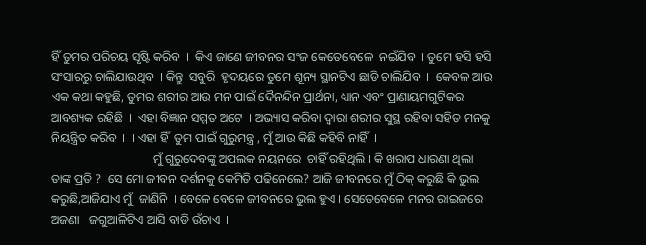ହିଁ ତୁମର ପରିଚୟ ସୃଷ୍ଟି କରିବ  ।  କିଏ ଜାଣେ ଜୀବନର ସଂଜ କେତେବେଳେ  ନଇଁଯିବ  । ତୁମେ ହସି ହସି ସଂସାରରୁ ଚାଲିଯାଉଥିବ  । କିନ୍ତୁ  ସବୁରି  ହୃଦୟରେ ତୁମେ ଶୂନ୍ୟ ସ୍ଥାନଟିଏ ଛାଡି ଚାଲିଯିବ  ।  କେବଳ ଆଉ ଏକ କଥା କହୁଛି, ତୁମର ଶରୀର ଆଉ ମନ ପାଇଁ ଦୈନନ୍ଦିନ ପ୍ରାର୍ଥନା, ଧ୍ୟାନ ଏବଂ ପ୍ରାଣାୟମଗୁଟିକର ଆବଶ୍ୟକ ରହିଛି  ।  ଏହା ବିଜ୍ଞାନ ସମ୍ମତ ଅଟେ  । ଅଭ୍ୟାସ କରିବା ଦ୍ୱାରା ଶରୀର ସୁସ୍ଥ ରହିବା ସହିତ ମନକୁ ନିୟନ୍ତ୍ରିତ କରିବ  ।  । ଏହା ହିଁ  ତୁମ ପାଇଁ ଗୁରୁମନ୍ତ୍ର , ମୁଁ ଆଉ କିଛି କହିବି ନାହିଁ  ।
                                 ମୁଁ ଗୁରୁଦେବଙ୍କୁ ଅପଲକ ନୟନରେ  ଚାହିଁ ରହିଥିଲି । କି ଖରାପ ଧାରଣା ଥିଲା ତାଙ୍କ ପ୍ରତି ?  ସେ ମୋ ଜୀବନ ଦର୍ଶନକୁ କେମିତି ପଢିନେଲେ? ଆଜି ଜୀବନରେ ମୁଁ ଠିକ୍ କରୁଛି କି ଭୁଲ କରୁଛି,ଆଜିଯାଏ ମୁଁ  ଜାଣିନି  । ବେଳେ ବେଳେ ଜୀବନରେ ଭୁଲ ହୁଏ । ସେତେବେଳେ ମନର ରାଇଜରେ ଅଜଣା   ଜଗୁଆଳିଟିଏ ଆସି ବାଡି ଉଁଚାଏ  ।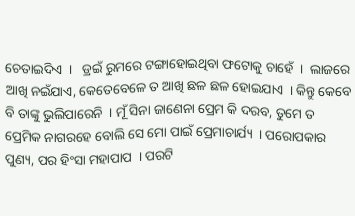ଚେତାଇଦିଏ  ।   ଡ୍ରଇଁ ରୁମରେ ଟଙ୍ଗାହୋଇଥିବା ଫଟୋକୁ ଚାହେଁ  ।  ଲାଜରେ ଆଖି ନଇଁଯାଏ, କେତେବେଳେ ତ ଆଖି ଛଳ ଛଳ ହୋଇଯାଏ  । କିନ୍ତୁ କେବେ ବି ତାଙ୍କୁ ଭୁଲିପାରେନି  । ମୂଁ ସିନା ଜାଣେନା ପ୍ରେମ କି ଦରବ, ତୁମେ ତ  ପ୍ରେମିକ ନାଗରହେ ବୋଲି ସେ ମୋ ପାଇଁ ପ୍ରେମାଚାର୍ଯ୍ୟ  । ପରୋପକାର ପୁଣ୍ୟ, ପର ହିଂସା ମହାପାପ  । ପରଟି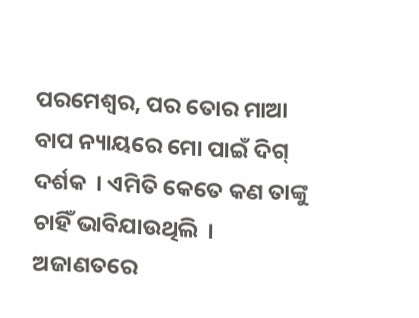ପରମେଶ୍ୱର, ପର ତୋର ମାଆ ବାପ ନ୍ୟାୟରେ ମୋ ପାଇଁ ଦିଗ୍ ଦର୍ଶକ  । ଏମିତି କେତେ କଣ ତାଙ୍କୁ ଚାହିଁ ଭାବିଯାଉଥିଲି  । ଅଜାଣତରେ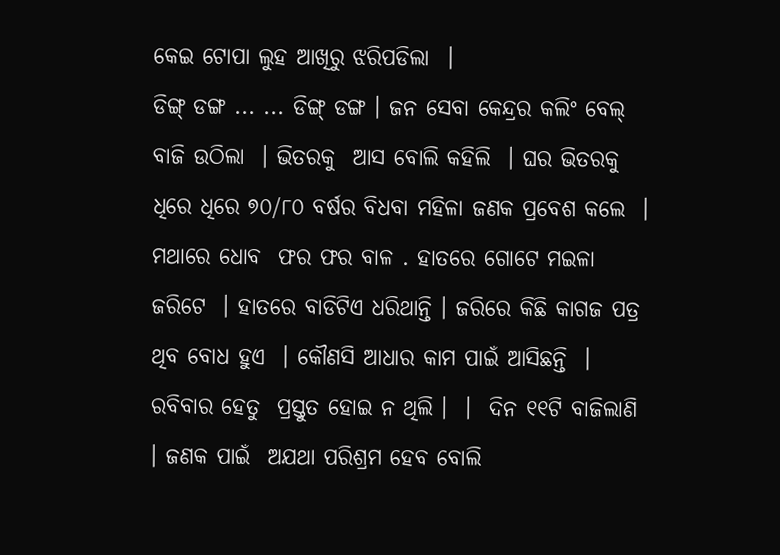କେଇ ଟୋପା ଲୁହ ଆଖିରୁ ଝରିପଡିଲା  ।
ଡିଙ୍ଗ୍ ଡଙ୍ଗ ... ... ଡିଙ୍ଗ୍ ଡଙ୍ଗ । ଜନ ସେବା କେନ୍ଦ୍ରର କଲିଂ ବେଲ୍  ବାଜି ଉଠିଲା  । ଭିତରକୁ  ଆସ ବୋଲି କହିଲି  । ଘର ଭିତରକୁ ଧିରେ ଧିରେ ୭୦/୮୦ ବର୍ଷର ବିଧବା ମହିଳା ଜଣକ ପ୍ରବେଶ କଲେ  ।  ମଥାରେ ଧୋବ  ଫର ଫର ବାଳ . ହାତରେ ଗୋଟେ ମଇଳା ଜରିଟେ  । ହାତରେ ବାଡିଟିଏ ଧରିଥାନ୍ତି । ଜରିରେ କିଛି କାଗଜ ପତ୍ର ଥିବ ବୋଧ ହୁଏ  । କୌଣସି ଆଧାର କାମ ପାଇଁ ଆସିଛନ୍ତି  । ରବିବାର ହେତୁ  ପ୍ରସ୍ତୁତ ହୋଇ ନ ଥିଲି ।  ।  ଦିନ ୧୧ଟି ବାଜିଲାଣି  । ଜଣକ ପାଇଁ  ଅଯଥା ପରିଶ୍ରମ ହେବ ବୋଲି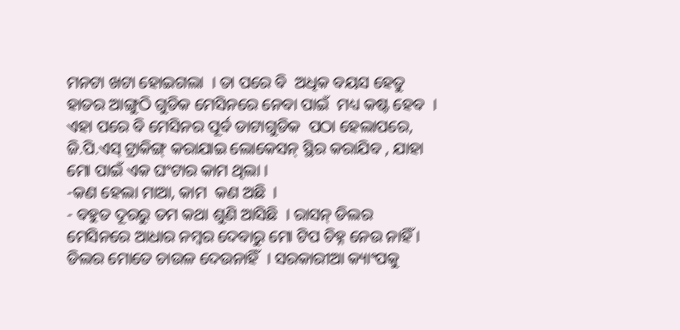ମନଟା ଖଟା ହୋଇଗଲା  । ତା ପରେ ବି  ଅଧିକ ବୟସ ହେତୁ ହାତର ଆଙ୍ଗୁଠି ଗୁଡିକ ମେସିନରେ ନେବା ପାଇଁ  ମଧ୍ୟ କଷ୍ଟ ହେବ  ।  ଏହା ପରେ ବି ମେସିନର ପୂର୍ବ ଡାଟାଗୁଡିକ  ପଠା ହେଲାପରେ, ଜି.ପି.ଏସ୍ ଟ୍ରାକିଙ୍ଗ୍ କରାଯାଇ ଲୋକେସନ୍ ସ୍ଥିର କରାଯିବ , ଯାହା  ମୋ ପାଇଁ ଏକ ଘଂଟାର କାମ ଥିଲା ।
-କଣ ହେଲା ମାଆ, କାମ  କଣ ଅଛି  ।
- ବହୁତ ଦୂରରୁ ତମ କଥା ଶୁଣି ଆସିଛି  । ରାସନ୍ ଡିଲର ମେସିନରେ ଆଧାର ନମ୍ବର ଦେବାରୁ ମୋ ଟିପ ଚିହ୍ନ ନେଉ ନାହିଁ । ଡିଲର ମୋତେ ଚାଉଳ ଦେଉନାହିଁ  । ସରକାରୀଆ କ୍ୟାଂପକୁ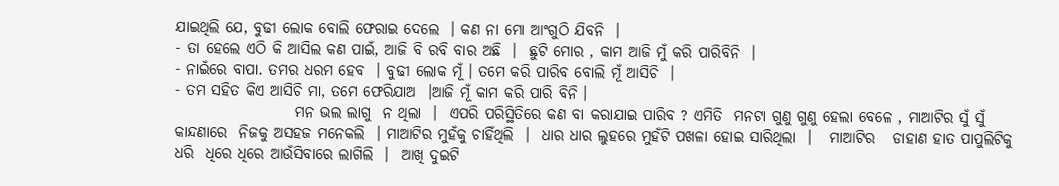ଯାଇଥିଲି ଯେ, ବୁଢୀ ଲୋକ ବୋଲି ଫେରାଇ ଦେଲେ  । କଣ ନା ମୋ ଆଂଗୁଠି ଯିବନି  ।
- ତା ହେଲେ ଏଠି କି ଆସିଲ କଣ ପାଇଁ, ଆଜି ବି ରବି ବାର ଅଛି  ।  ଛୁଟି ମୋର , କାମ ଆଜି ମୁଁ କରି ପାରିବିନି  ।
- ନାଇଁରେ ବାପା. ତମର ଧରମ ହେବ  । ବୁଢୀ ଲୋକ ମୂଁ । ତମେ କରି ପାରିବ ବୋଲି ମୂଁ ଆସିଚି  ।
- ତମ ସହିତ କିଏ ଆସିଚି ମା, ତମେ ଫେରିଯାଅ  ।ଆଜି ମୂଁ କାମ କରି ପାରି ବିନି ।
                    ମନ ଭଲ ଲାଗୁ  ନ ଥିଲା  ।  ଏପରି ପରିସ୍ଥିତିରେ କଣ ବା କରାଯାଇ ପାରିବ ? ଏମିତି  ମନଟା ଗୁଣୁ ଗୁଣୁ ହେଲା ବେଳେ , ମାଆଟିର ସୁଁ ସୁଁ କାନ୍ଦଣାରେ  ନିଜକୁ ଅସହଜ ମନେକଲି  । ମାଆଟିର ମୁହଁକୁ ଚାହିଁଥିଲି  ।  ଧାର ଧାର ଲୁହରେ ମୁହଁଟି ପଖଳା ହୋଇ ସାରିଥିଲା  ।   ମାଆଟିର   ଡାହାଣ ହାତ ପାପୁଲିଟିକୁ  ଧରି  ଧିରେ ଧିରେ ଆଉଁସିବାରେ ଲାଗିଲି  ।  ଆଖି ଦୁଇଟି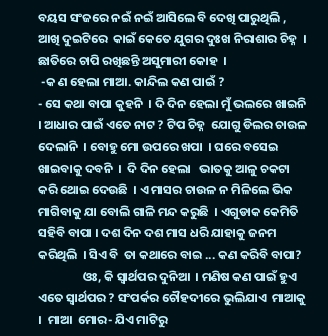ବୟସ ସଂଜରେ ନଇଁ ନଇଁ ଆସିଲେ ବି ଦେଖି ପାରୁଥିଲି , ଆଖି ଦୁଇଟିରେ  କାଇଁ କେତେ ଯୁଗର ଦୁଃଖ ନିରାଶାର ଚିହ୍ନ  । ଛାତିରେ ଚାପି ରଖିଛନ୍ତି ଅସୁମାରୀ କୋହ  ।
 -କ ଣ ହେଲା ମାଆ. କାନ୍ଦିଲ କଣ ପାଇଁ ?
- ସେ କଥା ବାପା କୁହନି  । ଦି ଦିନ ହେଲା ମୁଁ ଭଲରେ ଖାଇନି  । ଆଧାର ପାଇଁ ଏତେ ନାଟ ? ଟିପ ଚିହ୍ନ  ଯୋଗୁ ଡିଲର ଚାଉଳ  ଦେଲାନି  । ବୋହୁ ମୋ ଉପରେ ଖପା  । ଘରେ ବସେଇ ଖାଇବାକୁ ଦବନି  ।  ଦି ଦିନ ହେଲା   ଭାତକୁ ଆଳୁ ଚକଟା କରି ଥୋଇ ଦେଉଛି  । ଏ ମାସର ଚାଉଳ ନ ମିଳିଲେ ଭିକ ମାଗିବାକୁ ଯା ବୋଲି ଗାଳି ମନ୍ଦ କରୁଛି  । ଏଗୁଡାକ କେମିତି ସହିବି ବାପା । ଦଶ ଦିନ ଦଶ ମାସ ଧରି ଯାହାକୁ ଜନମ କରିଥିଲି  । ସିଏ ବି  ତା କଥାରେ ବାଇ ... କଣ କରିବି ବାପା?
                ଓଃ, କି ସ୍ବାର୍ଥପର ଦୁନିଆ  । ମଣିଷ କଣ ପାଇଁ ହୁଏ ଏତେ ସ୍ବାର୍ଥପର ? ସଂପର୍କର ଚୌହଦୀରେ ଭୁଲିଯାଏ  ମାଆକୁ  ।  ମାଆ  ମୋର- ଯିଏ ମାଟିରୁ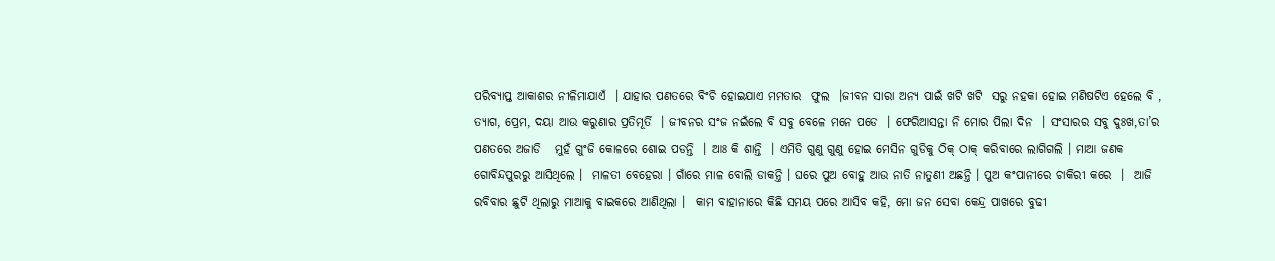ପରିବ୍ୟାପ୍ତ ଆକାଶର ନୀଳିମାଯାଏଁ  । ଯାହାର ପଣତରେ ବିଂଚି ହୋଇଯାଏ ମମତାର  ଫୁଲ  ।ଜୀବନ ସାରା ଅନ୍ୟ ପାଇଁ ଖଟି ଖଟି  ସରୁ ନହକା ହୋଇ ମଣିଷଟିଏ ହେଲେ ବି , ତ୍ୟାଗ, ପ୍ରେମ, ଦୟା ଆଉ କରୁଣାର ପ୍ରତିମୂର୍ତି  । ଜୀବନର ସଂଜ ନଇଁଲେ ବି ସବୁ ବେଳେ ମନେ ପଡେ  । ଫେରିଆସନ୍ତା ନି ମୋର ପିଲା ଦିନ  । ସଂସାରର ସବୁ ଦୁଃଖ,ତା’ର ପଣତରେ ଅଜାଡି   ମୁହଁ ଗୁଂଜି କୋଳରେ ଶୋଇ ପଡନ୍ତି  । ଆଃ କି ଶାନ୍ତି  । ଏମିତି ଗୁଣୁ ଗୁଣୁ ହୋଇ ମେସିନ ଗୁଡିକୁ ଠିକ୍ ଠାକ୍ କରିବାରେ ଲାଗିଗଲି । ମାଆ ଜଣକ ଗୋବିନ୍ଦପୁରରୁ ଆସିଥିଲେ ।  ମାଳତୀ ବେହେରା । ଗାଁରେ ମାଳ ବୋଲି ଡାକନ୍ତି । ଘରେ ପୁଅ ବୋହୁ ଆଉ ନାତି ନାତୁଣୀ ଅଛନ୍ତି । ପୁଅ କଂପାନୀରେ ଚାକିରୀ କରେ  ।  ଆଜି ରବିବାର ଛୁଟି ଥିଲାରୁ ମାଆକୁ ବାଇକରେ ଆଣିଥିଲା ।  କାମ ବାହାନାରେ କିଛି ସମୟ ପରେ ଆସିବ କହି, ମୋ ଜନ ସେବା କେନ୍ଦ୍ର ପାଖରେ ବୁଢୀ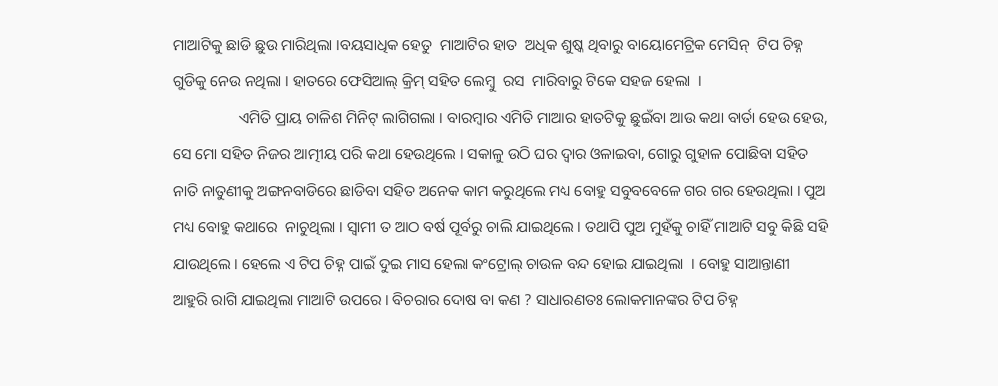ମାଆଟିକୁ ଛାଡି ଛୁଉ ମାରିଥିଲା ।ବୟସାଧିକ ହେତୁ  ମାଆଟିର ହାତ  ଅଧିକ ଶୁଷ୍କ ଥିବାରୁ ବାୟୋମେଟ୍ରିକ ମେସିନ୍  ଟିପ ଚିହ୍ନ ଗୁଡିକୁ ନେଉ ନଥିଲା । ହାତରେ ଫେସିଆଲ୍ କ୍ରିମ୍ ସହିତ ଲେମ୍ବୁ  ରସ  ମାରିବାରୁ ଟିକେ ସହଜ ହେଲା  ।
                 ଏମିତି ପ୍ରାୟ ଚାଳିଶ ମିନିଟ୍ ଲାଗିଗଲା । ବାରମ୍ବାର ଏମିତି ମାଆର ହାତଟିକୁ ଛୁଇଁବା ଆଉ କଥା ବାର୍ତା ହେଉ ହେଉ, ସେ ମୋ ସହିତ ନିଜର ଆତ୍ମୀୟ ପରି କଥା ହେଉଥିଲେ । ସକାଳୁ ଉଠି ଘର ଦ୍ୱାର ଓଳାଇବା, ଗୋରୁ ଗୁହାଳ ପୋଛିବା ସହିତ ନାତି ନାତୁଣୀକୁ ଅଙ୍ଗନବାଡିରେ ଛାଡିବା ସହିତ ଅନେକ କାମ କରୁଥିଲେ ମଧ୍ୟ ବୋହୁ ସବୁବବେଳେ ଗର ଗର ହେଉଥିଲା । ପୁଅ ମଧ୍ୟ ବୋହୁ କଥାରେ  ନାଚୁଥିଲା । ସ୍ବାମୀ ତ ଆଠ ବର୍ଷ ପୂର୍ବରୁ ଚାଲି ଯାଇଥିଲେ । ତଥାପି ପୁଅ ମୁହଁକୁ ଚାହିଁ ମାଆଟି ସବୁ କିଛି ସହି ଯାଉଥିଲେ । ହେଲେ ଏ ଟିପ ଚିହ୍ନ ପାଇଁ ଦୁଇ ମାସ ହେଲା କଂଟ୍ରୋଲ୍ ଚାଉଳ ବନ୍ଦ ହୋଇ ଯାଇଥିଲା  । ବୋହୁ ସାଆନ୍ତାଣୀ   ଆହୁରି ରାଗି ଯାଇଥିଲା ମାଆଟି ଉପରେ । ବିଚରାର ଦୋଷ ବା କଣ ? ସାଧାରଣତଃ ଲୋକମାନଙ୍କର ଟିପ ଚିହ୍ନ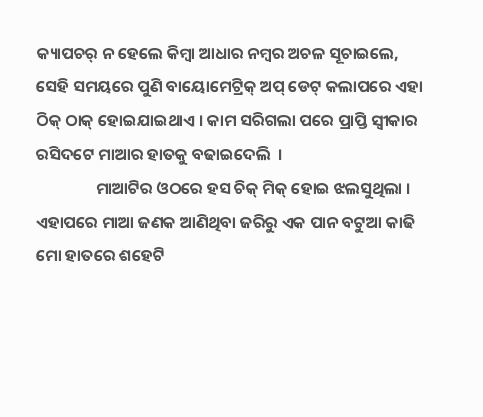କ୍ୟାପଚର୍ ନ ହେଲେ କିମ୍ବା ଆଧାର ନମ୍ବର ଅଚଳ ସୂଚାଇଲେ, ସେହି ସମୟରେ ପୁଣି ବାୟୋମେଟ୍ରିକ୍ ଅପ୍ ଡେଟ୍ କଲାପରେ ଏହା ଠିକ୍ ଠାକ୍ ହୋଇଯାଇଥାଏ । କାମ ସରିଗଲା ପରେ ପ୍ରାପ୍ତି ସ୍ବୀକାର ରସିଦଟେ ମାଆର ହାତକୁ ବଢାଇଦେଲି  ।
                ମାଆଟିର ଓଠରେ ହସ ଚିକ୍ ମିକ୍ ହୋଇ ଝଲସୁଥିଲା । ଏହାପରେ ମାଆ ଜଣକ ଆଣିଥିବା ଜରିରୁ ଏକ ପାନ ବଟୁଆ କାଢି ମୋ ହାତରେ ଶହେଟି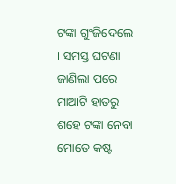ଟଙ୍କା ଗୁଂଜିଦେଲେ  । ସମସ୍ତ ଘଟଣା ଜାଣିଲା ପରେ ମାଆଟି ହାତରୁ ଶହେ ଟଙ୍କା ନେବା ମୋତେ କଷ୍ଟ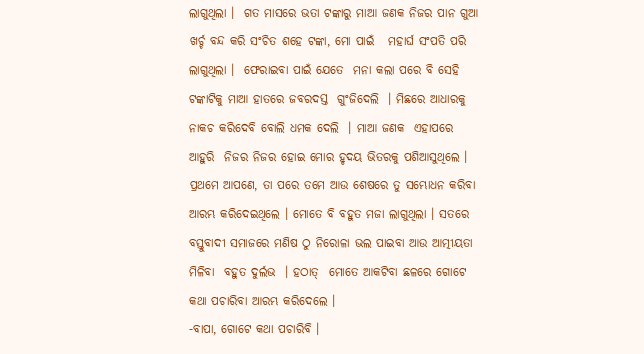ଲାଗୁଥିଲା ।  ଗତ ମାସରେ ଭତା ଟଙ୍କାରୁ ମାଆ ଜଣକ ନିଜର ପାନ ଗୁଆ ଖର୍ଚ୍ଚ ବନ୍ଦ କରି ସଂଚିତ ଶହେ ଟଙ୍କା, ମୋ ପାଇଁ   ମହାର୍ଘ ସଂପତି ପରି ଲାଗୁଥିଲା ।  ଫେରାଇବା ପାଇଁ ଯେତେ  ମନା କଲା ପରେ ବି ସେହି ଟଙ୍କାଟିକୁ ମାଆ ହାତରେ ଜବରଦସ୍ତ  ଗୁଂଜିଦେଲି  । ମିଛରେ ଆଧାରକୁ  ନାକଚ କରିଦେବି ବୋଲି ଧମକ ଦେଲି  । ମାଆ ଜଣକ  ଏହାପରେ ଆହୁରି  ନିଜର ନିଜର ହୋଇ ମୋର ହୃଦୟ ଭିତରକୁ ପଶିଆସୁଥିଲେ । ପ୍ରଥମେ ଆପଣେ, ତା ପରେ ତମେ ଆଉ ଶେଷରେ ତୁ ସମ୍ଭୋଧନ କରିବା ଆରମ୍ଭ କରିଦେଇଥିଲେ । ମୋତେ ବି ବହୁତ ମଜା ଲାଗୁଥିଲା । ସତରେ ବସ୍ତୁବାଦୀ ସମାଜରେ ମଣିଷ ଠୁ ନିରୋଳା ଭଲ ପାଇବା ଆଉ ଆତ୍ମୀୟତା  ମିଳିବା  ବହୁତ ଦୁର୍ଲଭ  । ହଠାତ୍  ମୋତେ ଆକଟିବା ଛଳରେ ଗୋଟେ କଥା ପଚାରିବା ଆରମ୍ଭ କରିଦେଲେ ।
-ବାପା, ଗୋଟେ କଥା ପଚାରିବି ।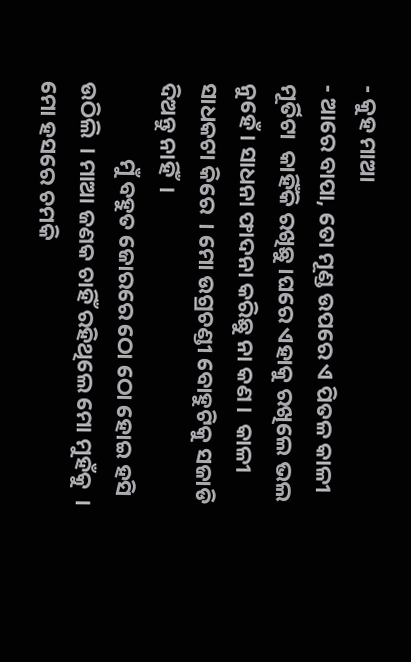- କୁହ ମାଆ
- ଆରେ ବାପା, ତୋ ମୂଣ୍ଡ ଉପରେ ଏ ପିତଳ କାଳୀ ମୂର୍ତିଟା  କାହିଁକି ରଖିଛୁ ।ଘରେ ଏହାକୁ ରଖିଲେ ଭଲ ନୁହେଁ । ସାଧନା ଫାଦନା କରିଛୁ ନା କଣ ।  କାଳୀ ସାଧକଟା କିରେ  । ମୋ ଉଗ୍ରଚଣ୍ଡୀ ବୋହୁଟିକୁ ସଜାଡି ଦିଅନ୍ତୁ ନାହିଁ  ।
               ମୁଁ ବହୁତ ଜୋରରେ ଠୋ ଠୋ ହୋଇ ହସି ଉଠିଲି  । ମାଆ ଜଣକ ଚାହିଁ ରହିଥିଲେ ମୋ ମୁହଁକୁ  । ମୋ ହସରେ ଚମକି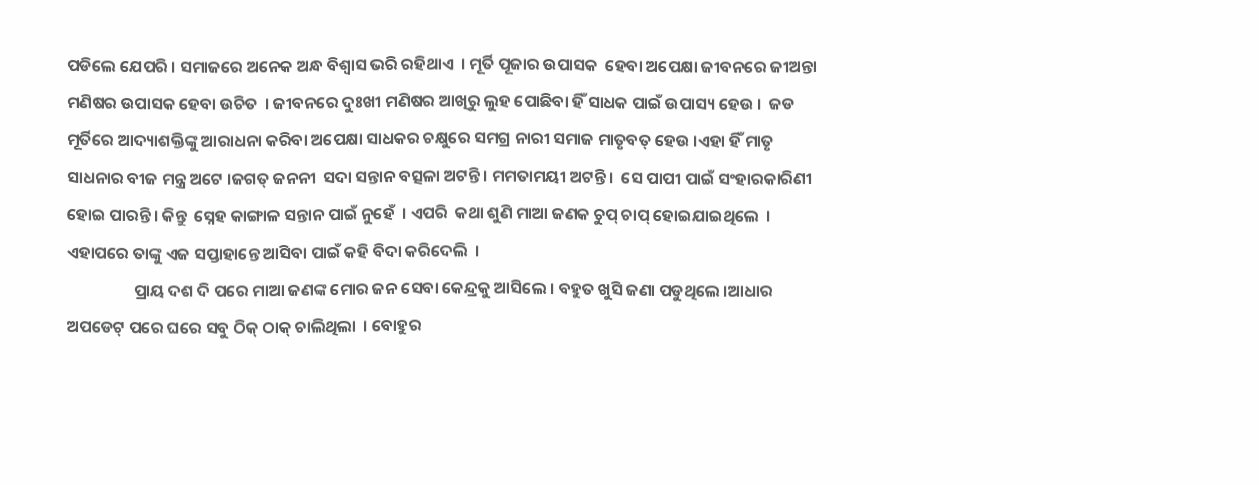ପଡିଲେ ଯେପରି । ସମାଜରେ ଅନେକ ଅନ୍ଧ ବିଶ୍ୱାସ ଭରି ରହିଥାଏ  । ମୂର୍ତି ପୂଜାର ଉପାସକ  ହେବା ଅପେକ୍ଷା ଜୀବନରେ ଜୀଅନ୍ତା ମଣିଷର ଉପାସକ ହେବା ଉଚିତ  । ଜୀବନରେ ଦୁଃଖୀ ମଣିଷର ଆଖିରୁ ଲୁହ ପୋଛିବା ହିଁ ସାଧକ ପାଇଁ ଉପାସ୍ୟ ହେଉ ।  ଜଡ ମୂର୍ତିରେ ଆଦ୍ୟାଶକ୍ତିଙ୍କୁ ଆରାଧନା କରିବା ଅପେକ୍ଷା ସାଧକର ଚକ୍ଷୁରେ ସମଗ୍ର ନାରୀ ସମାଜ ମାତୃବତ୍ ହେଉ ।ଏହା ହିଁ ମାତୃ ସାଧନାର ବୀଜ ମନ୍ତ୍ର ଅଟେ ।ଜଗତ୍ ଜନନୀ  ସଦା ସନ୍ତାନ ବତ୍ସଳା ଅଟନ୍ତି । ମମତାମୟୀ ଅଟନ୍ତି ।  ସେ ପାପୀ ପାଇଁ ସଂହାରକାରିଣୀ  ହୋଇ ପାରନ୍ତି । କିନ୍ତୁ  ସ୍ନେହ କାଙ୍ଗାଳ ସନ୍ତାନ ପାଇଁ ନୁହେଁ  । ଏପରି  କଥା ଶୁଣି ମାଆ ଜଣକ ଚୁପ୍ ଚାପ୍ ହୋଇଯାଇଥିଲେ  ।  ଏହାପରେ ତାଙ୍କୁ ଏଜ ସପ୍ତାହାନ୍ତେ ଆସିବା ପାଇଁ କହି ବିଦା କରିଦେଲି  ।
                  ପ୍ରାୟ ଦଶ ଦି ପରେ ମାଆ ଜଣଙ୍କ ମୋର ଜନ ସେବା କେନ୍ଦ୍ରକୁ ଆସିଲେ । ବହୁତ ଖୁସି ଜଣା ପଡୁଥିଲେ ।ଆଧାର ଅପଡେଟ୍ ପରେ ଘରେ ସବୁ ଠିକ୍ ଠାକ୍ ଚାଲିଥିଲା  । ବୋହୁର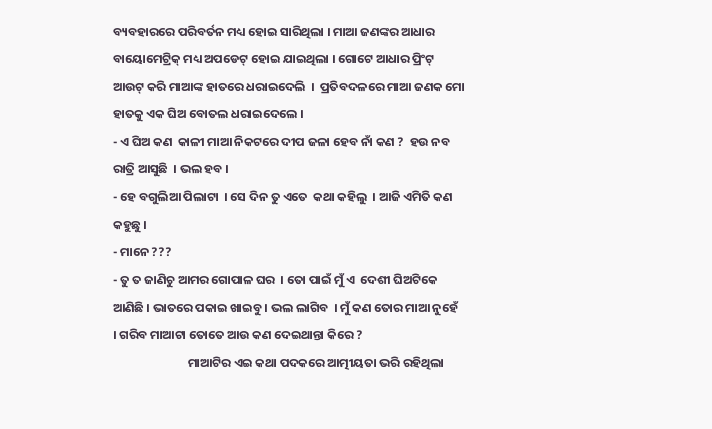ବ୍ୟବହାରରେ ପରିବର୍ତନ ମଧ୍ୟ ହୋଇ ସାରିଥିଲା । ମାଆ ଜଣଙ୍କର ଆଧାର ବାୟୋମେଟ୍ରିକ୍ ମଧ୍ୟ ଅପଡେଟ୍ ହୋଇ ଯାଇଥିଲା । ଗୋଟେ ଆଧାର ପ୍ରିଂଟ୍ ଆଉଟ୍ କରି ମାଆଙ୍କ ହାତରେ ଧରାଇଦେଲି  ।  ପ୍ରତିବଦଳରେ ମାଆ ଜଣକ ମୋ ହାତକୁ ଏକ ଘିଅ ବୋତଲ ଧରାଇଦେଲେ ।
- ଏ ଘିଅ କଣ  କାଳୀ ମାଆ ନିକଟରେ ଦୀପ ଜଳା ହେବ ନାଁ କଣ ?  ହଉ ନବ ରାତ୍ରି ଆସୁଛି  । ଭଲ ହବ ।
- ହେ ବଗୁଲିଆ ପିଲାଟା  । ସେ ଦିନ ତୁ ଏତେ  କଥା କହିଲୁ  । ଆଜି ଏମିତି କଣ କହୁଛୁ ।
- ମାନେ ???
- ତୁ ତ ଜାଣିଚୁ ଆମର ଗୋପାଳ ଘର  । ତୋ ପାଇଁ ମୁଁ ଏ  ଦେଶୀ ଘିଅଟିକେ ଆଣିଛି । ଭାତରେ ପକାଇ ଖାଇବୁ । ଭଲ ଲାଗିବ  । ମୁଁ କଣ ତୋର ମାଆ ନୁହେଁ  । ଗରିବ ମାଆଟା ତୋତେ ଆଉ କଣ ଦେଇଥାନ୍ତା କିରେ ?
                           ମାଆଟିର ଏଇ କଥା ପଦକରେ ଆତ୍ମୀୟତା ଭରି ରହିଥିଲା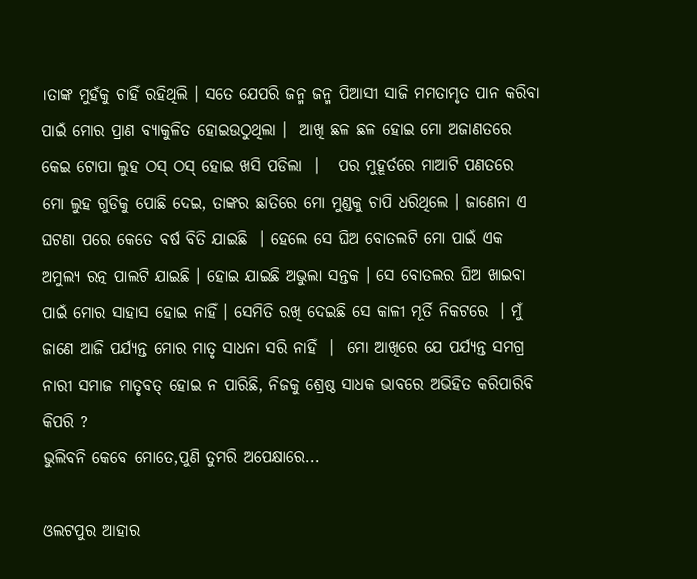।ତାଙ୍କ ମୁହଁକୁ ଚାହିଁ ରହିଥିଲି । ସତେ ଯେପରି ଜନ୍ମ ଜନ୍ମ ପିଆସୀ ସାଜି ମମତାମୃତ ପାନ କରିବା ପାଇଁ ମୋର ପ୍ରାଣ ବ୍ୟାକୁଳିତ ହୋଇଉଠୁଥିଲା ।  ଆଖି ଛଳ ଛଳ ହୋଇ ମୋ ଅଜାଣତରେ କେଇ ଟୋପା ଲୁହ ଠସ୍ ଠସ୍ ହୋଇ ଖସି ପଡିଲା  ।   ପର ମୁହୂର୍ତରେ ମାଆଟି ପଣତରେ ମୋ ଲୁହ ଗୁଡିକୁ ପୋଛି ଦେଇ, ତାଙ୍କର ଛାତିରେ ମୋ ମୁଣ୍ଡକୁ ଚାପି ଧରିଥିଲେ । ଜାଣେନା ଏ ଘଟଣା ପରେ କେତେ ବର୍ଷ ବିତି ଯାଇଛି  । ହେଲେ ସେ ଘିଅ ବୋତଲଟି ମୋ ପାଇଁ ଏକ ଅମୁଲ୍ୟ ରତ୍ନ ପାଲଟି ଯାଇଛି । ହୋଇ ଯାଇଛି ଅଭୁଲା ସନ୍ତକ । ସେ ବୋତଲର ଘିଅ ଖାଇବା ପାଇଁ ମୋର ସାହାସ ହୋଇ ନାହିଁ । ସେମିତି ରଖି ଦେଇଛି ସେ କାଳୀ ମୂର୍ତି ନିକଟରେ  । ମୁଁ ଜାଣେ ଆଜି ପର୍ଯ୍ୟନ୍ତ ମୋର ମାତୃ ସାଧନା ସରି ନାହିଁ  ।  ମୋ ଆଖିରେ ଯେ ପର୍ଯ୍ୟନ୍ତ ସମଗ୍ର ନାରୀ ସମାଜ ମାତୃବତ୍ ହୋଇ ନ ପାରିଛି, ନିଜକୁ ଶ୍ରେଷ୍ଠ ସାଧକ ଭାବରେ ଅଭିହିତ କରିପାରିବି କିପରି ?
ଭୁଲିବନି କେବେ ମୋତେ,ପୁଣି ତୁମରି ଅପେକ୍ଷାରେ...

ଓଲଟପୁର ଆହାର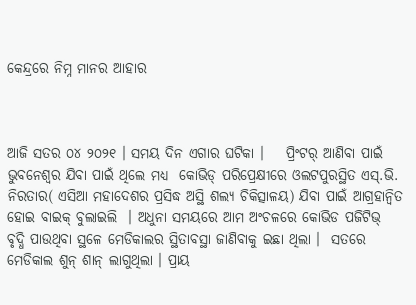କେନ୍ଦ୍ରରେ ନିମ୍ନ ମାନର ଆହାର



ଆଜି ସତର ୦୪ ୨୦୨୧ । ସମୟ ଦିନ ଏଗାର ଘଟିକା ।    ପ୍ରିଂଟର୍ ଆଣିବା ପାଇଁ  ଭୁବନେଶ୍ୱର ଯିବା ପାଇଁ ଥିଲେ ମଧ୍ୟ  କୋଭିଡ୍ ପରିପ୍ରେକ୍ଷୀରେ ଓଲଟପୁରସ୍ଥିତ ଏସ୍.ଭି. ନିରତାର( ଏସିଆ ମହାଦେଶର ପ୍ରସିଦ୍ଧ ଅସ୍ଥି ଶଲ୍ୟ ଚିକିତ୍ସାଳୟ) ଯିବା ପାଇଁ ଆଗ୍ରହାନ୍ୱିତ ହୋଇ ବାଇକ୍ ବୁଲାଇଲି  । ଅଧୁନା ସମୟରେ ଆମ ଅଂଚଳରେ କୋଭିଡ ପଜିଟିଭ୍  ବୃଦ୍ଧି ପାଉଥିବା ସ୍ଥଳେ ମେଡିକାଲର ସ୍ଥିତାବସ୍ଥା ଜାଣିବାକୁ ଇଛା ଥିଲା ।  ସତରେ ମେଡିକାଲ ଶୁନ୍ ଶାନ୍ ଲାଗୁଥିଲା । ପ୍ରାୟ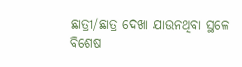ଛାତ୍ରୀ/ଛାତ୍ର ଦେଖା ଯାଉନଥିବା ସ୍ଥଳେ ବିଶେଷ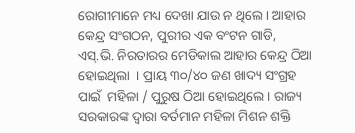ରୋଗୀମାନେ ମଧ୍ୟ ଦେଖା ଯାଉ ନ ଥିଲେ । ଆହାର କେନ୍ଦ୍ର ସଂଗଠନ, ପୁରୀର ଏକ ବଂଟନ ଗାଡି, ଏସ୍.ଭି. ନିରତାରର ମେଡିକାଲ ଆହାର କେନ୍ଦ୍ର ଠିଆ ହୋଇଥିଲା  । ପ୍ରାୟ ୩୦/୪୦ ଜଣ ଖାଦ୍ୟ ସଂଗ୍ରହ ପାଇଁ  ମହିଳା / ପୁରୁଷ ଠିଆ ହୋଇଥିଲେ । ରାଜ୍ୟ ସରକାରଙ୍କ ଦ୍ୱାରା ବର୍ତମାନ ମହିଳା ମିଶନ ଶକ୍ତି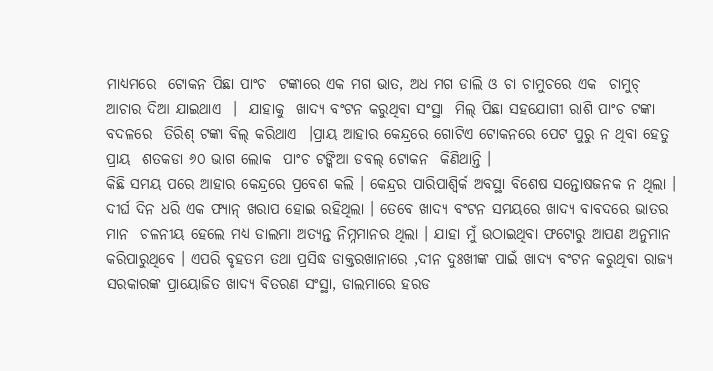ମାଧ୍ୟମରେ  ଟୋକନ ପିଛା ପାଂଚ  ଟଙ୍କାରେ ଏକ ମଗ ଭାତ, ଅଧ ମଗ ଡାଲି ଓ ଚା ଚାମୁଚରେ ଏକ  ଚାମୁଚ୍ ଆଚାର ଦିଆ ଯାଇଥାଏ  ।  ଯାହାକୁ  ଖାଦ୍ୟ ବଂଟନ କରୁଥିବା ସଂସ୍ଥା  ମିଲ୍ ପିଛା ସହଯୋଗୀ ରାଶି ପାଂଚ ଟଙ୍କା ବଦଳରେ  ତିରିଶ୍ ଟଙ୍କା ବିଲ୍ କରିଥାଏ  ।ପ୍ରାୟ ଆହାର କେନ୍ଦ୍ରରେ ଗୋଟିଏ ଟୋକନରେ ପେଟ ପୁରୁ ନ ଥିବା ହେତୁ  ପ୍ରାୟ  ଶତକଡା ୬୦ ଭାଗ ଲୋକ  ପାଂଚ ଟଙ୍କିଆ ଡବଲ୍ ଟୋକନ  କିଣିଥାନ୍ତି ।
କିଛି ସମୟ ପରେ ଆହାର କେନ୍ଦ୍ରରେ ପ୍ରବେଶ କଲି । କେନ୍ଦ୍ରର ପାରିପାଶ୍ୱିର୍କ ଅବସ୍ଥା ବିଶେଷ ସନ୍ତୋଷଜନକ ନ ଥିଲା ।  ଦୀର୍ଘ ଦିନ ଧରି ଏକ ଫ୍ୟାନ୍ ଖରାପ ହୋଇ ରହିଥିଲା । ତେବେ ଖାଦ୍ୟ ବଂଟନ ସମୟରେ ଖାଦ୍ୟ ବାବଦରେ ଭାତର ମାନ  ଚଳନୀୟ ହେଲେ ମଧ୍ୟ ଡାଲମା ଅତ୍ୟନ୍ତ ନିମ୍ନମାନର ଥିଲା । ଯାହା ମୁଁ ଉଠାଇଥିବା ଫଟୋରୁ ଆପଣ ଅନୁମାନ କରିପାରୁଥିବେ । ଏପରି ବୃହତମ ତଥା ପ୍ରସିଦ୍ଧ ଡାକ୍ତରଖାନାରେ ,ଦୀନ ଦୁଃଖୀଙ୍କ ପାଇଁ ଖାଦ୍ୟ ବଂଟନ କରୁଥିବା ରାଜ୍ୟ ସରକାରଙ୍କ ପ୍ରାୟୋଜିତ ଖାଦ୍ୟ ବିତରଣ ସଂସ୍ଥା, ଡାଲମାରେ ହରଡ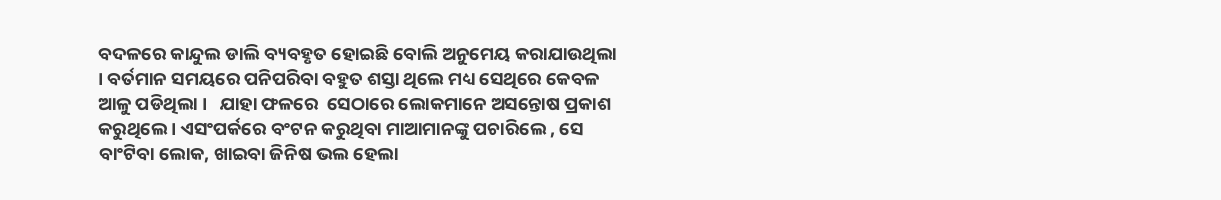ବଦଳରେ କାନ୍ଦୁଲ ଡାଲି ବ୍ୟବହୃତ ହୋଇଛି ବୋଲି ଅନୁମେୟ କରାଯାଉଥିଲା । ବର୍ତମାନ ସମୟରେ ପନିପରିବା ବହୁତ ଶସ୍ତା ଥିଲେ ମଧ୍ୟ ସେଥିରେ କେବଳ ଆଳୁ ପଡିଥିଲା ।   ଯାହା ଫଳରେ  ସେଠାରେ ଲୋକମାନେ ଅସନ୍ତୋଷ ପ୍ରକାଶ କରୁଥିଲେ । ଏସଂପର୍କରେ ବଂଟନ କରୁଥିବା ମାଆମାନଙ୍କୁ ପଚାରିଲେ , ସେ ବାଂଟିବା ଲୋକ, ଖାଇବା ଜିନିଷ ଭଲ ହେଲା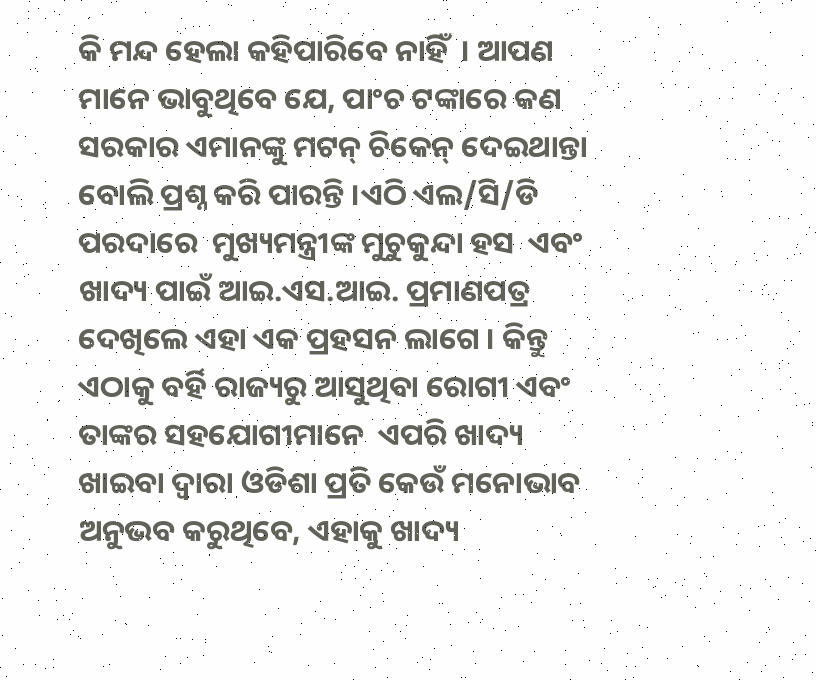କି ମନ୍ଦ ହେଲା କହିପାରିବେ ନାହିଁ  । ଆପଣ ମାନେ ଭାବୁଥିବେ ଯେ, ପାଂଚ ଟଙ୍କାରେ କଣ ସରକାର ଏମାନଙ୍କୁ ମଟନ୍ ଚିକେନ୍ ଦେଇଥାନ୍ତା  ବୋଲି ପ୍ରଶ୍ନ କରି ପାରନ୍ତି ।ଏଠି ଏଲ/ସି/ଡି ପରଦାରେ  ମୁଖ୍ୟମନ୍ତ୍ରୀଙ୍କ ମୁଚୁକୁନ୍ଦା ହସ  ଏବଂ  ଖାଦ୍ୟ ପାଇଁ ଆଇ.ଏସ.ଆଇ. ପ୍ରମାଣପତ୍ର  ଦେଖିଲେ ଏହା ଏକ ପ୍ରହସନ ଲାଗେ । କିନ୍ତୁ   ଏଠାକୁ ବର୍ହି ରାଜ୍ୟରୁ ଆସୁଥିବା ରୋଗୀ ଏବଂ ତାଙ୍କର ସହଯୋଗୀମାନେ  ଏପରି ଖାଦ୍ୟ ଖାଇବା ଦ୍ୱାରା ଓଡିଶା ପ୍ରତି କେଉଁ ମନୋଭାବ ଅନୁଭବ କରୁଥିବେ, ଏହାକୁ ଖାଦ୍ୟ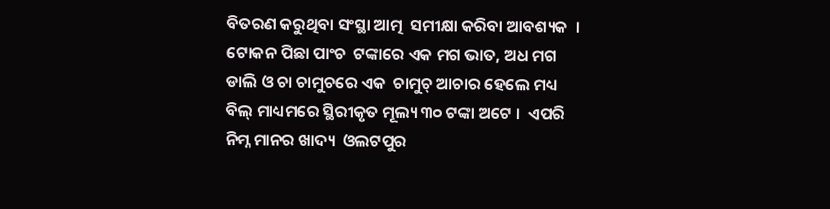ବିତରଣ କରୁଥିବା ସଂସ୍ଥା ଆତ୍ମ  ସମୀକ୍ଷା କରିବା ଆବଶ୍ୟକ  । ଟୋକନ ପିଛା ପାଂଚ  ଟଙ୍କାରେ ଏକ ମଗ ଭାତ, ଅଧ ମଗ ଡାଲି ଓ ଚା ଚାମୁଚରେ ଏକ  ଚାମୁଚ୍ ଆଚାର ହେଲେ ମଧ୍ୟ  ବିଲ୍ ମାଧ୍ୟମରେ ସ୍ଥିରୀକୃତ ମୂଲ୍ୟ ୩୦ ଟଙ୍କା ଅଟେ ।  ଏପରି ନିମ୍ନ ମାନର ଖାଦ୍ୟ  ଓଲଟପୁର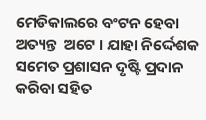ମେଡିକାଲରେ ବଂଟନ ହେବା ଅତ୍ୟନ୍ତ  ଅଟେ । ଯାହା ନିର୍ଦ୍ଦେଶକ ସମେତ ପ୍ରଶାସନ ଦୃଷ୍ଟି ପ୍ରଦାନ କରିବା ସହିତ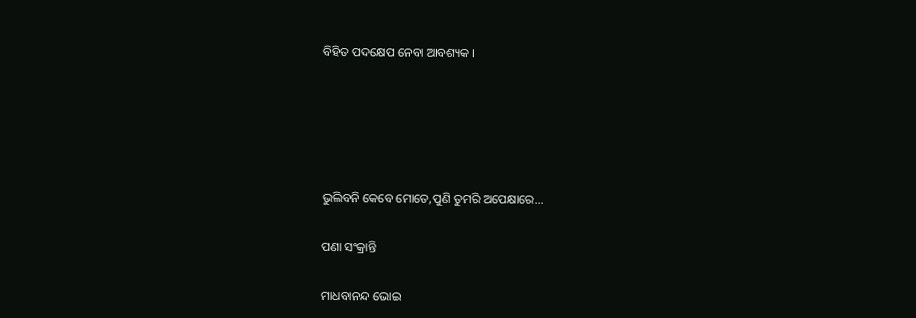ବିହିତ ପଦକ୍ଷେପ ନେବା ଆବଶ୍ୟକ ।





ଭୁଲିବନି କେବେ ମୋତେ,ପୁଣି ତୁମରି ଅପେକ୍ଷାରେ...

ପଣା ସଂକ୍ରାନ୍ତି

ମାଧବାନନ୍ଦ ଭୋଇ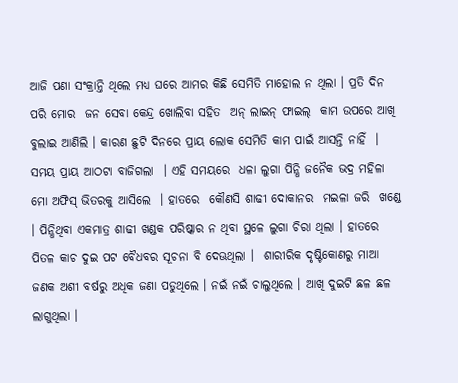ଆଜି ପଣା ସଂକ୍ରାନ୍ତି ଥିଲେ ମଧ୍ୟ ଘରେ ଆମର କିଛି ସେମିତି ମାହୋଲ ନ ଥିଲା । ପ୍ରତି ଦିନ ପରି ମୋର  ଜନ ସେବା କେନ୍ଦ୍ର ଖୋଲିବା ସହିତ  ଅନ୍ ଲାଇନ୍ ଫାଇଲ୍  କାମ ଉପରେ ଆଖି ବୁଲାଇ ଆଣିଲି । କାରଣ ଛୁଟି ଦିନରେ ପ୍ରାୟ ଲୋକ ସେମିତି କାମ ପାଇଁ ଆସନ୍ତି ନାହିଁ  । ସମୟ ପ୍ରାୟ ଆଠଟା ବାଜିଗଲା  । ଏହି ସମୟରେ  ଧଳା ଲୁଗା ପିନ୍ଧି ଜନୈକ ଭଦ୍ର ମହିଳା ମୋ ଅଫିସ୍ ଭିତରକୁ ଆସିଲେ  । ହାତରେ  କୌଣସି ଶାଢୀ ଦୋକାନର  ମଇଳା ଜରି  ଖଣ୍ଡେ  । ପିନ୍ଧିଥିବା ଏକମାତ୍ର ଶାଢୀ ଖଣ୍ଡକ ପରିଷ୍କାର ନ ଥିବା ସ୍ଥଳେ ଲୁଗା ଚିରା ଥିଲା । ହାତରେ ପିତଳ କାଚ ଦୁଇ ପଟ ବୈଧବର ସୂଚନା ବି ଦେଊଥିଲା ।  ଶାରୀରିକ ଦୃଷ୍ଟିକୋଣରୁ ମାଆ ଜଣକ ଅଶୀ ବର୍ଷରୁ ଅଧିକ ଜଣା ପଡୁଥିଲେ । ନଇଁ ନଇଁ ଚାଲୁଥିଲେ । ଆଖି ଦୁଇଟି ଛଳ ଛଳ ଲାଗୁଥିଲା ।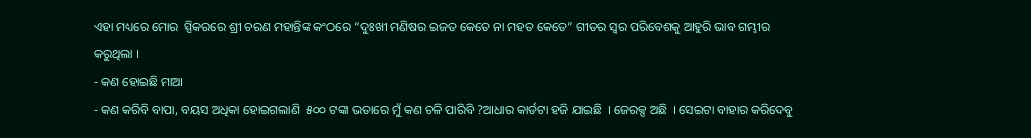ଏହା ମଧ୍ୟରେ ମୋର  ସ୍ପିକରରେ ଶ୍ରୀ ଚରଣ ମହାନ୍ତିଙ୍କ କଂଠରେ “ଦୁଃଖୀ ମଣିଷର ଇଜତ କେତେ ନା ମହତ କେତେ” ଗୀତର ସ୍ବର ପରିବେଶକୁ ଆହୁରି ଭାବ ଗମ୍ଭୀର କରୁଥିଲା ।
- କଣ ହୋଇଛି ମାଆ
- କଣ କରିବି ବାପା, ବୟସ ଅଧିକା ହୋଇଗଲାଣି  ୫୦୦ ଟଙ୍କା ଭତାରେ ମୁଁ କଣ ଚଳି ପାରିବି ?ଆଧାର କାର୍ଡଟା ହଜି ଯାଇଛି  । ଜେରକ୍ସ ଅଛି  । ସେଇଟା ବାହାର କରିଦେବୁ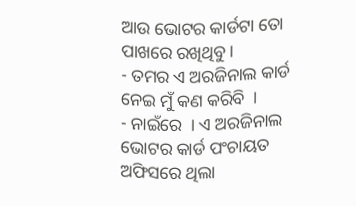ଆଉ ଭୋଟର କାର୍ଡଟା ତୋ ପାଖରେ ରଖିଥିବୁ ।
- ତମର ଏ ଅରଜିନାଲ କାର୍ଡ ନେଇ ମୁଁ କଣ କରିବି  ।
- ନାଇଁରେ  । ଏ ଅରଜିନାଲ ଭୋଟର କାର୍ଡ ପଂଚାୟତ ଅଫିସରେ ଥିଲା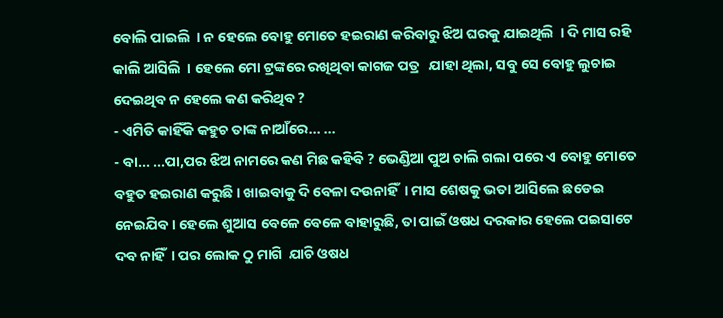ବୋଲି ପାଇଲି  । ନ ହେଲେ ବୋହୁ ମୋତେ ହଇରାଣ କରିବାରୁ ଝିଅ ଘରକୁ ଯାଇଥିଲି  । ଦି ମାସ ରହି କାଲି ଆସିଲି  । ହେଲେ ମୋ ଟ୍ରଙ୍କରେ ରଖିଥିବା କାଗଜ ପତ୍ର   ଯାହା ଥିଲା, ସବୁ ସେ ବୋହୁ ଲୁଚାଇ ଦେଇଥିବ ନ ହେଲେ କଣ କରିଥିବ ?
- ଏମିତି କାହିଁକି କହୁଚ ତାଙ୍କ ନାଆଁରେ... ...
- ବା... ...ପା,ପର ଝିଅ ନାମରେ କଣ ମିଛ କହିବି ? ଭେଣ୍ଡିଆ ପୁଅ ଚାଲି ଗଲା ପରେ ଏ ବୋହୁ ମୋତେ ବହୁତ ହଇରାଣ କରୁଛି । ଖାଇବାକୁ ଦି ବେଳା ଦଉନାହିଁ  । ମାସ ଶେଷକୁ ଭତା ଆସିଲେ ଛଡେଇ ନେଇଯିବ । ହେଲେ ଶୁଆସ ବେଳେ ବେଳେ ବାହାରୁଛି, ତା ପାଇଁ ଓଷଧ ଦରକାର ହେଲେ ପଇସାଟେ ଦବ ନାହିଁ  । ପର ଲୋକ ଠୁ ମାଗି  ଯାଚି ଓଷଧ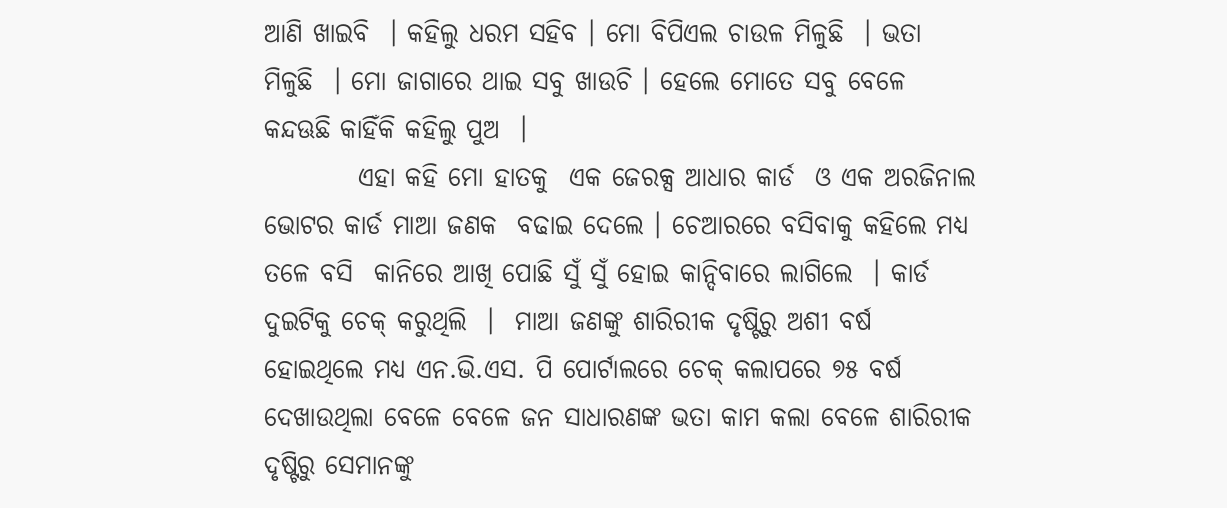ଆଣି ଖାଇବି  । କହିଲୁ ଧରମ ସହିବ । ମୋ ବିପିଏଲ ଚାଉଳ ମିଳୁଛି  । ଭତା ମିଳୁଛି  । ମୋ ଜାଗାରେ ଥାଇ ସବୁ ଖାଉଚି । ହେଲେ ମୋତେ ସବୁ ବେଳେ କନ୍ଦଊଛି କାହିଁକି କହିଲୁ ପୁଅ  ।
         ଏହା କହି ମୋ ହାତକୁ  ଏକ ଜେରକ୍ସ ଆଧାର କାର୍ଡ  ଓ ଏକ ଅରଜିନାଲ ଭୋଟର କାର୍ଡ ମାଆ ଜଣକ  ବଢାଇ ଦେଲେ । ଚେଆରରେ ବସିବାକୁ କହିଲେ ମଧ୍ୟ  ତଳେ ବସି  କାନିରେ ଆଖି ପୋଛି ସୁଁ ସୁଁ ହୋଇ କାନ୍ଦିବାରେ ଲାଗିଲେ  । କାର୍ଡ  ଦୁଇଟିକୁ ଚେକ୍ କରୁଥିଲି  ।  ମାଆ ଜଣଙ୍କୁ ଶାରିରୀକ ଦୃଷ୍ଟିରୁ ଅଶୀ ବର୍ଷ ହୋଇଥିଲେ ମଧ୍ୟ ଏନ.ଭି.ଏସ. ପି ପୋର୍ଟାଲରେ ଚେକ୍ କଲାପରେ ୭୫ ବର୍ଷ ଦେଖାଉଥିଲା ବେଳେ ବେଳେ ଜନ ସାଧାରଣଙ୍କ ଭତା କାମ କଲା ବେଳେ ଶାରିରୀକ ଦୃଷ୍ଟିରୁ ସେମାନଙ୍କୁ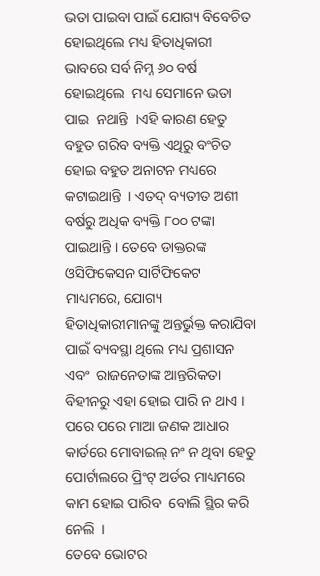ଭତା ପାଇବା ପାଇଁ ଯୋଗ୍ୟ ବିବେଚିତ ହୋଇଥିଲେ ମଧ୍ୟ ହିତାଧିକାରୀ ଭାବରେ ସର୍ବ ନିମ୍ନ ୬୦ ବର୍ଷ ହୋଇଥିଲେ  ମଧ୍ୟ ସେମାନେ ଭତା ପାଇ  ନଥାନ୍ତି  ।ଏହି କାରଣ ହେତୁ ବହୁତ ଗରିବ ବ୍ୟକ୍ତି ଏଥିରୁ ବଂଚିତ ହୋଇ ବହୁତ ଅନାଟନ ମଧ୍ୟରେ କଟାଇଥାନ୍ତି  । ଏତଦ୍ ବ୍ୟତୀତ ଅଶୀ ବର୍ଷରୁ ଅଧିକ ବ୍ୟକ୍ତି ୮୦୦ ଟଙ୍କା ପାଇଥାନ୍ତି । ତେବେ ଡାକ୍ତରଙ୍କ ଓସିଫିକେସନ ସାର୍ଟିଫିକେଟ ମାଧ୍ୟମରେ, ଯୋଗ୍ୟ ହିତାଧିକାରୀମାନଙ୍କୁ ଅନ୍ତର୍ଭୁକ୍ତ କରାଯିବା ପାଇଁ ବ୍ୟବସ୍ଥା ଥିଲେ ମଧ୍ୟ ପ୍ରଶାସନ ଏବଂ  ରାଜନେତାଙ୍କ ଆନ୍ତରିକତା ବିହୀନରୁ ଏହା ହୋଇ ପାରି ନ ଥାଏ । ପରେ ପରେ ମାଆ ଜଣକ ଆଧାର କାର୍ଡରେ ମୋବାଇଲ୍ ନଂ ନ ଥିବା ହେତୁ  ପୋର୍ଟାଲରେ ପ୍ରିଂଟ୍ ଅର୍ଡର ମାଧ୍ୟମରେ କାମ ହୋଇ ପାରିବ  ବୋଲି ସ୍ଥିର କରି ନେଲି  ।
ତେବେ ଭୋଟର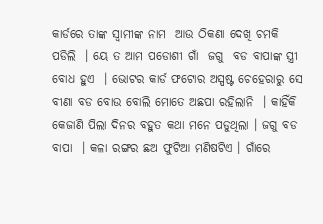କାର୍ଡରେ ତାଙ୍କ ସ୍ବାମୀଙ୍କ ନାମ  ଆଉ ଠିକଣା ଦେଖି ଚମକି ପଡିଲି  । ୟେ ତ ଆମ ପଡୋଶୀ ଗାଁ  ଜଗୁ  ବଡ ବାପାଙ୍କ ସ୍ତ୍ରୀ ବୋଧ ହୁଏ  । ଭୋଟର କାର୍ଡ ଫଟୋର ଅସ୍ପଷ୍ଟ ଚେହେରାରୁ ସେ ବୀଣା ବଡ ବୋଉ ବୋଲି ମୋତେ ଅଛପା ରହିଲାନି  । କାହିଁକି କେଜାଣି ପିଲା ଦିନର ବହୁତ କଥା ମନେ ପଡୁଥିଲା । ଜଗୁ ବଡ ବାପା  । କଳା ରଙ୍ଗର ଛଅ ଫୁଟିଆ ମଣିଷଟିଏ । ଗାଁରେ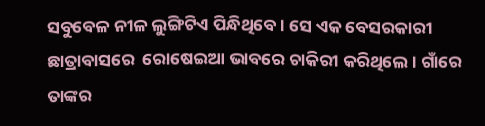ସବୁବେଳ ନୀଳ ଲୁଙ୍ଗିଟିଏ ପିନ୍ଧିଥିବେ । ସେ ଏକ ବେସରକାରୀ  ଛାତ୍ରାବାସରେ  ରୋଷେଇଆ ଭାବରେ ଚାକିରୀ କରିଥିଲେ । ଗାଁରେ ତାଙ୍କର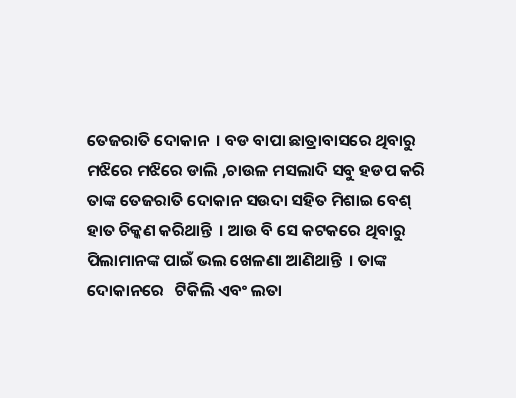ତେଜରାତି ଦୋକାନ  । ବଡ ବାପା ଛାତ୍ରାବାସରେ ଥିବାରୁ ମଝିରେ ମଝିରେ ଡାଲି ,ଚାଉଳ ମସଲାଦି ସବୁ ହଡପ କରି ତାଙ୍କ ତେଜରାତି ଦୋକାନ ସଉଦା ସହିତ ମିଶାଇ ବେଶ୍ ହାତ ଚିକ୍କଣ କରିଥାନ୍ତି  । ଆଉ ବି ସେ କଟକରେ ଥିବାରୁ ପିଲାମାନଙ୍କ ପାଇଁ ଭଲ ଖେଳଣା ଆଣିଥାନ୍ତି  । ତାଙ୍କ ଦୋକାନରେ   ଟିକିଲି ଏବଂ ଲତା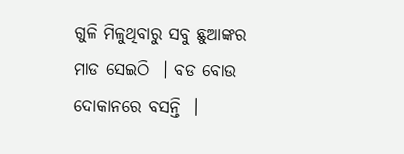ଗୁଳି ମିଳୁଥିବାରୁ ସବୁ ଛୁଆଙ୍କର  ମାଡ ସେଇଠି  । ବଡ ବୋଉ ଦୋକାନରେ ବସନ୍ତି  ।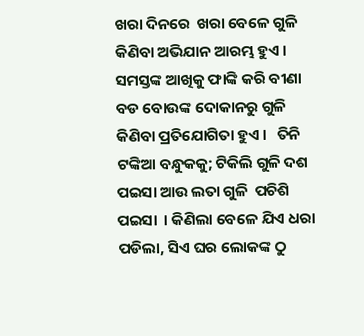ଖରା ଦିନରେ  ଖରା ବେଳେ ଗୁଳି କିଣିବା ଅଭିଯାନ ଆରମ୍ଭ ହୁଏ । ସମସ୍ତଙ୍କ ଆଖିକୁ ଫାଙ୍କି କରି ବୀଣା ବଡ ବୋଉଙ୍କ ଦୋକାନରୁ ଗୁଳି କିଣିବା ପ୍ରତିଯୋଗିତା ହୁଏ ।   ତିନି ଟଙ୍କିଆ ବନ୍ଧୁକକୁ; ଟିକିଲି ଗୁଳି ଦଶ ପଇସା ଆଉ ଲତା ଗୁଳି  ପଚିଶି ପଇସା  । କିଣିଲା ବେଳେ ଯିଏ ଧରା ପଡିଲା, ସିଏ ଘର ଲୋକଙ୍କ ଠୁ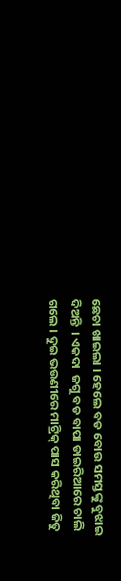ଛେଚା ଖାଇଲା । ହେଲେ ବଡ ବୋଉ ସମସ୍ତଙ୍କୁ ବୁଝାଇ ଦିଅନ୍ତି  । ଏକଦା  ଜଗୁ ବଡ ବାପା ଡାଇରିଆରେ ଚାଲି ଗଲେ । ଦୁଇ ଭଉଣୀରେ ମାଟ୍ରିକ୍ ପାସ କରିଥିବା ଜିତୁ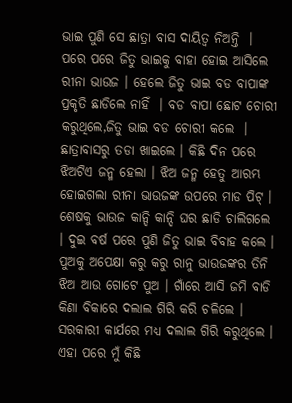ଭାଇ ପୁଣି ସେ ଛାତ୍ରା ବାସ ଦାୟିତ୍ୱ ନିଅନ୍ତି  । ପରେ ପରେ ଜିତୁ ଭାଇକୁ ବାହା ହୋଇ ଆସିଲେ ରୀନା ଭାଉଜ । ହେଲେ ଜିତୁ ଭାଇ ବଡ ବାପାଙ୍କ ପ୍ରକୃତି ଛାଡିଲେ ନାହିଁ  । ବଡ ବାପା ଛୋଟ ଚୋରୀ କରୁଥିଲେ,ଜିତୁ ଭାଇ ବଡ ଚୋରୀ କଲେ  । ଛାତ୍ରାବାସରୁ ତଡା ଖାଇଲେ । କିଛି ଦିନ ପରେ ଝିଅଟିଏ ଜନ୍ମ ହେଲା । ଝିଅ ଜନ୍ମ ହେତୁ ଆରମ୍ଭ ହୋଇଗଲା ରୀନା ଭାଉଜଙ୍କ ଉପରେ ମାଡ ପିଟ୍ । ଶେଷକୁ ଭାଉଜ କାନ୍ଦି କାନ୍ଦି ଘର ଛାଡି ଚାଲିଗଲେ  । ଦୁଇ ବର୍ଷ ପରେ ପୁଣି ଜିତୁ ଭାଇ ବିବାହ କଲେ । ପୁଅକୁ ଅପେକ୍ଷା କରୁ କରୁ ରାନୁ ଭାଉଜଙ୍କର ତିନି ଝିଅ ଆଉ ଗୋଟେ ପୁଅ । ଗାଁରେ ଆସି ଜମି ବାଡି କିଣା ବିକାରେ ଦଲାଲ ଗିରି କରି ଚଳିଲେ ।  ସରକାରୀ କାର୍ଯରେ ମଧ୍ୟ ଦଲାଲ ଗିରି କରୁଥିଲେ । ଏହା ପରେ ମୁଁ କିଛି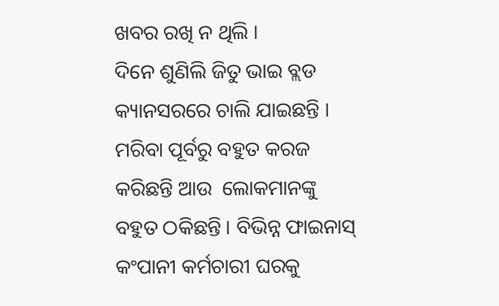ଖବର ରଖି ନ ଥିଲି ।
ଦିନେ ଶୁଣିଲି ଜିତୁ ଭାଇ ବ୍ଲଡ କ୍ୟାନସରରେ ଚାଲି ଯାଇଛନ୍ତି । ମରିବା ପୂର୍ବରୁ ବହୁତ କରଜ କରିଛନ୍ତି ଆଉ  ଲୋକମାନଙ୍କୁ ବହୁତ ଠକିଛନ୍ତି । ବିଭିନ୍ନ ଫାଇନାସ୍ କଂପାନୀ କର୍ମଚାରୀ ଘରକୁ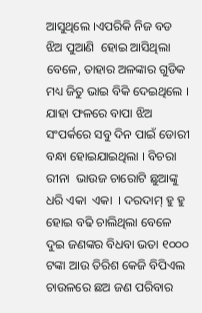ଆସୁଥିଲେ ।ଏପରିକି ନିଜ ବଡ ଝିଅ ପୁଆଣି  ହୋଇ ଆସିଥିଲା ବେଳେ, ତାହାର ଅଳଙ୍କାର ଗୁଡିକ ମଧ୍ୟ ଜିତୁ ଭାଇ ବିକି ଦେଇଥିଲେ । ଯାହା ଫଳରେ ବାପା ଝିଅ ସଂପର୍କରେ ସବୁ ଦିନ ପାଇଁ ଡୋରୀ ବନ୍ଧା ହୋଇଯାଇଥିଲା । ବିଚରା ରୀନା  ଭାଉଜ ଚାରୋଟି ଛୁଆଙ୍କୁ ଧରି ଏକା  ଏକା  । ଦରଦାମ୍ ହୁ ହୁ ହୋଇ ବଢି ଚାଲିଥିଲା ବେଳେ ଦୁଇ ଜଣଙ୍କର ବିଧବା ଭତା ୧୦୦୦ ଟଙ୍କା ଆଉ ତିରିଶ କେଜି ବିପିଏଲ ଚାଉଳରେ ଛଅ ଜଣ ପରିବାର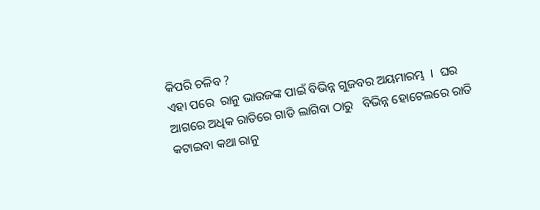କିପରି ଚଳିବ ?
ଏହା ପରେ  ରାନୁ ଭାଉଜଙ୍କ ପାଇଁ ବିଭିନ୍ନ ଗୁଜବର ଅୟମାରମ୍ଭ  ।  ଘର ଆଗରେ ଅଧିକ ରାତିରେ ଗାଡି ଲାଗିବା ଠାରୁ   ବିଭିନ୍ନ ହୋଟେଲରେ ରାତି କଟାଇବା କଥା ରାନୁ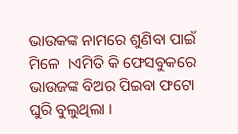ଭାଉକଙ୍କ ନାମରେ ଶୁଣିବା ପାଇଁ  ମିଳେ  ।ଏମିତି କି ଫେସବୁକରେ   ଭାଉଜଙ୍କ ବିଅର ପିଇବା ଫଟୋ ଘୁରି ବୁଲୁଥିଲା ।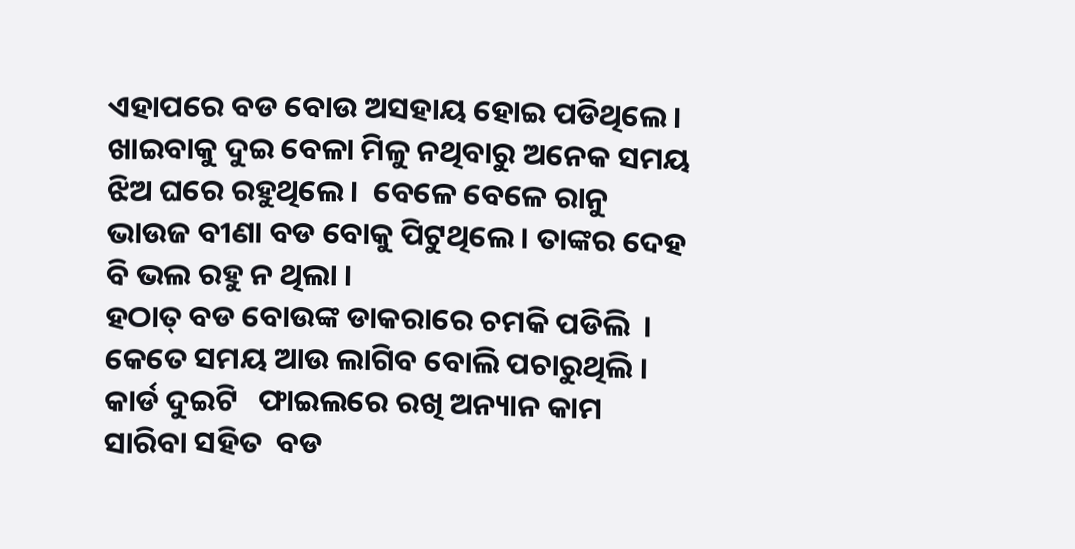ଏହାପରେ ବଡ ବୋଉ ଅସହାୟ ହୋଇ ପଡିଥିଲେ । ଖାଇବାକୁ ଦୁଇ ବେଳା ମିଳୁ ନଥିବାରୁ ଅନେକ ସମୟ ଝିଅ ଘରେ ରହୁଥିଲେ ।  ବେଳେ ବେଳେ ରାନୁ ଭାଉଜ ବୀଣା ବଡ ବୋକୁ ପିଟୁଥିଲେ । ତାଙ୍କର ଦେହ ବି ଭଲ ରହୁ ନ ଥିଲା ।
ହଠାତ୍ ବଡ ବୋଉଙ୍କ ଡାକରାରେ ଚମକି ପଡିଲି  । କେତେ ସମୟ ଆଉ ଲାଗିବ ବୋଲି ପଚାରୁଥିଲି । କାର୍ଡ ଦୁଇଟି   ଫାଇଲରେ ରଖି ଅନ୍ୟାନ କାମ ସାରିବା ସହିତ  ବଡ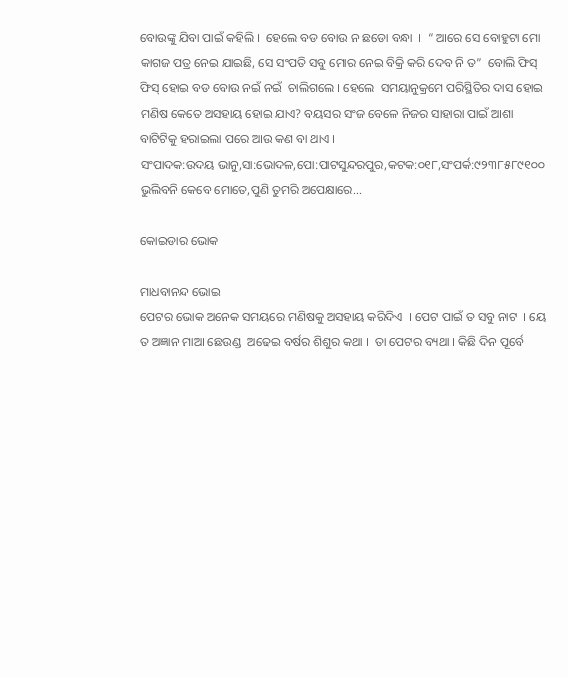ବୋଉଙ୍କୁ ଯିବା ପାଇଁ କହିଲି ।  ହେଲେ ବଡ ବୋଉ ନ ଛଡୋ ବନ୍ଧା  ।  “ ଆରେ ସେ ବୋହୁଟା ମୋ କାଗଜ ପତ୍ର ନେଇ ଯାଇଛି, ସେ ସଂପତି ସବୁ ମୋର ନେଇ ବିକ୍ରି କରି ଦେବ ନି ତ”  ବୋଲି ଫିସ୍ ଫିସ୍ ହୋଇ ବଡ ବୋଉ ନଇଁ ନଇଁ  ଚାଲିଗଲେ । ହେଲେ  ସମୟାନୁକ୍ରମେ ପରିସ୍ଥିତିର ଦାସ ହୋଇ ମଣିଷ କେତେ ଅସହାୟ ହୋଇ ଯାଏ? ବୟସର ସଂଜ ବେଳେ ନିଜର ସାହାରା ପାଇଁ ଆଶା ବାଟିଟିକୁ ହରାଇଲା ପରେ ଆଉ କଣ ବା ଥାଏ ।
ସଂପାଦକ:ଉଦୟ ଭାନୁ,ସା:ଭୋଦଳ,ପୋ:ପାଟସୁନ୍ଦରପୁର,କଟକ:୦୧୮,ସଂପର୍କ:୯୨୩୮୫୮୯୧୦୦
ଭୁଲିବନି କେବେ ମୋତେ,ପୁଣି ତୁମରି ଅପେକ୍ଷାରେ...

କୋଇଡାର ଭୋକ

ମାଧବାନନ୍ଦ ଭୋଇ
ପେଟର ଭୋକ ଅନେକ ସମୟରେ ମଣିଷକୁ ଅସହାୟ କରିଦିଏ  । ପେଟ ପାଇଁ ତ ସବୁ ନାଟ  । ୟେ ତ ଅଜ୍ଞାନ ମାଆ ଛେଉଣ୍ଡ  ଅଢେଇ ବର୍ଷର ଶିଶୁର କଥା ।  ତା ପେଟର ବ୍ୟଥା । କିଛି ଦିନ ପୂର୍ବେ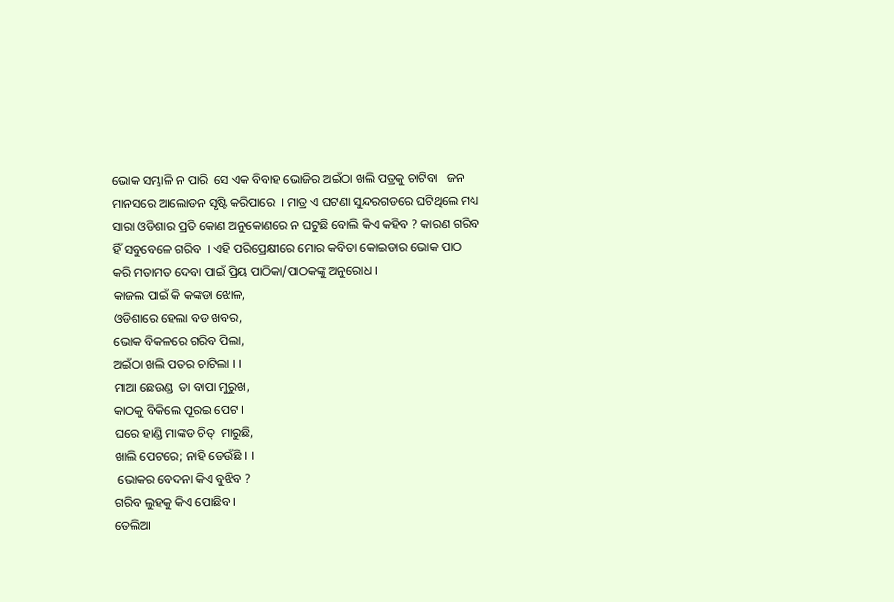ଭୋକ ସମ୍ଭାଳି ନ ପାରି  ସେ ଏକ ବିବାହ ଭୋଜିର ଅଇଁଠା ଖଲି ପତ୍ରକୁ ଚାଟିବା   ଜନ ମାନସରେ ଆଲୋଡନ ସୃଷ୍ଟି କରିପାରେ  । ମାତ୍ର ଏ ଘଟଣା ସୁନ୍ଦରଗଡରେ ଘଟିଥିଲେ ମଧ୍ୟ ସାରା ଓଡିଶାର ପ୍ରତି କୋଣ ଅନୁକୋଣରେ ନ ଘଟୁଛି ବୋଲି କିଏ କହିବ ? କାରଣ ଗରିବ ହିଁ ସବୁବେଳେ ଗରିବ  । ଏହି ପରିପ୍ରେକ୍ଷୀରେ ମୋର କବିତା କୋଇଡାର ଭୋକ ପାଠ କରି ମତାମତ ଦେବା ପାଇଁ ପ୍ରିୟ ପାଠିକା/ପାଠକଙ୍କୁ ଅନୁରୋଧ ।
କାଜଲ ପାଇଁ କି କଙ୍କଡା ଝୋଳ,
ଓଡିଶାରେ ହେଲା ବଡ ଖବର,
ଭୋକ ବିକଳରେ ଗରିବ ପିଲା,
ଅଇଁଠା ଖଲି ପତର ଚାଟିଲା । ।
ମାଆ ଛେଉଣ୍ଡ  ତା ବାପା ମୁରୁଖ,
କାଠକୁ ବିକିଲେ ପୂରଇ ପେଟ ।
ଘରେ ହାଣ୍ଡି ମାଙ୍କଡ ଚିତ୍  ମାରୁଛି,
ଖାଲି ପେଟରେ; ନାହି ଡେଉଁଛି । ।
 ଭୋକର ବେଦନା କିଏ ବୁଝିବ ?
ଗରିବ ଲୁହକୁ କିଏ ପୋଛିବ ।
ତେଲିଆ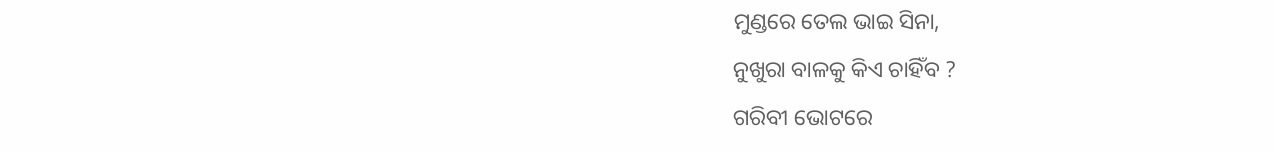ମୁଣ୍ଡରେ ତେଲ ଭାଇ ସିନା,
ନୁଖୁରା ବାଳକୁ କିଏ ଚାହିଁବ ?
ଗରିବୀ ଭୋଟରେ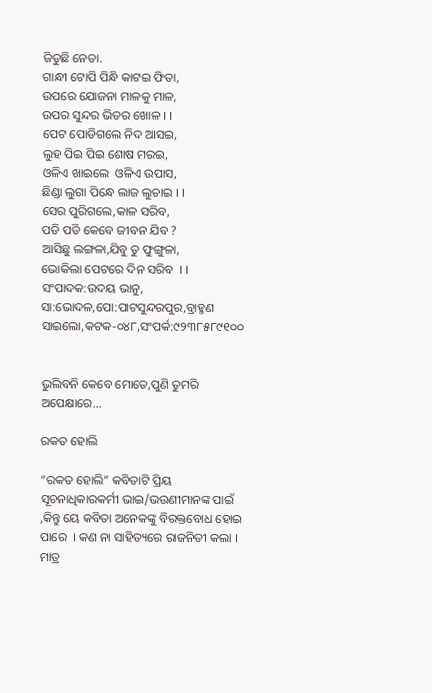ଜିତୁଛି ନେତା.
ଗାନ୍ଧୀ ଟୋପି ପିନ୍ଧି କାଟଇ ଫିତା,
ଉପରେ ଯୋଜନା ମାଳକୁ ମାଳ,
ଉପର ସୁନ୍ଦର ଭିତର ଖୋଳ । ।
ପେଟ ପୋଡିଗଲେ ନିଦ ଆସଇ,
ଲୁହ ପିଇ ପିଇ ଶୋଷ ମରଇ,
ଓଳିଏ ଖାଇଲେ  ଓଳିଏ ଉପାସ,
ଛିଣ୍ଡା ଲୁଗା ପିନ୍ଧେ ଲାଜ ଲୁଚାଇ । ।
ସେର ପୁରିଗଲେ,କାଳ ସରିବ,
ପଡି ପଡି କେବେ ଜୀବନ ଯିବ ?
ଆସିଛୁ ଲଙ୍ଗଳା,ଯିବୁ ତୁ ଫୁଙ୍ଗୁଳା,
ଭୋକିଲା ପେଟରେ ଦିନ ସରିବ  । ।
ସଂପାଦକ:ଉଦୟ ଭାନୁ, ସା:ଭୋଦଳ,ପୋ:ପାଟସୁନ୍ଦରପୁର,ବ୍ରାହ୍ମଣ ସାଇଲୋ,କଟକ-୦୪୮,ସଂପର୍କ:୯୨୩୮୫୮୯୧୦୦


ଭୁଲିବନି କେବେ ମୋତେ,ପୁଣି ତୁମରି ଅପେକ୍ଷାରେ...

ରକତ ହୋଲି

“ରକତ ହୋଲି” କବିତାଟି ପ୍ରିୟ ସୂଚନାଧିକାରକର୍ମୀ ଭାଇ/ଭଉଣୀମାନଙ୍କ ପାଇଁ ,କିନ୍ତୁ ୟେ କବିତା ଅନେକଙ୍କୁ ବିରକ୍ତବୋଧ ହୋଇ  ପାରେ  । କଣ ନା ସାହିତ୍ୟରେ ରାଜନିତୀ କଲା । ମାତ୍ର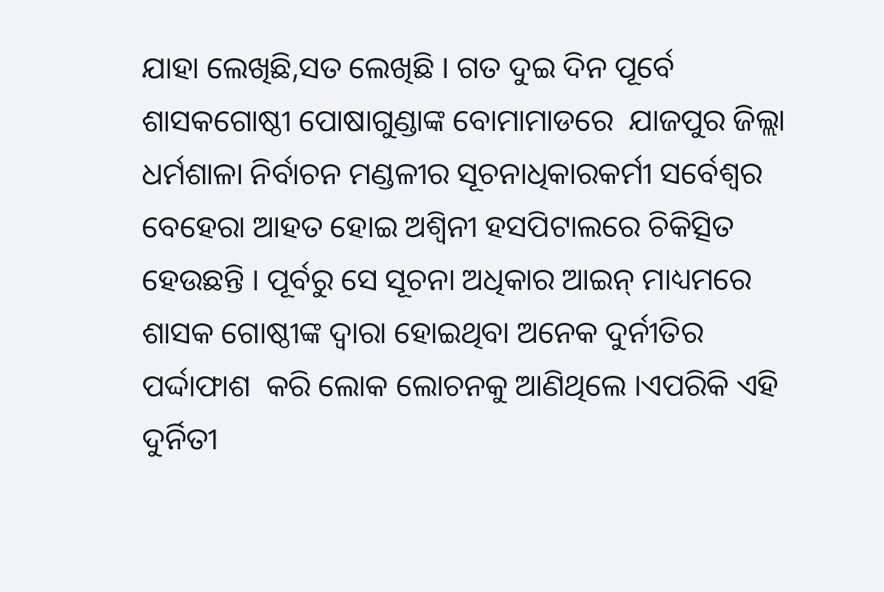ଯାହା ଲେଖିଛି,ସତ ଲେଖିଛି । ଗତ ଦୁଇ ଦିନ ପୂର୍ବେ ଶାସକଗୋଷ୍ଠୀ ପୋଷାଗୁଣ୍ଡାଙ୍କ ବୋମାମାଡରେ  ଯାଜପୁର ଜିଲ୍ଲା ଧର୍ମଶାଳା ନିର୍ବାଚନ ମଣ୍ଡଳୀର ସୂଚନାଧିକାରକର୍ମୀ ସର୍ବେଶ୍ୱର ବେହେରା ଆହତ ହୋଇ ଅଶ୍ୱିନୀ ହସପିଟାଲରେ ଚିକିତ୍ସିତ ହେଉଛନ୍ତି । ପୂର୍ବରୁ ସେ ସୂଚନା ଅଧିକାର ଆଇନ୍ ମାଧ୍ୟମରେ  ଶାସକ ଗୋଷ୍ଠୀଙ୍କ ଦ୍ୱାରା ହୋଇଥିବା ଅନେକ ଦୁର୍ନୀତିର  ପର୍ଦ୍ଦାଫାଶ  କରି ଲୋକ ଲୋଚନକୁ ଆଣିଥିଲେ ।ଏପରିକି ଏହି ଦୁର୍ନିତୀ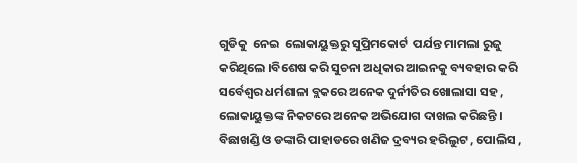ଗୁଡିକୁ  ନେଇ  ଲୋକାୟୁକ୍ତରୁ ସୁପ୍ରିମକୋର୍ଟ  ପର୍ଯନ୍ତ ମାମଲା ରୁଜୁ କରିଥିଲେ ।ବିଶେଷ କରି ସୁଚନା ଅଧିକାର ଆଇନକୁ ବ୍ୟବହାର କରି ସର୍ବେଶ୍ୱର ଧର୍ମଶାଳା ବ୍ଲକରେ ଅନେକ ଦୁର୍ନୀତିର ଖୋଲାସା ସହ , ଲୋକାୟୁକ୍ତଙ୍କ ନିକଟରେ ଅନେକ ଅଭିଯୋଗ ଦାଖଲ କରିଛନ୍ତି । ବିଛାଖଣ୍ଡି ଓ ଡଙ୍କାରି ପାହାଡରେ ଖଣିଜ ଦ୍ରବ୍ୟର ହରିଲୁଟ , ପୋଲିସ ,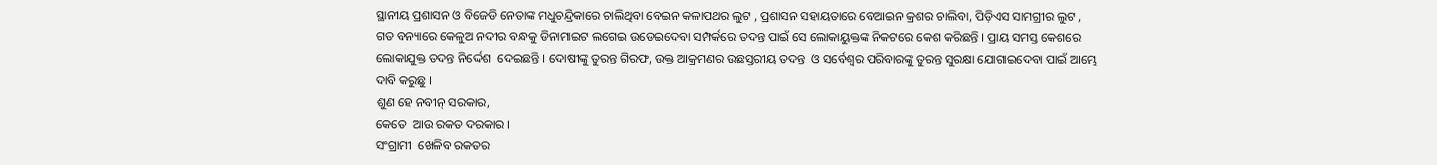ସ୍ଥାନୀୟ ପ୍ରଶାସନ ଓ ବିଜେଡି ନେତାଙ୍କ ମଧୁଚନ୍ଦ୍ରିକାରେ ଚାଲିଥିବା ବେଇନ କଳାପଥର ଲୁଟ , ପ୍ରଶାସନ ସହାୟତାରେ ବେଆଇନ କ୍ରଶର ଚାଲିବା, ପିଡ଼ିଏସ ସାମଗ୍ରୀର ଲୁଟ , ଗତ ବନ୍ୟାରେ କେଳୁଅ ନଦୀର ବନ୍ଧକୁ ଡିନାମାଇଟ ଲଗେଇ ଉଡେଇଦେବା ସମ୍ପର୍କରେ ତଦନ୍ତ ପାଇଁ ସେ ଲୋକାୟୁକ୍ତଙ୍କ ନିକଟରେ କେଶ କରିଛନ୍ତି । ପ୍ରାୟ ସମସ୍ତ କେଶରେ ଲୋକାଯୁକ୍ତ ତଦନ୍ତ ନିର୍ଦ୍ଦେଶ  ଦେଇଛନ୍ତି । ଦୋଷୀଙ୍କୁ ତୁରନ୍ତ ଗିରଫ, ଉକ୍ତ ଆକ୍ରମଣର ଉଛସ୍ତରୀୟ ତଦନ୍ତ  ଓ ସର୍ବେଶ୍ୱର ପରିବାରଙ୍କୁ ତୁରନ୍ତ ସୁରକ୍ଷା ଯୋଗାଇଦେବା ପାଇଁ ଆମ୍ଭେ ଦାବି କରୁଛୁ ।
ଶୁଣ ହେ ନବୀନ୍ ସରକାର,
କେତେ  ଆଉ ରକତ ଦରକାର ।
ସଂଗ୍ରାମୀ  ଖେଳିବ ରକତର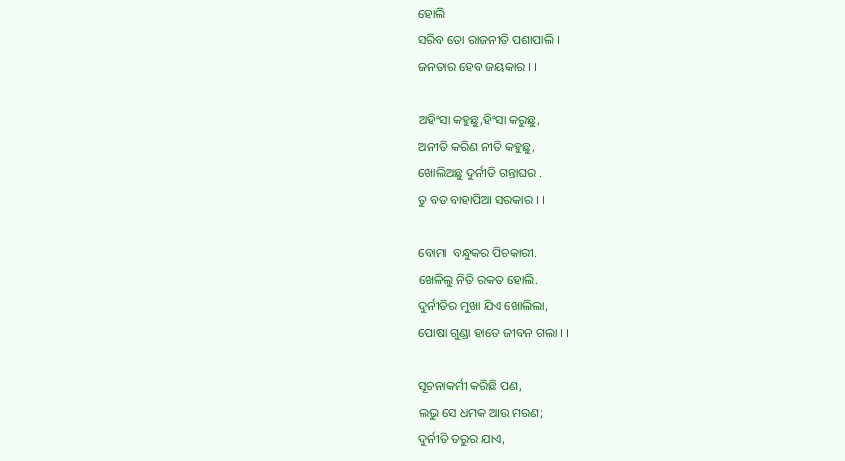ହୋଲି
ସରିବ ତୋ ରାଜନୀତି ପଶାପାଲି ।
ଜନତାର ହେବ ଜୟକାର । ।

ଅହିଂସା କହୁଛୁ,ହିଂସା କରୁଛୁ,
ଅନୀତି କରିଣ ନୀତି କହୁଛୁ,
ଖୋଲିଅଛୁ ଦୁର୍ନୀତି ଗନ୍ତାଘର .
ତୁ ବଡ ବାହାପିଆ ସରକାର । ।

ବୋମା  ବନ୍ଧୁକର ପିଚକାରୀ.
ଖେଳିଲୁ ନିତି ରକତ ହୋଲି.
ଦୁର୍ନୀତିର ମୁଖା ଯିଏ ଖୋଲିଲା,
ପୋଷା ଗୁଣ୍ଡା ହାତେ ଜୀବନ ଗଲା । ।

ସୂଚନାକର୍ମୀ କରିଛି ପଣ,
ଲଭୁ ସେ ଧମକ ଆଉ ମରଣ;
ଦୁର୍ନୀତି ତରୁର ଯାଏ,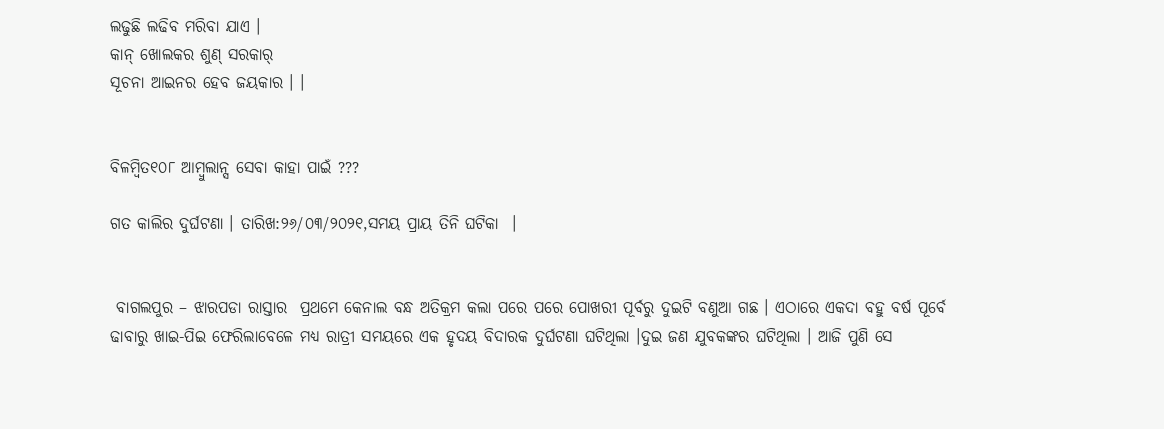ଲଢୁଛି ଲଢିବ ମରିବା ଯାଏ ।
କାନ୍ ଖୋଲକର ଶୁଣ୍ ସରକାର୍
ସୂଚନା ଆଇନର ହେବ ଜୟକାର । ।


ବିଳମ୍ବିତ୧୦୮ ଆମ୍ବୁଲାନ୍ସ ସେବା କାହା ପାଇଁ ???

ଗତ କାଲିର ଦୁର୍ଘଟଣା । ତାରିଖ:୨୬/୦୩/୨୦୨୧,ସମୟ ପ୍ରାୟ ତିନି ଘଟିକା  ।


 ବାଗଲପୁର – ଝାରପଡା ରାସ୍ତାର  ପ୍ରଥମେ କେନାଲ ବନ୍ଧ ଅତିକ୍ରମ କଲା ପରେ ପରେ ପୋଖରୀ ପୂର୍ବରୁ ଦୁଇଟି ବଣୁଆ ଗଛ । ଏଠାରେ ଏକଦା ବହୁ ବର୍ଷ ପୂର୍ବେ ଢାବାରୁ ଖାଇ-ପିଇ ଫେରିଲାବେଳେ ମଧ୍ୟ ରାତ୍ରୀ ସମୟରେ ଏକ ହୃଦୟ ବିଦାରକ ଦୁର୍ଘଟଣା ଘଟିଥିଲା ।ଦୁଇ ଜଣ ଯୁବକଙ୍କର ଘଟିଥିଲା । ଆଜି ପୁଣି ସେ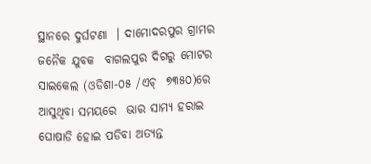ସ୍ଥାନରେ ଦୁର୍ଘଟଣା  । ଦାମୋଦରପୁର ଗ୍ରାମର ଜନୈକ ଯୁବକ  ବାଗଲପୁର ଦିଗରୁ ମୋଟର ସାଇକେଲ (ଓଡିଶା-୦୫ /ଏଚ୍  ୭୩୫୦)ରେ ଆସୁଥିବା ସମୟରେ  ଭାର ସାମ୍ୟ ହରାଇ ଘୋଷାଡି ହୋଇ ପଡିବା ଅତ୍ୟନ୍ତ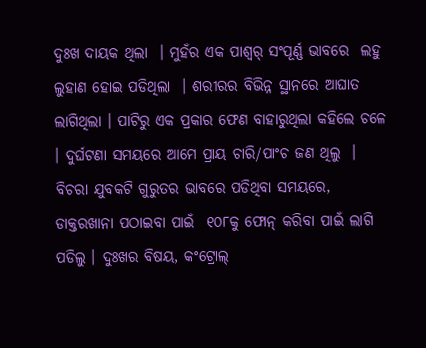ଦୁଃଖ ଦାୟକ ଥିଲା  । ମୁହଁର ଏକ ପାଶ୍ୱର୍ ସଂପୂର୍ଣ୍ଣ ଭାବରେ  ଲହୁ ଲୁହାଣ ହୋଇ ପଡିଥିଲା  । ଶରୀରର ବିଭିନ୍ନ ସ୍ଥାନରେ ଆଘାତ ଲାଗିଥିଲା । ପାଟିରୁ ଏକ ପ୍ରକାର ଫେଣ ବାହାରୁଥିଲା କହିଲେ ଚଳେ । ଦୁର୍ଘଟଣା ସମୟରେ ଆମେ ପ୍ରାୟ ଚାରି/ପାଂଚ ଜଣ ଥିଲୁ  ।   ବିଚରା ଯୁବକଟି ଗୁରୁତର ଭାବରେ ପଡିଥିବା ସମୟରେ, ଡାକ୍ତରଖାନା ପଠାଇବା ପାଇଁ  ୧୦୮କୁ ଫୋନ୍ କରିବା ପାଇଁ ଲାଗି ପଡିଲୁ । ଦୁଃଖର ବିଷୟ, କଂଟ୍ରୋଲ୍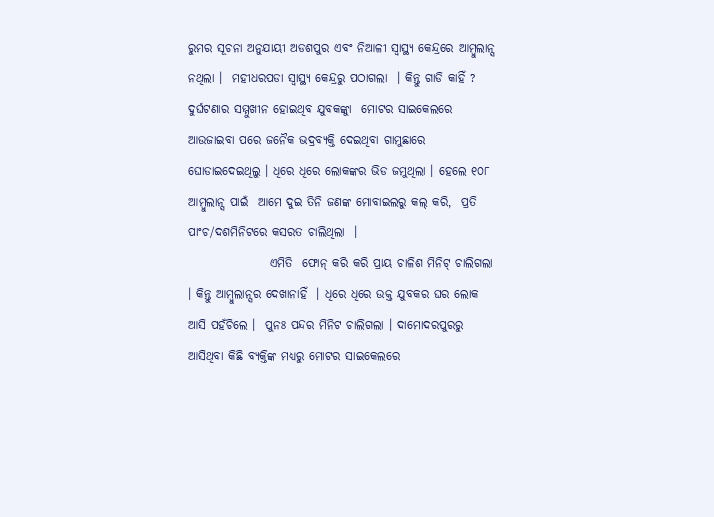ରୁମର ସୂଚନା ଅନୁଯାୟୀ ଅଡଶପୁର ଏବଂ ନିଆଳୀ ସ୍ବାସ୍ଥ୍ୟ କେନ୍ଦ୍ରରେ ଆମ୍ବୁଲାନ୍ସ  ନଥିଲା ।  ମହୀଧରପଡା ସ୍ବାସ୍ଥ୍ୟ କେନ୍ଦ୍ରରୁ ପଠାଗଲା  । କିନ୍ତୁ ଗାଡି କାହିଁ ?  ଦୁର୍ଘଟଣାର ସମ୍ମୁଖୀନ ହୋଇଥିବ ଯୁବକଙ୍କୁା  ମୋଟର ସାଇକେଲରେ ଆଉଜାଇବା ପରେ ଜନୈକ ଭଦ୍ରବ୍ୟକ୍ତି ଦେଇଥିବା ଗାମୁଛାରେ ଘୋଡାଇଦେଇଥିଲୁ । ଧିରେ ଧିରେ ଲୋକଙ୍କର ଭିଡ ଜମୁଥିଲା । ହେଲେ ୧୦୮ ଆମ୍ବୁଲାନ୍ସ ପାଇଁ  ଆମେ ଦୁଇ ତିନି ଜଣଙ୍କ ମୋବାଇଲରୁ କଲ୍ କରି,  ପ୍ରତି ପାଂଚ/ଦଶମିନିଟରେ କସରତ ଚାଲିଥିଲା  ।
                 ଏମିତି  ଫୋନ୍ କରି କରି ପ୍ରାୟ ଚାଳିଶ ମିନିଟ୍ ଚାଲିଗଲା । କିନ୍ତୁ ଆମ୍ବୁଲାନ୍ସର ଦେଖାନାହିଁ  । ଧିରେ ଧିରେ ଉକ୍ତ ଯୁବକର ଘର ଲୋକ ଆସି ପହଁଚିଲେ ।  ପୁନଃ ପନ୍ଦର ମିନିଟ ଚାଲିଗଲା । ଦାମୋଦରପୁରରୁ ଆସିଥିବା କିଛି ବ୍ୟକ୍ତିଙ୍କ ମଧ୍ୟରୁ ମୋଟର ସାଇକେଲରେ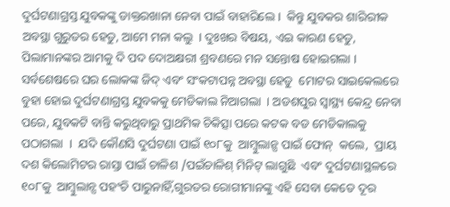ଦୁର୍ଘଟଣାଗ୍ରସ୍ତ ଯୁବକଙ୍କୁ ଡାକ୍ତରଖାନା ନେବା ପାଇଁ ବାହାରିଲେ ।  କିନ୍ତୁ ଯୁବକର ଶାରିରୀକ ଅବସ୍ଥା ଗୁରୁତର ହେତୁ, ଆମେ ମନା କଲୁ  । ଦୁଃଖର ବିଷୟ, ଏଇ କାରଣ ହେତୁ, ପିଲାମାନଙ୍କର ଆମକୁ ଦି ପଦ ଦୋଅକ୍ଷରୀ ଶ୍ରବଣରେ ମନ ସନ୍ତୋଷ ହୋଇଗଲା । ସର୍ବଶେଷରେ ଘର ଲୋକଙ୍କ ଜିଦ୍ ଏବଂ ସଂକଟାପନ୍ନ ଅବସ୍ଥା ହେତୁ  ମୋଟର ସାଇକେଲରେ ବୁହା ହୋଇ ଦୁର୍ଘଟଣାଗ୍ରସ୍ତ ଯୁବକକୁ ମେଡିକାଲ ନିଆଗଲା  । ଅଡଶପୁର ସ୍ବାସ୍ଥ୍ୟ କେନ୍ଦ୍ର ନେବା ପରେ, ଯୁବକଟି ବାନ୍ତି କରୁଥିବାରୁ ପ୍ରାଥମିକ ଚିକିତ୍ସା ପରେ କଟକ ବଡ ମେଡିକାଲକୁ ପଠାଗଲା  ।  ଯଦି କୌଣସି ଦୁର୍ଘଟଣା ପାଇଁ ୧୦୮କୁ  ଆମ୍ବୁଲାନ୍ସ ପାଇଁ ଫୋନ୍  କଲେ,  ପ୍ରାୟ ଦଶ କିଲୋମିଟର ରାସ୍ତା ପାଇଁ ଚାଳିଶ /ପଇଁଚାଳିଶ୍ ମିନିଟ୍ ଲାଗୁଛି  ଏବଂ ଦୁର୍ଘଟଣାସ୍ଥଳରେ ୧୦୮କୁ  ଆମ୍ବୁଲାନ୍ସ ପହଂଚି ପାରୁନାହିଁ,ଗୁରତର ରୋଗୀମାନଙ୍କୁ ଏହି ସେବା କେତେ ଦୂର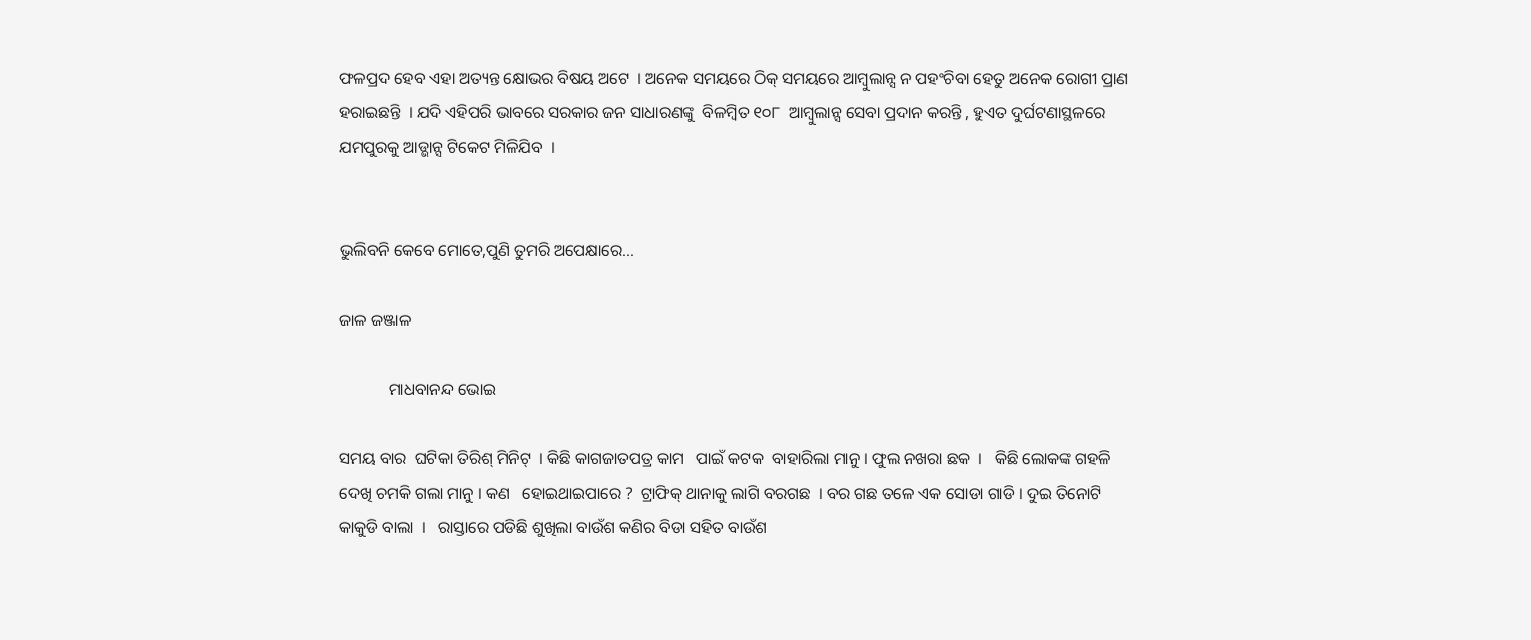ଫଳପ୍ରଦ ହେବ ଏହା ଅତ୍ୟନ୍ତ କ୍ଷୋଭର ବିଷୟ ଅଟେ  । ଅନେକ ସମୟରେ ଠିକ୍ ସମୟରେ ଆମ୍ବୁଲାନ୍ସ ନ ପହଂଚିବା ହେତୁ ଅନେକ ରୋଗୀ ପ୍ରାଣ ହରାଇଛନ୍ତି  । ଯଦି ଏହିପରି ଭାବରେ ସରକାର ଜନ ସାଧାରଣଙ୍କୁ  ବିଳମ୍ବିତ ୧୦୮  ଆମ୍ବୁଲାନ୍ସ ସେବା ପ୍ରଦାନ କରନ୍ତି , ହୁଏତ ଦୁର୍ଘଟଣାସ୍ଥଳରେ ଯମପୁରକୁ ଆଡ୍ଭାନ୍ସ ଟିକେଟ ମିଳିଯିବ  ।


ଭୁଲିବନି କେବେ ମୋତେ,ପୁଣି ତୁମରି ଅପେକ୍ଷାରେ...

ଜାଳ ଜଞ୍ଜାଳ

            ମାଧବାନନ୍ଦ ଭୋଇ

ସମୟ ବାର  ଘଟିକା ତିରିଶ୍ ମିନିଟ୍  । କିଛି କାଗଜାତପତ୍ର କାମ   ପାଇଁ କଟକ  ବାହାରିଲା ମାନୁ । ଫୁଲ ନଖରା ଛକ  ।   କିଛି ଲୋକଙ୍କ ଗହଳି ଦେଖି ଚମକି ଗଲା ମାନୁ । କଣ   ହୋଇଥାଇପାରେ ?  ଟ୍ରାଫିକ୍ ଥାନାକୁ ଲାଗି ବରଗଛ  । ବର ଗଛ ତଳେ ଏକ ସୋଡା ଗାଡି । ଦୁଇ ତିନୋଟି କାକୁଡି ବାଲା  ।   ରାସ୍ତାରେ ପଡିଛି ଶୁଖିଲା ବାଉଁଶ କଣିର ବିଡା ସହିତ ବାଉଁଶ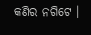କଣିର ନଗିଟେ ।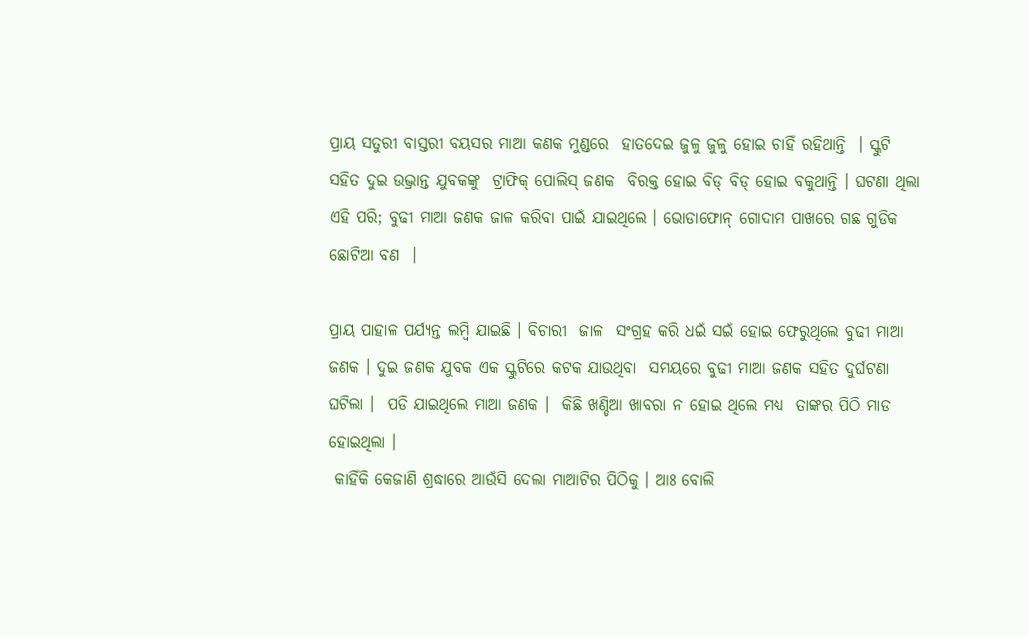ପ୍ରାୟ ସତୁରୀ ବାସ୍ତରୀ ବୟସର ମାଆ କଣକ ମୁଣ୍ଡରେ  ହାତଦେଇ ଜୁଳୁ ଜୁଳୁ ହୋଇ ଚାହିଁ ରହିଥାନ୍ତି  । ସ୍କୁଟି ସହିତ ଦୁଇ ଉଦ୍ଭ୍ରାନ୍ତ ଯୁବକଙ୍କୁ  ଟ୍ରାଫିକ୍ ପୋଲିସ୍ ଜଣକ  ବିରକ୍ତ ହୋଇ ବିଡ୍ ବିଡ୍ ହୋଇ ବକୁଥାନ୍ତି । ଘଟଣା ଥିଲା ଏହି ପରି; ବୁଢୀ ମାଆ ଜଣକ ଜାଳ କରିବା ପାଇଁ ଯାଇଥିଲେ । ଭୋଡାଫୋନ୍ ଗୋଦାମ ପାଖରେ ଗଛ ଗୁଡିକ ଛୋଟିଆ ବଣ  ।

ପ୍ରାୟ ପାହାଳ ପର୍ଯ୍ୟନ୍ତ ଲମ୍ବି ଯାଇଛି । ବିଚାରୀ  ଜାଳ  ସଂଗ୍ରହ କରି ଧଇଁ ସଇଁ ହୋଇ ଫେରୁଥିଲେ ବୁଢୀ ମାଆ ଜଣକ । ଦୁଇ ଜଣକ ଯୁବକ ଏକ ସ୍କୁଟିରେ କଟକ ଯାଉଥିବା  ସମୟରେ ବୁଢୀ ମାଆ ଜଣକ ସହିତ ଦୁର୍ଘଟଣା  ଘଟିଲା ।  ପଡି ଯାଇଥିଲେ ମାଆ ଜଣକ ।  କିଛି ଖଣ୍ଡିଆ ଖାବରା ନ ହୋଇ ଥିଲେ ମଧ୍ୟ  ତାଙ୍କର ପିଠି ମାଡ ହୋଇଥିଲା ।
 କାହିଁକି କେଜାଣି ଶ୍ରଦ୍ଧାରେ ଆଉଁସି ଦେଲା ମାଆଟିର ପିଠିକୁ । ଆଃ ବୋଲି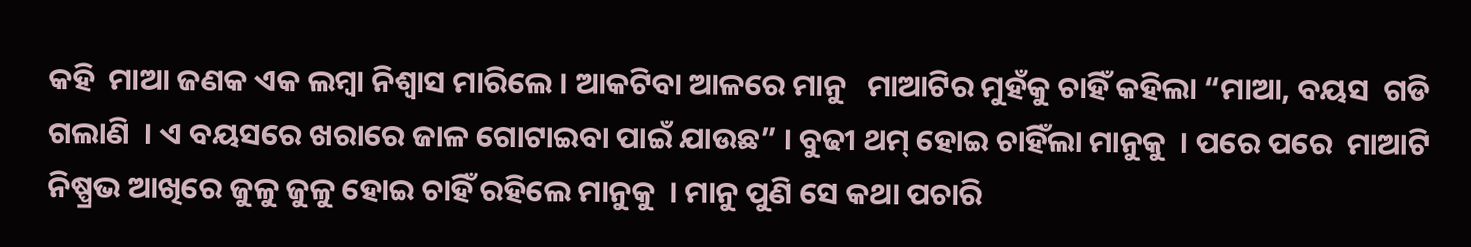କହି  ମାଆ ଜଣକ ଏକ ଲମ୍ବା ନିଶ୍ୱାସ ମାରିଲେ । ଆକଟିବା ଆଳରେ ମାନୁ   ମାଆଟିର ମୁହଁକୁ ଚାହିଁ କହିଲା “ମାଆ, ବୟସ  ଗଡି ଗଲାଣି  । ଏ ବୟସରେ ଖରାରେ ଜାଳ ଗୋଟାଇବା ପାଇଁ ଯାଉଛ” । ବୁଢୀ ଥମ୍ ହୋଇ ଚାହିଁଲା ମାନୁକୁ  । ପରେ ପରେ  ମାଆଟି ନିଷ୍ପ୍ରଭ ଆଖିରେ ଜୁଳୁ ଜୁଳୁ ହୋଇ ଚାହିଁ ରହିଲେ ମାନୁକୁ  । ମାନୁ ପୁଣି ସେ କଥା ପଚାରି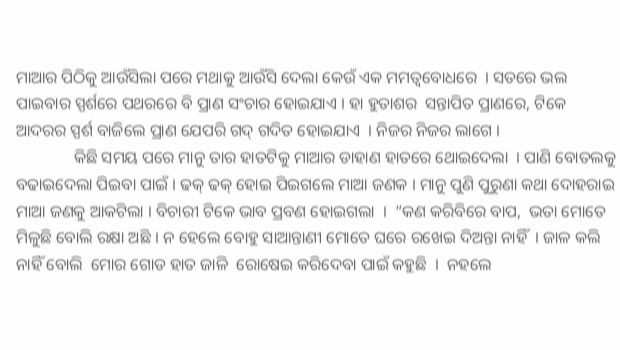ମାଆର ପିଠିକୁ ଆଉଁସିଲା ପରେ ମଥାକୁ ଆଉଁସି ଦେଲା କେଉଁ ଏକ ମମତ୍ୱବୋଧରେ  । ସତରେ ଭଲ ପାଇବାର ସ୍ପର୍ଶରେ ପଥରରେ ବି ପ୍ରାଣ ସଂଚାର ହୋଇଯାଏ । ହା ହୁତାଶର  ସନ୍ତାପିତ ପ୍ରାଣରେ, ଟିକେ ଆଦରର ସ୍ପର୍ଶ ବାଜିଲେ ପ୍ରାଣ ଯେପରି ଗଦ୍ ଗଦିତ ହୋଇଯାଏ  । ନିଜର ନିଜର ଲାଗେ ।
              କିଛି ସମୟ ପରେ ମାନୁ ତାର ହାତଟିକୁ ମାଆର ଡାହାଣ ହାତରେ ଥୋଇଦେଲା  । ପାଣି ବୋତଲକୁ  ବଢାଇଦେଲା ପିଇବା ପାଇଁ । ଢକ୍ ଢକ୍ ହୋଇ ପିଇଗଲେ ମାଆ ଜଣକ । ମାନୁ ପୁଣି ପୁରୁଣା କଥା ଦୋହରାଇ ମାଆ ଜଣକୁ ଆକଟିଲା । ବିଚାରୀ ଟିକେ ଭାବ ପ୍ରବଣ ହୋଇଗଲା  ।  “କଣ କରିବିରେ ବାପ,  ଭତା ମୋତେ ମିଳୁଛି ବୋଲି ରକ୍ଷା ଅଛି । ନ ହେଲେ ବୋହୁ ସାଆନ୍ତାଣୀ ମୋତେ ଘରେ ରଖେଇ ଦିଅନ୍ତା ନାହିଁ  । ଜାଳ କଲି ନାହିଁ ବୋଲି  ମୋର ଗୋଡ ହାତ ଜାଳି  ରୋଷେଇ କରିଦେବା ପାଇଁ କହୁଛି  ।  ନହଲେ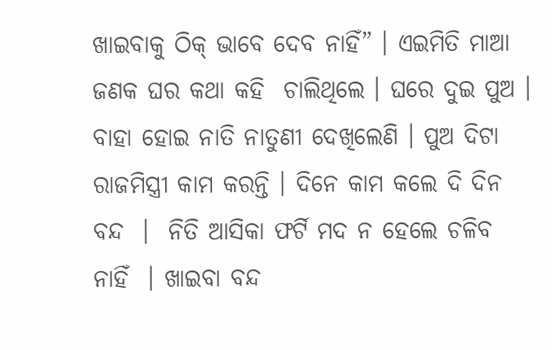ଖାଇବାକୁ ଠିକ୍ ଭାବେ ଦେବ ନାହିଁ” । ଏଇମିତି ମାଆ ଜଣକ ଘର କଥା କହି  ଚାଲିଥିଲେ । ଘରେ ଦୁଇ ପୁଅ । ବାହା ହୋଇ ନାତି ନାତୁଣୀ ଦେଖିଲେଣି । ପୁଅ ଦିଟା ରାଜମିସ୍ତ୍ରୀ କାମ କରନ୍ତି । ଦିନେ କାମ କଲେ ଦି ଦିନ ବନ୍ଦ  ।  ନିତି ଆସିକା ଫର୍ଟି ମଦ ନ ହେଲେ ଚଳିବ ନାହିଁ  । ଖାଇବା ବନ୍ଦ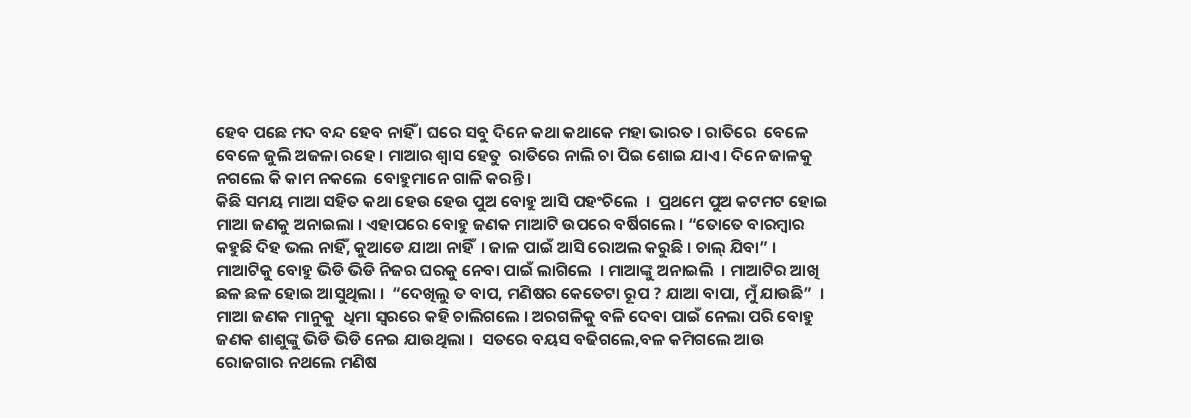ହେବ ପଛେ ମଦ ବନ୍ଦ ହେବ ନାହିଁ । ଘରେ ସବୁ ଦିନେ କଥା କଥାକେ ମହା ଭାରତ । ରାତିରେ  ବେଳେ ବେଳେ ଜୁଲି ଅଜଳା ରହେ । ମାଆର ଶ୍ୱାସ ହେତୁ  ରାତିରେ ନାଲି ଚା ପିଇ ଶୋଇ ଯାଏ । ଦିନେ ଜାଳକୁ ନଗଲେ କି କାମ ନକଲେ  ବୋହୁମାନେ ଗାଳି କରନ୍ତି ।
କିଛି ସମୟ ମାଆ ସହିତ କଥା ହେଉ ହେଉ ପୁଅ ବୋହୁ ଆସି ପହଂଚିଲେ  ।  ପ୍ରଥମେ ପୁଅ କଟମଟ ହୋଇ ମାଆ ଜଣକୁ ଅନାଇଲା । ଏହାପରେ ବୋହୁ ଜଣକ ମାଆଟି ଉପରେ ବର୍ଷିଗଲେ । “ତୋତେ ବାରମ୍ବାର କହୁଛି ଦିହ ଭଲ ନାହିଁ, କୁଆଡେ ଯାଆ ନାହିଁ  । ଜାଳ ପାଇଁ ଆସି ରୋଅଲ କରୁଛି । ଚାଲ୍ ଯିବା” । ମାଆଟିକୁ ବୋହୁ ଭିଡି ଭିଡି ନିଜର ଘରକୁ ନେବା ପାଇଁ ଲାଗିଲେ  । ମାଆଙ୍କୁ ଅନାଇଲି  । ମାଆଟିର ଆଖି ଛଳ ଛଳ ହୋଇ ଆସୁଥିଲା ।  “ଦେଖିଲୁ ତ ବାପ, ମଣିଷର କେତେଟା ରୂପ ? ଯାଆ ବାପା, ମୁଁ ଯାଉଛି”  । ମାଆ ଜଣକ ମାନୁକୁ  ଧିମା ସ୍ବରରେ କହି ଚାଲିଗଲେ । ଅରଗଳିକୁ ବଳି ଦେବା ପାଇଁ ନେଲା ପରି ବୋହୁ ଜଣକ ଶାଶୁଙ୍କୁ ଭିଡି ଭିଡି ନେଇ ଯାଉଥିଲା ।  ସତରେ ବୟସ ବଢିଗଲେ,ବଳ କମିଗଲେ ଆଉ ରୋଜଗାର ନଥଲେ ମଣିଷ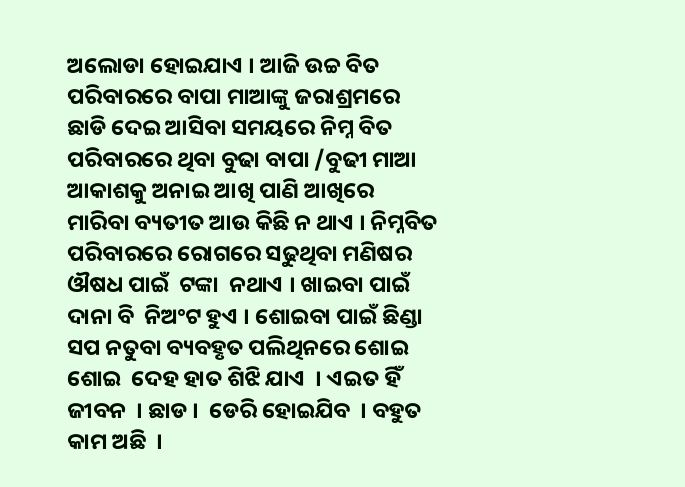ଅଲୋଡା ହୋଇଯାଏ । ଆଜି ଉଚ୍ଚ ବିତ ପରିବାରରେ ବାପା ମାଆଙ୍କୁ ଜରାଶ୍ରମରେ ଛାଡି ଦେଇ ଆସିବା ସମୟରେ ନିମ୍ନ ବିତ ପରିବାରରେ ଥିବା ବୁଢା ବାପା /ବୁଢୀ ମାଆ ଆକାଶକୁ ଅନାଇ ଆଖି ପାଣି ଆଖିରେ ମାରିବା ବ୍ୟତୀତ ଆଉ କିଛି ନ ଥାଏ । ନିମ୍ନବିତ ପରିବାରରେ ରୋଗରେ ସଢୁଥିବା ମଣିଷର ଔଷଧ ପାଇଁ  ଟଙ୍କା  ନଥାଏ । ଖାଇବା ପାଇଁ ଦାନା ବି  ନିଅଂଟ ହୁଏ । ଶୋଇବା ପାଇଁ ଛିଣ୍ଡା ସପ ନତୁବା ବ୍ୟବହୃତ ପଲିଥିନରେ ଶୋଇ ଶୋଇ  ଦେହ ହାତ ଶିଝି ଯାଏ  । ଏଇତ ହିଁ ଜୀବନ  । ଛାଡ ।  ଡେରି ହୋଇଯିବ  । ବହୁତ କାମ ଅଛି  ।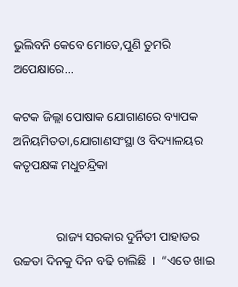ଭୁଲିବନି କେବେ ମୋତେ,ପୁଣି ତୁମରି ଅପେକ୍ଷାରେ...

କଟକ ଜିଲ୍ଲା ପୋଷାକ ଯୋଗାଣରେ ବ୍ୟାପକ ଅନିୟମିତତା,ଯୋଗାଣସଂସ୍ଥା ଓ ବିଦ୍ୟାଳୟର କତୃପକ୍ଷଙ୍କ ମଧୁଚନ୍ଦ୍ରିକା


              ରାଜ୍ୟ ସରକାର ଦୁର୍ନିତୀ ପାହାଡର ଉଚ୍ଚତା ଦିନକୁ ଦିନ ବଢି ଚାଲିଛି  ।  “ଏତେ ଖାଇ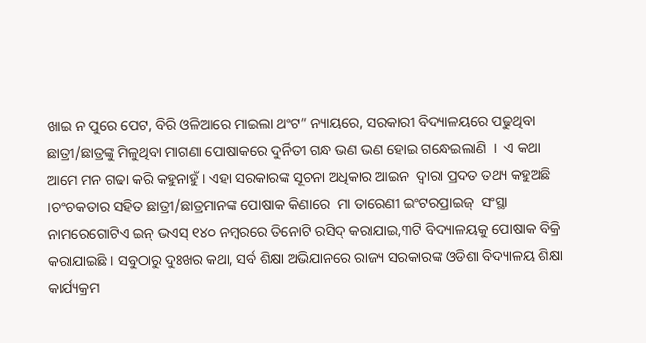ଖାଇ ନ ପୁରେ ପେଟ, ବିରି ଓଳିଆରେ ମାଇଲା ଥଂଟ” ନ୍ୟାୟରେ, ସରକାରୀ ବିଦ୍ୟାଳୟରେ ପଢୁଥିବା ଛାତ୍ରୀ/ଛାତ୍ରଙ୍କୁ ମିଳୁଥିବା ମାଗଣା ପୋଷାକରେ ଦୁର୍ନିତୀ ଗନ୍ଧ ଭଣ ଭଣ ହୋଇ ଗନ୍ଧେଇଲାଣି  ।  ଏ କଥା ଆମେ ମନ ଗଢା କରି କହୁନାହୁଁ । ଏହା ସରକାରଙ୍କ ସୂଚନା ଅଧିକାର ଆଇନ  ଦ୍ୱାରା ପ୍ରଦତ ତଥ୍ୟ କହୁଅଛି  ।ଚଂଚକତାର ସହିତ ଛାତ୍ରୀ/ଛାତ୍ରମାନଙ୍କ ପୋଷାକ କିଣାରେ  ମା ତାରେଣୀ ଇଂଟରପ୍ରାଇଜ୍  ସଂସ୍ଥା ନାମରେଗୋଟିଏ ଇନ୍ ଭଏସ୍ ୧୪୦ ନମ୍ବରରେ ତିନୋଟି ରସିଦ୍ କରାଯାଇ,୩ଟି ବିଦ୍ୟାଳୟକୁ ପୋଷାକ ବିକ୍ରି କରାଯାଇଛି । ସବୁଠାରୁ ଦୁଃଖର କଥା, ସର୍ବ ଶିକ୍ଷା ଅଭିଯାନରେ ରାଜ୍ୟ ସରକାରଙ୍କ ଓଡିଶା ବିଦ୍ୟାଳୟ ଶିକ୍ଷା କାର୍ଯ୍ୟକ୍ରମ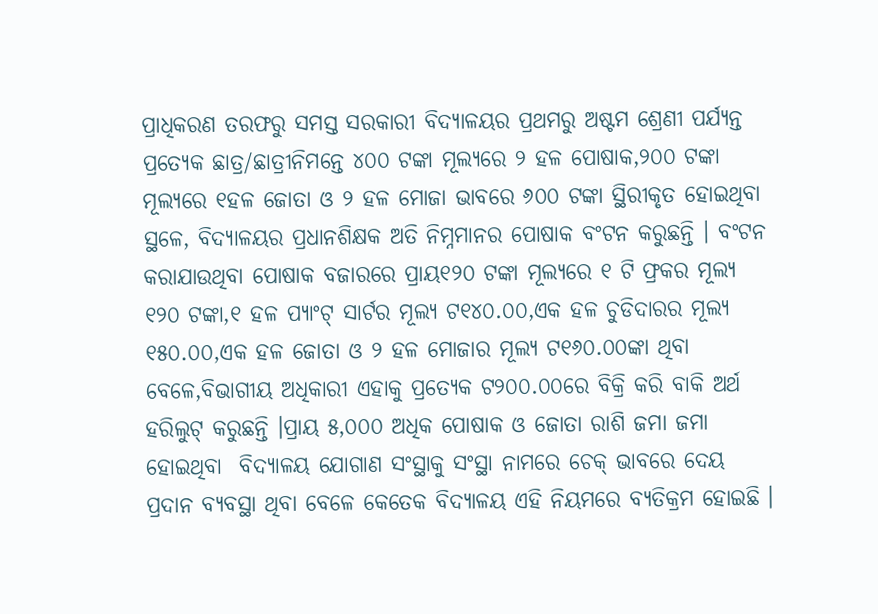ପ୍ରାଧିକରଣ ତରଫରୁ ସମସ୍ତ ସରକାରୀ ବିଦ୍ୟାଳୟର ପ୍ରଥମରୁ ଅଷ୍ଟମ ଶ୍ରେଣୀ ପର୍ଯ୍ୟନ୍ତ ପ୍ରତ୍ୟେକ ଛାତ୍ର/ଛାତ୍ରୀନିମନ୍ତେ ୪୦୦ ଟଙ୍କା ମୂଲ୍ୟରେ ୨ ହଳ ପୋଷାକ,୨୦୦ ଟଙ୍କା ମୂଲ୍ୟରେ ୧ହଳ ଜୋତା ଓ ୨ ହଳ ମୋଜା ଭାବରେ ୬୦୦ ଟଙ୍କା ସ୍ଥିରୀକୃତ ହୋଇଥିବା ସ୍ଥଳେ, ବିଦ୍ୟାଳୟର ପ୍ରଧାନଶିକ୍ଷକ ଅତି ନିମ୍ନମାନର ପୋଷାକ ବଂଟନ କରୁଛନ୍ତି । ବଂଟନ କରାଯାଉଥିବା ପୋଷାକ ବଜାରରେ ପ୍ରାୟ୧୨୦ ଟଙ୍କା ମୂଲ୍ୟରେ ୧ ଟି ଫ୍ରକର ମୂଲ୍ୟ ୧୨୦ ଟଙ୍କା,୧ ହଳ ପ୍ୟାଂଟ୍ ସାର୍ଟର ମୂଲ୍ୟ ଟ୧୪୦.୦୦,ଏକ ହଳ ଚୁଡିଦାରର ମୂଲ୍ୟ ୧୫୦.୦୦,ଏକ ହଳ ଜୋତା ଓ ୨ ହଳ ମୋଜାର ମୂଲ୍ୟ ଟ୧୬୦.୦୦ଙ୍କା ଥିବା ବେଳେ,ବିଭାଗୀୟ ଅଧିକାରୀ ଏହାକୁ ପ୍ରତ୍ୟେକ ଟ୨୦୦.୦୦ରେ ବିକ୍ରି କରି ବାକି ଅର୍ଥ ହରିଲୁଟ୍ କରୁଛନ୍ତି ।ପ୍ରାୟ ୫,୦୦୦ ଅଧିକ ପୋଷାକ ଓ ଜୋତା ରାଶି ଜମା ଜମା ହୋଇଥିବା  ବିଦ୍ୟାଳୟ ଯୋଗାଣ ସଂସ୍ଥାକୁ ସଂସ୍ଥା ନାମରେ ଚେକ୍ ଭାବରେ ଦେୟ ପ୍ରଦାନ ବ୍ୟବସ୍ଥା ଥିବା ବେଳେ କେତେକ ବିଦ୍ୟାଳୟ ଏହି ନିୟମରେ ବ୍ୟତିକ୍ରମ ହୋଇଛି ।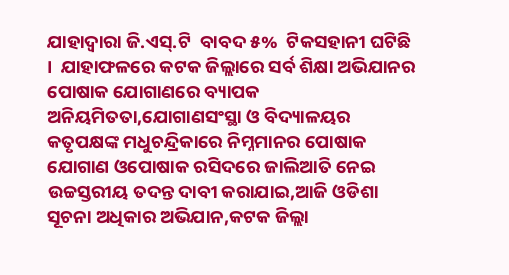ଯାହାଦ୍ୱାରା ଜି.ଏସ୍.ଟି  ବାବଦ ୫%  ଟିକସହାନୀ ଘଟିଛି  ।  ଯାହାଫଳରେ କଟକ ଜିଲ୍ଲାରେ ସର୍ବ ଶିକ୍ଷା ଅଭିଯାନର ପୋଷାକ ଯୋଗାଣରେ ବ୍ୟାପକ ଅନିୟମିତତା,ଯୋଗାଣସଂସ୍ଥା ଓ ବିଦ୍ୟାଳୟର କତୃପକ୍ଷଙ୍କ ମଧୁଚନ୍ଦ୍ରିକାରେ ନିମ୍ନମାନର ପୋଷାକ ଯୋଗାଣ ଓପୋଷାକ ରସିଦରେ ଜାଲିଆତି ନେଇ ଉଚ୍ଚସ୍ତରୀୟ ତଦନ୍ତ ଦାବୀ କରାଯାଇ,ଆଜି ଓଡିଶା ସୂଚନା ଅଧିକାର ଅଭିଯାନ,କଟକ ଜିଲ୍ଲା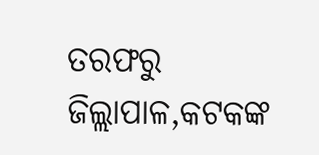ତରଫରୁ ଜିଲ୍ଲାପାଳ,କଟକଙ୍କ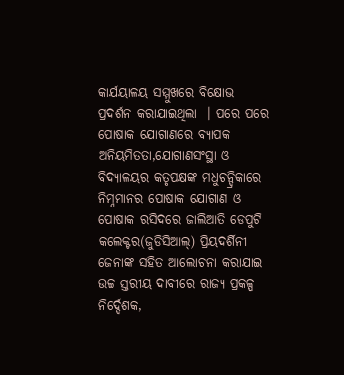କାର୍ଯୟାଳୟ ସମ୍ମୁଖରେ ବିକ୍ଷୋଭ ପ୍ରଦର୍ଶନ କରାଯାଇଥିଲା  । ପରେ ପରେ ପୋଷାକ ଯୋଗାଣରେ ବ୍ୟାପକ ଅନିୟମିତତା,ଯୋଗାଣସଂସ୍ଥା ଓ ବିଦ୍ୟାଳୟର କତୃପକ୍ଷଙ୍କ ମଧୁଚନ୍ଦ୍ରିକାରେ ନିମ୍ନମାନର ପୋଷାକ ଯୋଗାଣ ଓ ପୋଷାକ ରସିଦରେ ଜାଲିଆତି ଡେପୁଟି କଲେକ୍ଟର(ଜୁଡିସିଆଲ୍) ପ୍ରିୟଦର୍ଶିନୀ ଜେନାଙ୍କ ସହିତ ଆଲୋଚନା କରାଯାଇ ଉଚ୍ଚ ସ୍ତରୀୟ ଦାବୀରେ ରାଜ୍ୟ ପ୍ରକଳ୍ପ ନିର୍ଦ୍ଦେଶକ,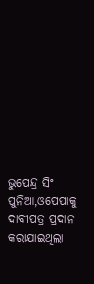ଭୁପେନ୍ଦ୍ର ସିଂ ପୁନିଆ,ଓପେପାକୁ ଦାବୀପତ୍ର ପ୍ରଦାନ କରାଯାଇଥିଲା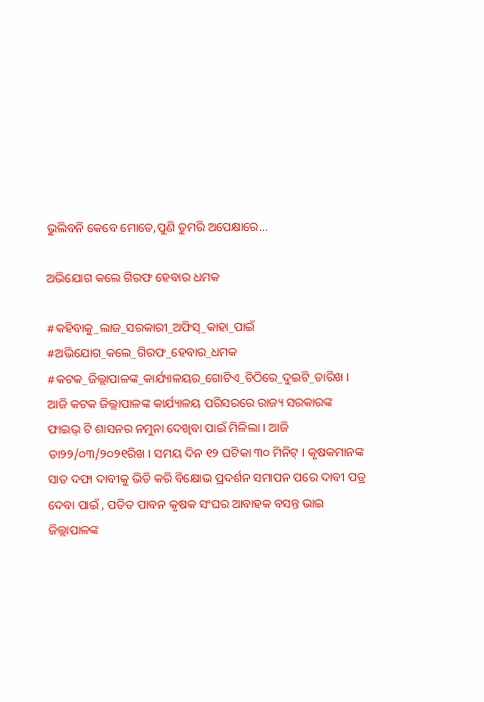ଭୁଲିବନି କେବେ ମୋତେ,ପୁଣି ତୁମରି ଅପେକ୍ଷାରେ...

ଅଭିଯୋଗ କଲେ ଗିରଫ ହେବାର ଧମକ

#କହିବାକୁ_ଲାଜ_ସରକାରୀ_ଅଫିସ୍_କାହା_ପାଇଁ #ଅଭିଯୋଗ_କଲେ_ଗିରଫ_ହେବାର_ଧମକ #କଟକ_ଜିଲ୍ଲାପାଳଙ୍କ_କାର୍ଯ୍ୟାଳୟର_ଗୋଟିଏ_ଚିଠିରେ_ଦୁଇଟି_ତାରିଖ । ଆଜି କଟକ ଜିଲ୍ଲାପାଳଙ୍କ କାର୍ଯ୍ୟାଳୟ ପରିସରରେ ରାଜ୍ୟ ସରକାରଙ୍କ
ଫାଇଭ୍ ଟି ଶାସନର ନମୁନା ଦେଖିବା ପାଇଁ ମିଳିଲା । ଆଜି ତା୨୨/୦୩/୨୦୨୧ରିଖ । ସମୟ ଦିନ ୧୨ ଘଟିକା ୩୦ ମିନିଟ୍ । କୃଷକମାନଙ୍କ ସାତ ଦଫା ଦାବୀକୁ ଭିତି କରି ବିକ୍ଷୋଭ ପ୍ରଦର୍ଶନ ସମାପନ ପରେ ଦାବୀ ପତ୍ର ଦେବା ପାଇଁ , ପତିତ ପାବନ କୃଷକ ସଂଘର ଆବାହକ ବସନ୍ତ ଭାଇ ଜିଲ୍ଲାପାଳଙ୍କ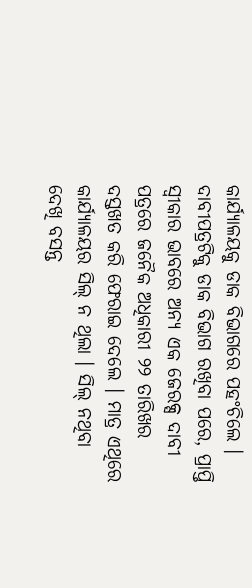କାର୍ଯ୍ୟାଳୟକୁ ଡାକ ବିଭାଗରେ ପହଂଚିଲେ । ଦାବୀପତ୍ରଟିକୁ ଡାକ ବିଭାଗ ରଖିବା ପରେ, ପ୍ରାପ୍ତି ସ୍ବୀକାର ଭାବରେ ଅନ୍ୟ ଏକ ଜେରକ୍ସ ଦାବୀ ପତ୍ରରେ ଜନୈକ ଅଧିକାରୀ ୨୨ ତାରିଖର ଦସ୍ତଖତ କରି ଫେରାଇ ଦେଲେ । ମାତ୍ର ଏଥିରେ କାର୍ଯ୍ୟାଳୟର ସିଲ୍ ନ ଥିଲା । ସିଲ୍ ନଥିବା ଦେଖି ବସନ୍ତ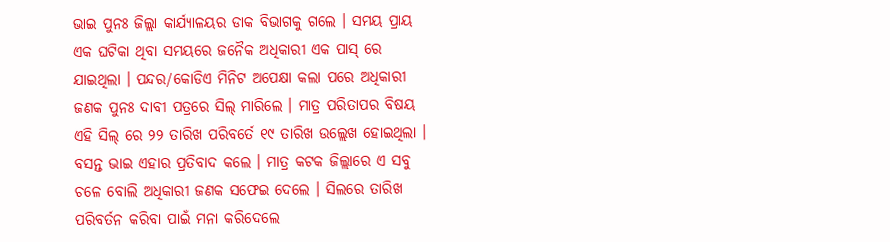ଭାଇ ପୁନଃ ଜିଲ୍ଲା କାର୍ଯ୍ୟାଳୟର ଡାକ ବିଭାଗକୁ ଗଲେ । ସମୟ ପ୍ରାୟ ଏକ ଘଟିକା ଥିବା ସମୟରେ ଜନୈକ ଅଧିକାରୀ ଏକ ପାସ୍ ରେ ଯାଇଥିଲା । ପନ୍ଦର/କୋଡିଏ ମିନିଟ ଅପେକ୍ଷା କଲା ପରେ ଅଧିକାରୀ ଜଣକ ପୁନଃ ଦାବୀ ପତ୍ରରେ ସିଲ୍ ମାରିଲେ । ମାତ୍ର ପରିତାପର ବିଷୟ ଏହି ସିଲ୍ ରେ ୨୨ ତାରିଖ ପରିବର୍ତେ ୧୯ ତାରିଖ ଉଲ୍ଲେଖ ହୋଇଥିଲା । ବସନ୍ତ ଭାଇ ଏହାର ପ୍ରତିବାଦ କଲେ । ମାତ୍ର କଟକ ଜିଲ୍ଲାରେ ଏ ସବୁ ଚଳେ ବୋଲି ଅଧିକାରୀ ଜଣକ ସଫେଇ ଦେଲେ । ସିଲରେ ତାରିଖ ପରିବର୍ତନ କରିବା ପାଇଁ ମନା କରିଦେଲେ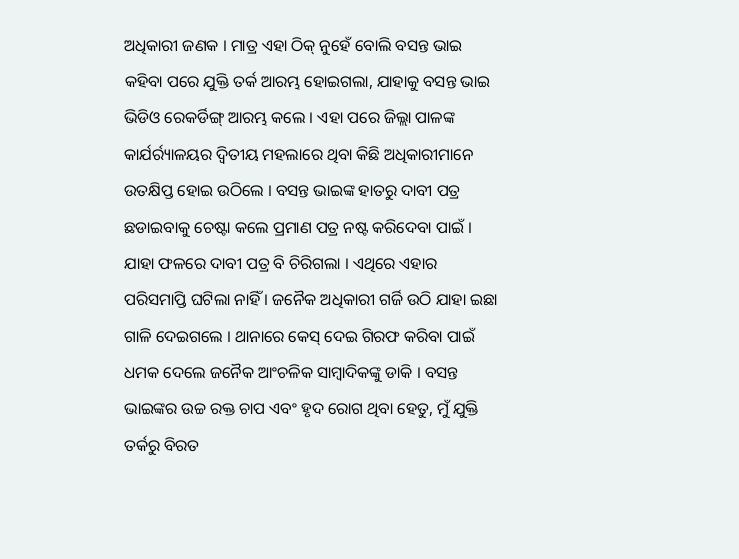ଅଧିକାରୀ ଜଣକ । ମାତ୍ର ଏହା ଠିକ୍ ନୁହେଁ ବୋଲି ବସନ୍ତ ଭାଇ କହିବା ପରେ ଯୁକ୍ତି ତର୍କ ଆରମ୍ଭ ହୋଇଗଲା, ଯାହାକୁ ବସନ୍ତ ଭାଇ ଭିଡିଓ ରେକର୍ଡିଙ୍ଗ୍ ଆରମ୍ଭ କଲେ । ଏହା ପରେ ଜିଲ୍ଲା ପାଳଙ୍କ କାର୍ଯର୍ର୍ୟାଳୟର ଦ୍ୱିତୀୟ ମହଲାରେ ଥିବା କିଛି ଅଧିକାରୀମାନେ ଉତକ୍ଷିପ୍ତ ହୋଇ ଉଠିଲେ । ବସନ୍ତ ଭାଇଙ୍କ ହାତରୁ ଦାବୀ ପତ୍ର ଛଡାଇବାକୁ ଚେଷ୍ଟା କଲେ ପ୍ରମାଣ ପତ୍ର ନଷ୍ଟ କରିଦେବା ପାଇଁ । ଯାହା ଫଳରେ ଦାବୀ ପତ୍ର ବି ଚିରିଗଲା । ଏଥିରେ ଏହାର ପରିସମାପ୍ତି ଘଟିଲା ନାହିଁ । ଜନୈକ ଅଧିକାରୀ ଗର୍ଜି ଉଠି ଯାହା ଇଛା ଗାଳି ଦେଇଗଲେ । ଥାନାରେ କେସ୍ ଦେଇ ଗିରଫ କରିବା ପାଇଁ ଧମକ ଦେଲେ ଜନୈକ ଆଂଚଳିକ ସାମ୍ବାଦିକଙ୍କୁ ଡାକି । ବସନ୍ତ ଭାଇଙ୍କର ଉଚ୍ଚ ରକ୍ତ ଚାପ ଏବଂ ହୃଦ ରୋଗ ଥିବା ହେତୁ, ମୁଁ ଯୁକ୍ତି ତର୍କରୁ ବିରତ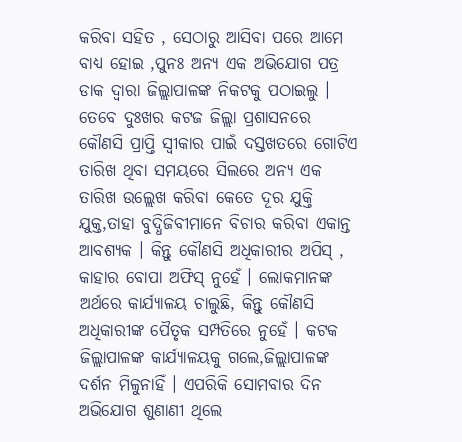କରିବା ସହିତ , ସେଠାରୁ ଆସିବା ପରେ ଆମେ ବାଧ୍ୟ ହୋଇ ,ପୁନଃ ଅନ୍ୟ ଏକ ଅଭିଯୋଗ ପତ୍ର ଡାକ ଦ୍ୱାରା ଜିଲ୍ଲାପାଳଙ୍କ ନିକଟକୁ ପଠାଇଲୁ । ତେବେ ଦୁଃଖର କଟଜ ଜିଲ୍ଲା ପ୍ରଶାସନରେ କୌଣସି ପ୍ରାପ୍ତି ସ୍ବୀକାର ପାଇଁ ଦସ୍ତଖତରେ ଗୋଟିଏ ତାରିଖ ଥିବା ସମୟରେ ସିଲରେ ଅନ୍ୟ ଏକ ତାରିଖ ଉଲ୍ଲେଖ କରିବା କେତେ ଦୂର ଯୁକ୍ତି ଯୁକ୍ତ,ତାହା ବୁଦ୍ଧିଜିବୀମାନେ ବିଚାର କରିବା ଏକାନ୍ତ ଆବଶ୍ୟକ । କିନ୍ତୁ କୌଣସି ଅଧିକାରୀର ଅପିସ୍ , କାହାର ବୋପା ଅଫିସ୍ ନୁହେଁ । ଲୋକମାନଙ୍କ ଅର୍ଥରେ କାର୍ଯ୍ୟାଳୟ ଚାଲୁଛି, କିନ୍ତୁ କୌଣସି ଅଧିକାରୀଙ୍କ ପୈତୃକ ସମ୍ପତିରେ ନୁହେଁ । କଟକ ଜିଲ୍ଲାପାଳଙ୍କ କାର୍ଯ୍ୟାଳୟକୁ ଗଲେ,ଜିଲ୍ଲାପାଳଙ୍କ ଦର୍ଶନ ମିଳୁନାହିଁ । ଏପରିକି ସୋମବାର ଦିନ ଅଭିଯୋଗ ଶୁଣାଣୀ ଥିଲେ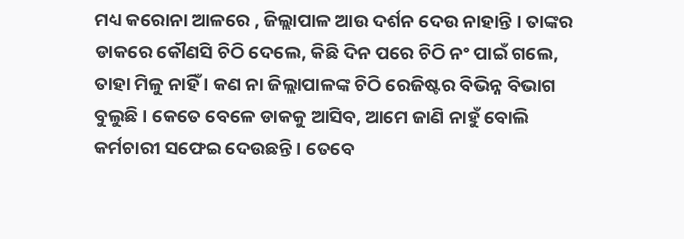ମଧ୍ୟ କରୋନା ଆଳରେ , ଜିଲ୍ଲାପାଳ ଆଉ ଦର୍ଶନ ଦେଉ ନାହାନ୍ତି । ତାଙ୍କର ଡାକରେ କୌଣସି ଚିଠି ଦେଲେ, କିଛି ଦିନ ପରେ ଚିଠି ନଂ ପାଇଁ ଗଲେ, ତାହା ମିଳୁ ନାହିଁ । କଣ ନା ଜିଲ୍ଲାପାଳଙ୍କ ଚିଠି ରେଜିଷ୍ଟର ବିଭିନ୍ନ ବିଭାଗ ବୁଲୁଛି । କେତେ ବେଳେ ଡାକକୁ ଆସିବ, ଆମେ ଜାଣି ନାହୁଁ ବୋଲି କର୍ମଚାରୀ ସଫେଇ ଦେଉଛନ୍ତି । ତେବେ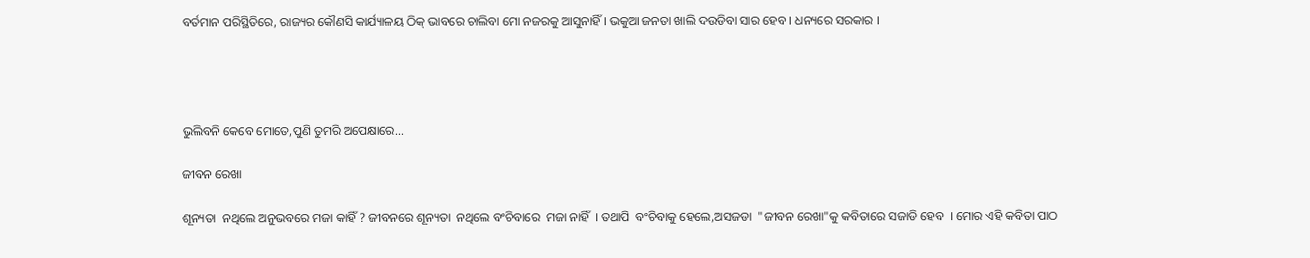ବର୍ତମାନ ପରିସ୍ଥିତିରେ, ରାଜ୍ୟର କୌଣସି କାର୍ଯ୍ୟାଳୟ ଠିକ୍ ଭାବରେ ଚାଲିବା ମୋ ନଜରକୁ ଆସୁନାହିଁ । ଭକୁଆ ଜନତା ଖାଲି ଦଉଡିବା ସାର ହେବ । ଧନ୍ୟରେ ସରକାର ।




ଭୁଲିବନି କେବେ ମୋତେ,ପୁଣି ତୁମରି ଅପେକ୍ଷାରେ...

ଜୀବନ ରେଖା

ଶୂନ୍ୟତା  ନଥିଲେ ଅନୁଭବରେ ମଜା କାହିଁ ? ଜୀବନରେ ଶୂନ୍ୟତା  ନଥିଲେ ବଂଚିବାରେ  ମଜା ନାହିଁ  । ତଥାପି  ବଂଚିବାକୁ ହେଲେ,ଅସଜଡା  "ଜୀବନ ରେଖା"କୁ କବିତାରେ ସଜାଡି ହେବ  । ମୋର ଏହି କବିତା ପାଠ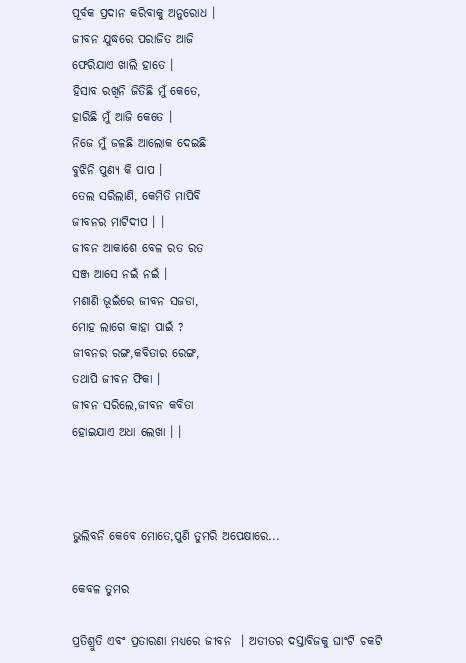ପୂର୍ବକ ପ୍ରଦାନ କରିବାକୁ ଅନୁରୋଧ ।
ଜୀବନ ଯୁଦ୍ଧରେ ପରାଜିତ ଆଜି
ଫେରିଯାଏ ଖାଲି ହାତେ ।
ହିସାବ ରଖିନି ଜିତିଛି ମୁଁ କେତେ,
ହାରିଛି ମୁଁ ଆଜି କେତେ ।
ନିଜେ ମୁଁ ଜଳଛି ଆଲୋକ ଦେଇଛି
ବୁଝିନି ପୁଣ୍ୟ କି ପାପ ।
ତେଲ ସରିଲାଣି, କେମିତି ମାପିବି
ଜୀବନର ମାଟିଦୀପ । ।
ଜୀବନ ଆକାଶେ ବେଳ ରତ ରତ
ସଞ୍ଜ ଆସେ ନଇଁ ନଇଁ ।
ମଶାଣି ଭୂଇଁରେ ଜୀବନ ସଜଡା,
ମୋହ ଲାଗେ କାହା ପାଇଁ ?
ଜୀବନର ରଙ୍ଗ,କବିତାର ରେଙ୍ଗ,
ତଥାପି ଜୀବନ ଫିକା ।
ଜୀବନ ସରିଲେ,ଜୀବନ କବିତା
ହୋଇଯାଏ ଅଧା ଲେଖା । ।



ଭୁଲିବନି କେବେ ମୋତେ,ପୁଣି ତୁମରି ଅପେକ୍ଷାରେ...

କେବଳ ତୁମର

ପ୍ରତିଶ୍ରୁତି ଏବଂ ପ୍ରତାରଣା ମଧ୍ୟରେ ଜୀବନ  । ଅତୀତର ଦସ୍ତାବିଜକୁ ଘାଂଟି ଚକଟି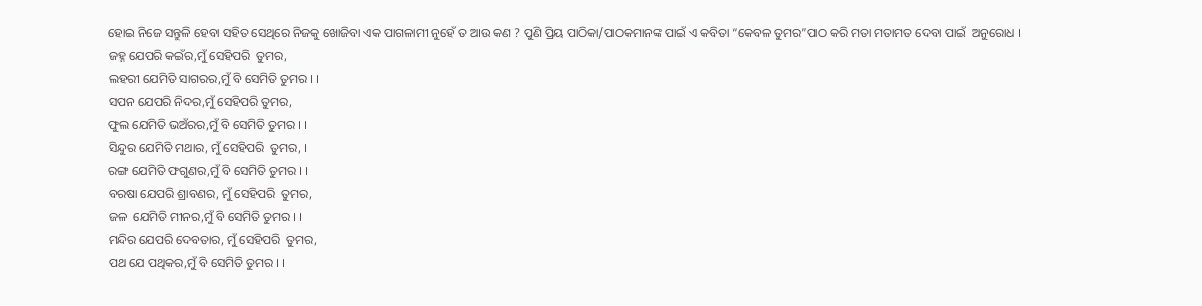ହୋଇ ନିଜେ ସନ୍ତୁଳି ହେବା ସହିତ ସେଥିରେ ନିଜକୁ ଖୋଜିବା ଏକ ପାଗଳାମୀ ନୁହେଁ ତ ଆଉ କଣ ? ପୁଣି ପ୍ରିୟ ପାଠିକା/ପାଠକମାନଙ୍କ ପାଇଁ ଏ କବିତା “କେବଳ ତୁମର”ପାଠ କରି ମତା ମତାମତ ଦେବା ପାଇଁ  ଅନୁରୋଧ ।
ଜହ୍ନ ଯେପରି କଇଁର,ମୁଁ ସେହିପରି  ତୁମର,
ଲହରୀ ଯେମିତି ସାଗରର,ମୁଁ ବି ସେମିତି ତୁମର । ।
ସପନ ଯେପରି ନିଦର,ମୁଁ ସେହିପରି ତୁମର,
ଫୁଲ ଯେମିତି ଭଅଁରର,ମୁଁ ବି ସେମିତି ତୁମର । ।
ସିନ୍ଦୁର ଯେମିତି ମଥାର, ମୁଁ ସେହିପରି  ତୁମର, ।
ରଙ୍ଗ ଯେମିତି ଫଗୁଣର,ମୁଁ ବି ସେମିତି ତୁମର । ।
ବରଷା ଯେପରି ଶ୍ରାବଣର, ମୁଁ ସେହିପରି  ତୁମର,
ଜଳ  ଯେମିତି ମୀନର,ମୁଁ ବି ସେମିତି ତୁମର । ।
ମନ୍ଦିର ଯେପରି ଦେବତାର, ମୁଁ ସେହିପରି  ତୁମର,
ପଥ ଯେ ପଥିକର,ମୁଁ ବି ସେମିତି ତୁମର । ।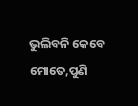ଭୁଲିବନି କେବେ ମୋତେ,ପୁଣି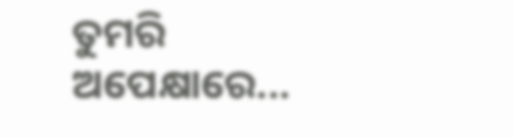ତୁମରି ଅପେକ୍ଷାରେ...